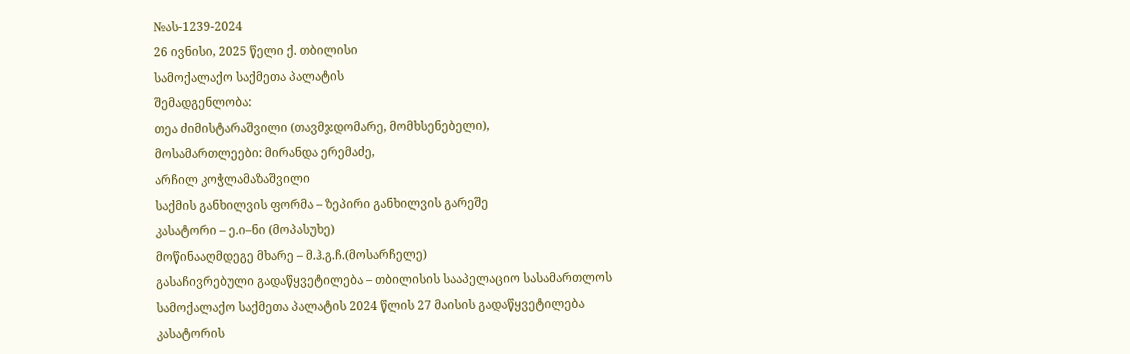№ას-1239-2024
26 ივნისი, 2025 წელი ქ. თბილისი
სამოქალაქო საქმეთა პალატის
შემადგენლობა:
თეა ძიმისტარაშვილი (თავმჯდომარე, მომხსენებელი),
მოსამართლეები: მირანდა ერემაძე,
არჩილ კოჭლამაზაშვილი
საქმის განხილვის ფორმა – ზეპირი განხილვის გარეშე
კასატორი – ე.ი–ნი (მოპასუხე)
მოწინააღმდეგე მხარე – მ.ჰ.გ.ჩ.(მოსარჩელე)
გასაჩივრებული გადაწყვეტილება – თბილისის სააპელაციო სასამართლოს სამოქალაქო საქმეთა პალატის 2024 წლის 27 მაისის გადაწყვეტილება
კასატორის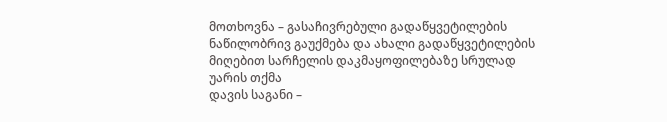მოთხოვნა – გასაჩივრებული გადაწყვეტილების ნაწილობრივ გაუქმება და ახალი გადაწყვეტილების მიღებით სარჩელის დაკმაყოფილებაზე სრულად უარის თქმა
დავის საგანი –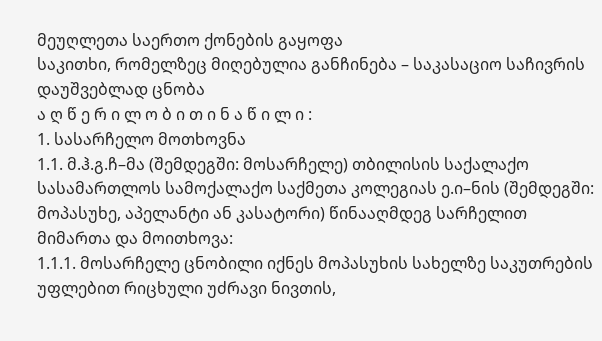მეუღლეთა საერთო ქონების გაყოფა
საკითხი, რომელზეც მიღებულია განჩინება – საკასაციო საჩივრის დაუშვებლად ცნობა
ა ღ წ ე რ ი ლ ო ბ ი თ ი ნ ა წ ი ლ ი :
1. სასარჩელო მოთხოვნა
1.1. მ.ჰ.გ.ჩ–მა (შემდეგში: მოსარჩელე) თბილისის საქალაქო სასამართლოს სამოქალაქო საქმეთა კოლეგიას ე.ი–ნის (შემდეგში: მოპასუხე, აპელანტი ან კასატორი) წინააღმდეგ სარჩელით მიმართა და მოითხოვა:
1.1.1. მოსარჩელე ცნობილი იქნეს მოპასუხის სახელზე საკუთრების უფლებით რიცხული უძრავი ნივთის,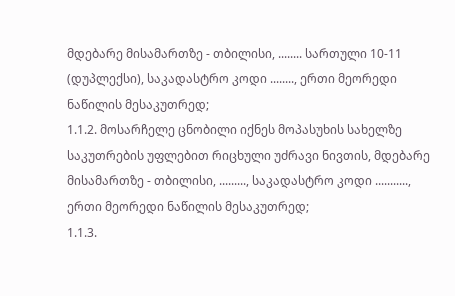მდებარე მისამართზე - თბილისი, ........ სართული 10-11 (დუპლექსი), საკადასტრო კოდი ........, ერთი მეორედი ნაწილის მესაკუთრედ;
1.1.2. მოსარჩელე ცნობილი იქნეს მოპასუხის სახელზე საკუთრების უფლებით რიცხული უძრავი ნივთის, მდებარე მისამართზე - თბილისი, ........., საკადასტრო კოდი ..........., ერთი მეორედი ნაწილის მესაკუთრედ;
1.1.3.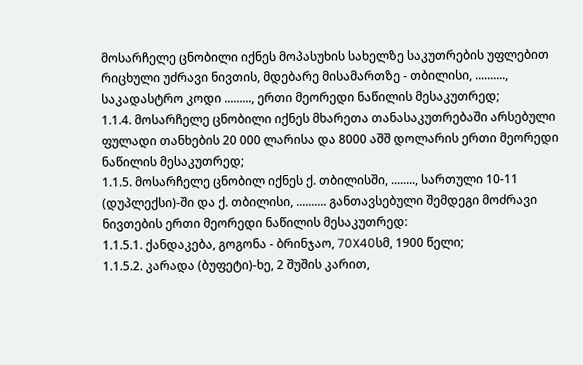მოსარჩელე ცნობილი იქნეს მოპასუხის სახელზე საკუთრების უფლებით რიცხული უძრავი ნივთის, მდებარე მისამართზე - თბილისი, .........., საკადასტრო კოდი ........., ერთი მეორედი ნაწილის მესაკუთრედ;
1.1.4. მოსარჩელე ცნობილი იქნეს მხარეთა თანასაკუთრებაში არსებული ფულადი თანხების 20 000 ლარისა და 8000 აშშ დოლარის ერთი მეორედი ნაწილის მესაკუთრედ;
1.1.5. მოსარჩელე ცნობილ იქნეს ქ. თბილისში, ........, სართული 10-11 (დუპლექსი)-ში და ქ. თბილისი, .......... განთავსებული შემდეგი მოძრავი ნივთების ერთი მეორედი ნაწილის მესაკუთრედ:
1.1.5.1. ქანდაკება, გოგონა - ბრინჯაო, 70X40სმ, 1900 წელი;
1.1.5.2. კარადა (ბუფეტი)-ხე, 2 შუშის კარით,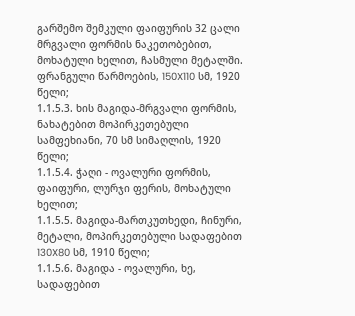გარშემო შემკული ფაიფურის 32 ცალი მრგვალი ფორმის ნაკეთობებით, მოხატული ხელით, ჩასმული მეტალში. ფრანგული წარმოების, 150X110 სმ, 1920 წელი;
1.1.5.3. ხის მაგიდა-მრგვალი ფორმის, ნახატებით მოპირკეთებული სამფეხიანი, 70 სმ სიმაღლის, 1920 წელი;
1.1.5.4. ჭაღი - ოვალური ფორმის, ფაიფური, ლურჯი ფერის, მოხატული ხელით;
1.1.5.5. მაგიდა-მართკუთხედი, ჩინური, მეტალი, მოპირკეთებული სადაფებით 130X80 სმ, 1910 წელი;
1.1.5.6. მაგიდა - ოვალური, ხე, სადაფებით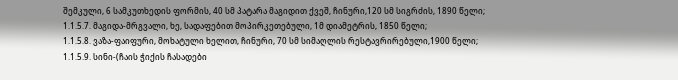შემკული, 6 სამკუთხედის ფორმის, 40 სმ პატარა მაგიდით ქვეშ, ჩინური,120 სმ სიგრძის, 1890 წელი;
1.1.5.7. მაგიდა-მრგვალი, ხე, სადაფებით მოპირკეთებული, 1მ დიამეტრის, 1850 წელი;
1.1.5.8. ვაზა-ფაიფური, მოხატული ხელით, ჩინური, 70 სმ სიმაღლის რესტავრირებული,1900 წელი;
1.1.5.9. სინი-(ჩაის ჭიქის ჩასადები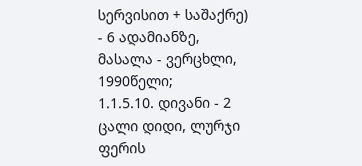სერვისით + საშაქრე) - 6 ადამიანზე, მასალა - ვერცხლი, 1990წელი;
1.1.5.10. დივანი - 2 ცალი დიდი, ლურჯი ფერის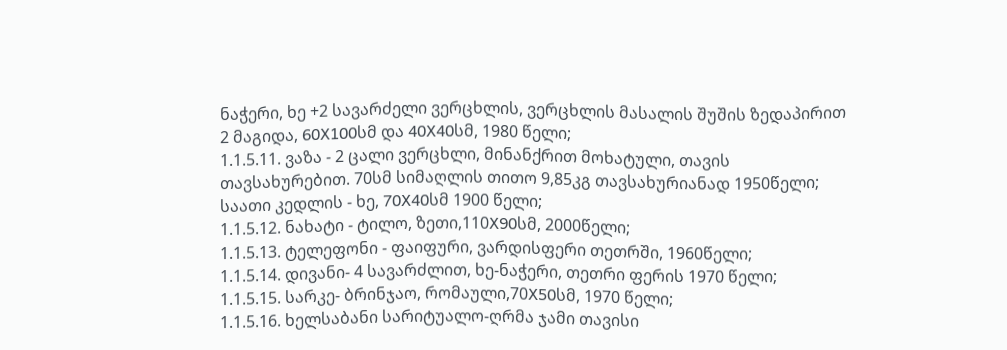ნაჭერი, ხე +2 სავარძელი ვერცხლის, ვერცხლის მასალის შუშის ზედაპირით 2 მაგიდა, 60X100სმ და 40X40სმ, 1980 წელი;
1.1.5.11. ვაზა - 2 ცალი ვერცხლი, მინანქრით მოხატული, თავის თავსახურებით. 70სმ სიმაღლის თითო 9,85კგ თავსახურიანად 1950წელი; საათი კედლის - ხე, 70X40სმ 1900 წელი;
1.1.5.12. ნახატი - ტილო, ზეთი,110X90სმ, 2000წელი;
1.1.5.13. ტელეფონი - ფაიფური, ვარდისფერი თეთრში, 1960წელი;
1.1.5.14. დივანი- 4 სავარძლით, ხე-ნაჭერი, თეთრი ფერის 1970 წელი;
1.1.5.15. სარკე- ბრინჯაო, რომაული,70X50სმ, 1970 წელი;
1.1.5.16. ხელსაბანი სარიტუალო-ღრმა ჯამი თავისი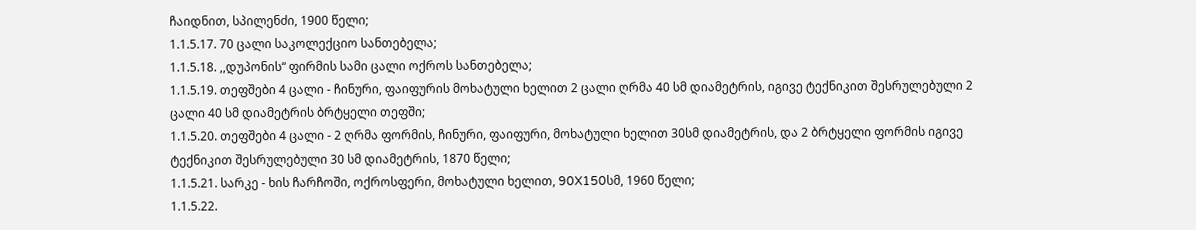ჩაიდნით, სპილენძი, 1900 წელი;
1.1.5.17. 70 ცალი საკოლექციო სანთებელა;
1.1.5.18. ,,დუპონის“ ფირმის სამი ცალი ოქროს სანთებელა;
1.1.5.19. თეფშები 4 ცალი - ჩინური, ფაიფურის მოხატული ხელით 2 ცალი ღრმა 40 სმ დიამეტრის, იგივე ტექნიკით შესრულებული 2 ცალი 40 სმ დიამეტრის ბრტყელი თეფში;
1.1.5.20. თეფშები 4 ცალი - 2 ღრმა ფორმის, ჩინური, ფაიფური, მოხატული ხელით 30სმ დიამეტრის, და 2 ბრტყელი ფორმის იგივე ტექნიკით შესრულებული 30 სმ დიამეტრის, 1870 წელი;
1.1.5.21. სარკე - ხის ჩარჩოში, ოქროსფერი, მოხატული ხელით, 90X150სმ, 1960 წელი;
1.1.5.22.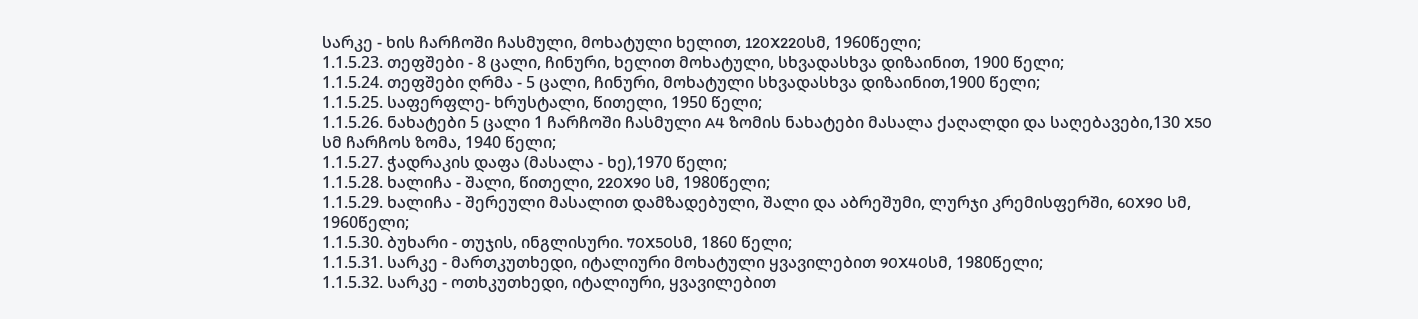სარკე - ხის ჩარჩოში ჩასმული, მოხატული ხელით, 120X220სმ, 1960წელი;
1.1.5.23. თეფშები - 8 ცალი, ჩინური, ხელით მოხატული, სხვადასხვა დიზაინით, 1900 წელი;
1.1.5.24. თეფშები ღრმა - 5 ცალი, ჩინური, მოხატული სხვადასხვა დიზაინით,1900 წელი;
1.1.5.25. საფერფლე- ხრუსტალი, წითელი, 1950 წელი;
1.1.5.26. ნახატები 5 ცალი 1 ჩარჩოში ჩასმული A4 ზომის ნახატები მასალა ქაღალდი და საღებავები,130 X50 სმ ჩარჩოს ზომა, 1940 წელი;
1.1.5.27. ჭადრაკის დაფა (მასალა - ხე),1970 წელი;
1.1.5.28. ხალიჩა - შალი, წითელი, 220X90 სმ, 1980წელი;
1.1.5.29. ხალიჩა - შერეული მასალით დამზადებული, შალი და აბრეშუმი, ლურჯი კრემისფერში, 60X90 სმ, 1960წელი;
1.1.5.30. ბუხარი - თუჯის, ინგლისური. 70X50სმ, 1860 წელი;
1.1.5.31. სარკე - მართკუთხედი, იტალიური მოხატული ყვავილებით 90X40სმ, 1980წელი;
1.1.5.32. სარკე - ოთხკუთხედი, იტალიური, ყვავილებით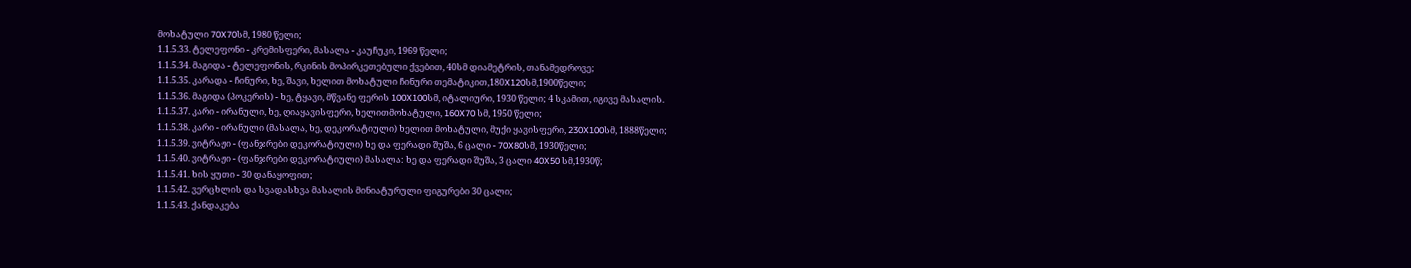მოხატული 70X70სმ, 1980 წელი;
1.1.5.33. ტელეფონი - კრემისფერი, მასალა - კაუჩუკი, 1969 წელი;
1.1.5.34. მაგიდა - ტელეფონის, რკინის მოპირკეთებული ქვებით, 40სმ დიამეტრის, თანამედროვე;
1.1.5.35. კარადა - ჩინური, ხე, შავი, ხელით მოხატული ჩინური თემატიკით,180X120სმ,1900წელი;
1.1.5.36. მაგიდა (პოკერის) - ხე, ტყავი, მწვანე ფერის 100X100სმ, იტალიური, 1930 წელი; 4 სკამით, იგივე მასალის.
1.1.5.37. კარი - ირანული, ხე, ღიაყავისფერი, ხელითმოხატული, 160X70 სმ, 1950 წელი;
1.1.5.38. კარი - ირანული (მასალა, ხე, დეკორატიული) ხელით მოხატული, მუქი ყავისფერი, 230X100სმ, 1888წელი;
1.1.5.39. ვიტრაჟი - (ფანჯრები დეკორატიული) ხე და ფერადი შუშა, 6 ცალი - 70X80სმ, 1930წელი;
1.1.5.40. ვიტრაჟი - (ფანჯრები დეკორატიული) მასალა: ხე და ფერადი შუშა, 3 ცალი 40X50 სმ,1930წ;
1.1.5.41. ხის ყუთი - 30 დანაყოფით;
1.1.5.42. ვერცხლის და სვადასხვა მასალის მინიატურული ფიგურები 30 ცალი;
1.1.5.43. ქანდაკება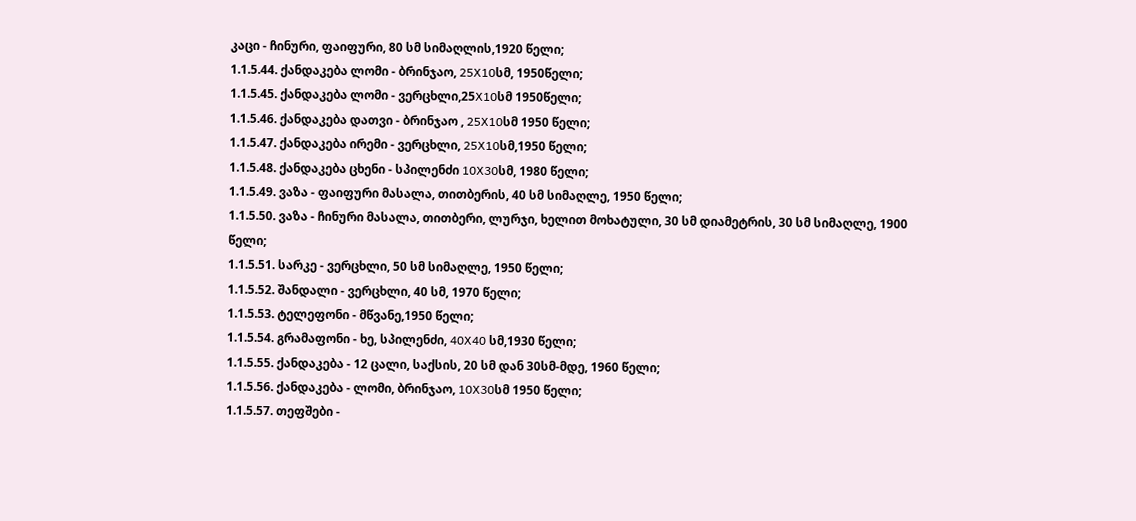კაცი - ჩინური, ფაიფური, 80 სმ სიმაღლის,1920 წელი;
1.1.5.44. ქანდაკება ლომი - ბრინჯაო, 25X10სმ, 1950წელი;
1.1.5.45. ქანდაკება ლომი - ვერცხლი,25X10სმ 1950წელი;
1.1.5.46. ქანდაკება დათვი - ბრინჯაო , 25X10სმ 1950 წელი;
1.1.5.47. ქანდაკება ირემი - ვერცხლი, 25X10სმ,1950 წელი;
1.1.5.48. ქანდაკება ცხენი - სპილენძი 10X30სმ, 1980 წელი;
1.1.5.49. ვაზა - ფაიფური მასალა, თითბერის, 40 სმ სიმაღლე, 1950 წელი;
1.1.5.50. ვაზა - ჩინური მასალა, თითბერი, ლურჯი, ხელით მოხატული, 30 სმ დიამეტრის, 30 სმ სიმაღლე, 1900 წელი;
1.1.5.51. სარკე - ვერცხლი, 50 სმ სიმაღლე, 1950 წელი;
1.1.5.52. შანდალი - ვერცხლი, 40 სმ, 1970 წელი;
1.1.5.53. ტელეფონი - მწვანე,1950 წელი;
1.1.5.54. გრამაფონი - ხე, სპილენძი, 40X40 სმ,1930 წელი;
1.1.5.55. ქანდაკება - 12 ცალი, საქსის, 20 სმ დან 30სმ-მდე, 1960 წელი;
1.1.5.56. ქანდაკება - ლომი, ბრინჯაო, 10X30სმ 1950 წელი;
1.1.5.57. თეფშები -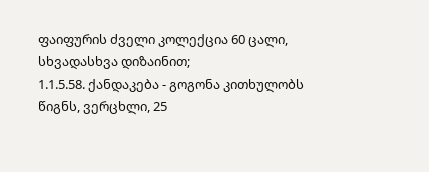ფაიფურის ძველი კოლექცია 60 ცალი, სხვადასხვა დიზაინით;
1.1.5.58. ქანდაკება - გოგონა კითხულობს წიგნს, ვერცხლი, 25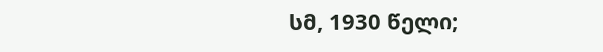სმ, 1930 წელი;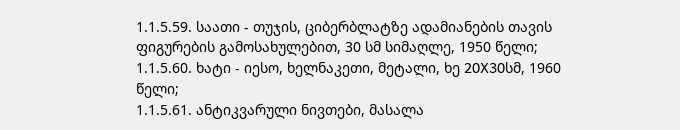1.1.5.59. საათი - თუჯის, ციბერბლატზე ადამიანების თავის ფიგურების გამოსახულებით, 30 სმ სიმაღლე, 1950 წელი;
1.1.5.60. ხატი - იესო, ხელნაკეთი, მეტალი, ხე 20X30სმ, 1960 წელი;
1.1.5.61. ანტიკვარული ნივთები, მასალა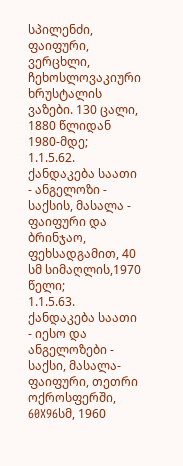სპილენძი, ფაიფური, ვერცხლი, ჩეხოსლოვაკიური ხრუსტალის ვაზები. 130 ცალი, 1880 წლიდან 1980-მდე;
1.1.5.62. ქანდაკება საათი - ანგელოზი - საქსის, მასალა - ფაიფური და ბრინჯაო, ფეხსადგამით, 40 სმ სიმაღლის,1970 წელი;
1.1.5.63. ქანდაკება საათი - იესო და ანგელოზები - საქსი, მასალა-ფაიფური, თეთრი ოქროსფერში, 60X96სმ, 1960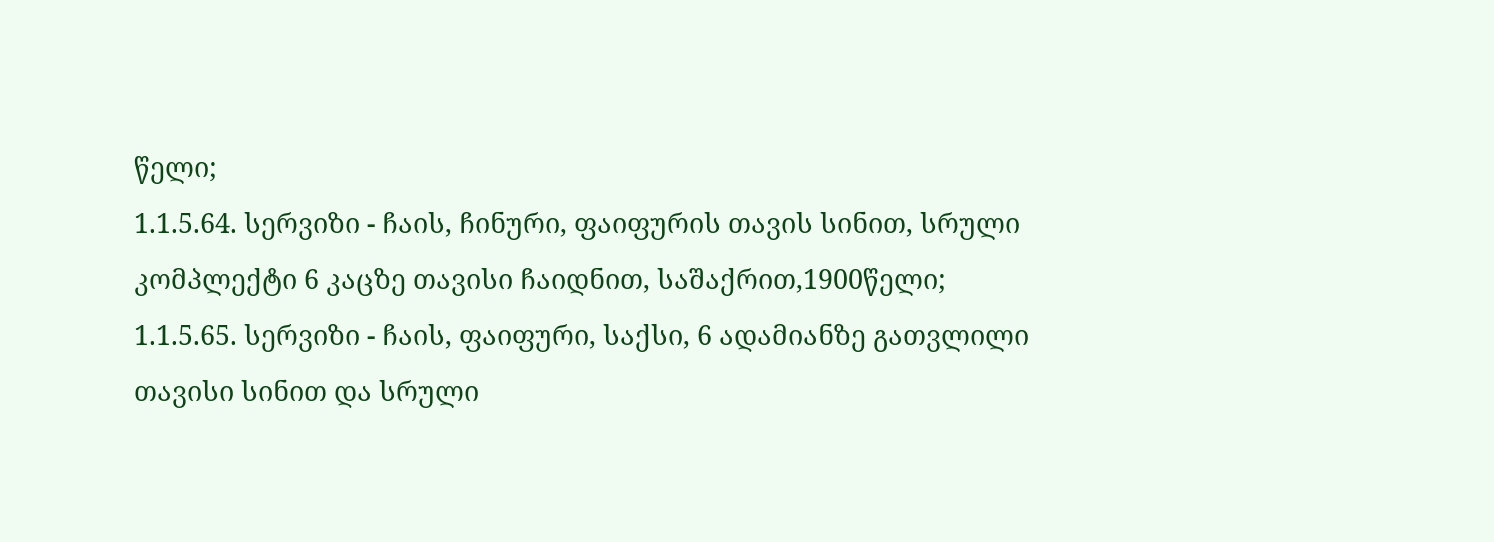წელი;
1.1.5.64. სერვიზი - ჩაის, ჩინური, ფაიფურის თავის სინით, სრული კომპლექტი 6 კაცზე თავისი ჩაიდნით, საშაქრით,1900წელი;
1.1.5.65. სერვიზი - ჩაის, ფაიფური, საქსი, 6 ადამიანზე გათვლილი თავისი სინით და სრული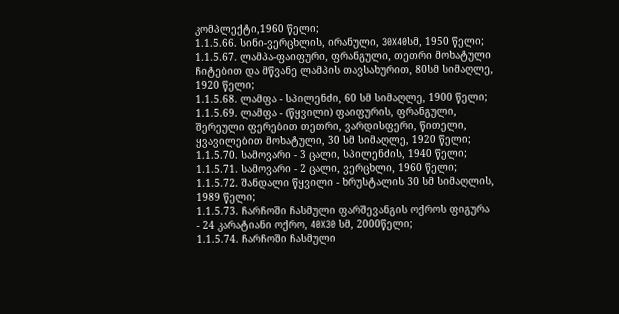კომპლექტი,1960 წელი;
1.1.5.66. სინი-ვერცხლის, ირანული, 30X40სმ, 1950 წელი;
1.1.5.67. ლამპა-ფაიფური, ფრანგული, თეთრი მოხატული ჩიტებით და მწვანე ლამპის თავსახურით, 80სმ სიმაღლე, 1920 წელი;
1.1.5.68. ლამფა - სპილენძი, 60 სმ სიმაღლე, 1900 წელი;
1.1.5.69. ლამფა - (წყვილი) ფაიფურის, ფრანგული, შერეული ფერებით თეთრი, ვარდისფერი, წითელი, ყვავილებით მოხატული, 30 სმ სიმაღლე, 1920 წელი;
1.1.5.70. სამოვარი - 3 ცალი, სპილენძის, 1940 წელი;
1.1.5.71. სამოვარი - 2 ცალი, ვერცხლი, 1960 წელი;
1.1.5.72. შანდალი წყვილი - ხრუსტალის 30 სმ სიმაღლის, 1989 წელი;
1.1.5.73. ჩარჩოში ჩასმული ფარშევანგის ოქროს ფიგურა - 24 კარატიანი ოქრო, 40X30 სმ, 2000წელი;
1.1.5.74. ჩარჩოში ჩასმული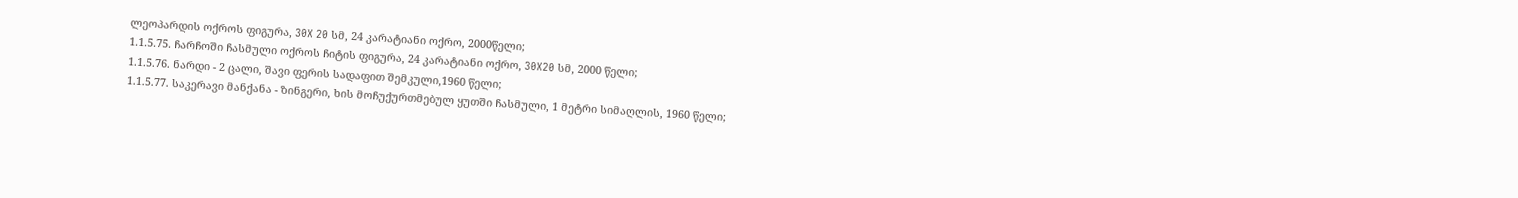ლეოპარდის ოქროს ფიგურა, 30X 20 სმ, 24 კარატიანი ოქრო, 2000წელი;
1.1.5.75. ჩარჩოში ჩასმული ოქროს ჩიტის ფიგურა, 24 კარატიანი ოქრო, 30X20 სმ, 2000 წელი;
1.1.5.76. ნარდი - 2 ცალი, შავი ფერის სადაფით შემკული,1960 წელი;
1.1.5.77. საკერავი მანქანა - ზინგერი, ხის მოჩუქურთმებულ ყუთში ჩასმული, 1 მეტრი სიმაღლის, 1960 წელი;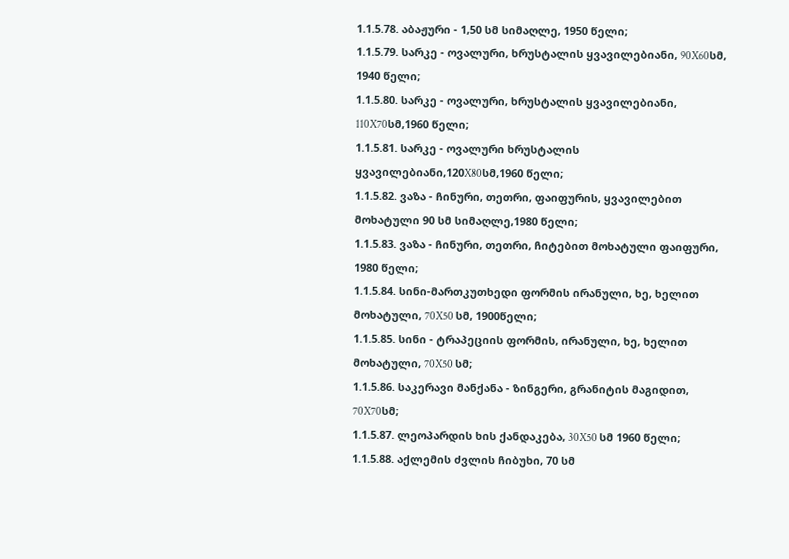1.1.5.78. აბაჟური - 1,50 სმ სიმაღლე, 1950 წელი;
1.1.5.79. სარკე - ოვალური, ხრუსტალის ყვავილებიანი, 90X60სმ, 1940 წელი;
1.1.5.80. სარკე - ოვალური, ხრუსტალის ყვავილებიანი, 110X70სმ,1960 წელი;
1.1.5.81. სარკე - ოვალური ხრუსტალის ყვავილებიანი,120X80სმ,1960 წელი;
1.1.5.82. ვაზა - ჩინური, თეთრი, ფაიფურის, ყვავილებით მოხატული 90 სმ სიმაღლე,1980 წელი;
1.1.5.83. ვაზა - ჩინური, თეთრი, ჩიტებით მოხატული ფაიფური, 1980 წელი;
1.1.5.84. სინი-მართკუთხედი ფორმის ირანული, ხე, ხელით მოხატული, 70X50 სმ, 1900წელი;
1.1.5.85. სინი - ტრაპეციის ფორმის, ირანული, ხე, ხელით მოხატული, 70X50 სმ;
1.1.5.86. საკერავი მანქანა - ზინგერი, გრანიტის მაგიდით, 70X70სმ;
1.1.5.87. ლეოპარდის ხის ქანდაკება, 30X50 სმ 1960 წელი;
1.1.5.88. აქლემის ძვლის ჩიბუხი, 70 სმ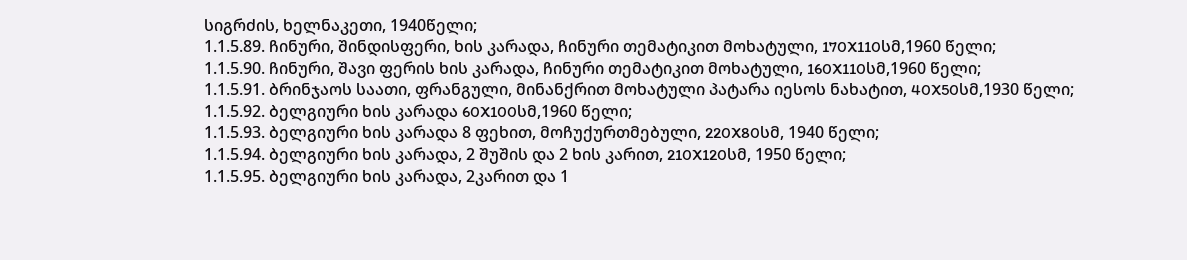სიგრძის, ხელნაკეთი, 1940წელი;
1.1.5.89. ჩინური, შინდისფერი, ხის კარადა, ჩინური თემატიკით მოხატული, 170X110სმ,1960 წელი;
1.1.5.90. ჩინური, შავი ფერის ხის კარადა, ჩინური თემატიკით მოხატული, 160X110სმ,1960 წელი;
1.1.5.91. ბრინჯაოს საათი, ფრანგული, მინანქრით მოხატული პატარა იესოს ნახატით, 40X50სმ,1930 წელი;
1.1.5.92. ბელგიური ხის კარადა 60X100სმ,1960 წელი;
1.1.5.93. ბელგიური ხის კარადა 8 ფეხით, მოჩუქურთმებული, 220X80სმ, 1940 წელი;
1.1.5.94. ბელგიური ხის კარადა, 2 შუშის და 2 ხის კარით, 210X120სმ, 1950 წელი;
1.1.5.95. ბელგიური ხის კარადა, 2კარით და 1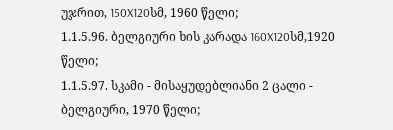უჯრით, 150X120სმ, 1960 წელი;
1.1.5.96. ბელგიური ხის კარადა 160X120სმ,1920 წელი;
1.1.5.97. სკამი - მისაყუდებლიანი 2 ცალი - ბელგიური, 1970 წელი;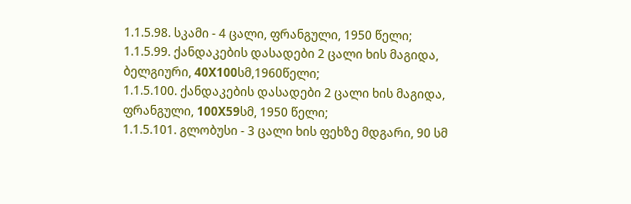1.1.5.98. სკამი - 4 ცალი, ფრანგული, 1950 წელი;
1.1.5.99. ქანდაკების დასადები 2 ცალი ხის მაგიდა, ბელგიური, 40X100სმ,1960წელი;
1.1.5.100. ქანდაკების დასადები 2 ცალი ხის მაგიდა, ფრანგული, 100X59სმ, 1950 წელი;
1.1.5.101. გლობუსი - 3 ცალი ხის ფეხზე მდგარი, 90 სმ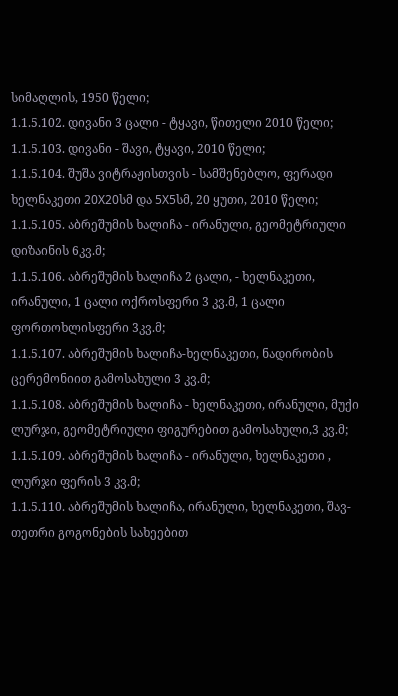სიმაღლის, 1950 წელი;
1.1.5.102. დივანი 3 ცალი - ტყავი, წითელი 2010 წელი;
1.1.5.103. დივანი - შავი, ტყავი, 2010 წელი;
1.1.5.104. შუშა ვიტრაჟისთვის - სამშენებლო, ფერადი ხელნაკეთი 20X20სმ და 5X5სმ, 20 ყუთი, 2010 წელი;
1.1.5.105. აბრეშუმის ხალიჩა - ირანული, გეომეტრიული დიზაინის 6კვ.მ;
1.1.5.106. აბრეშუმის ხალიჩა 2 ცალი, - ხელნაკეთი, ირანული, 1 ცალი ოქროსფერი 3 კვ.მ, 1 ცალი ფორთოხლისფერი 3კვ.მ;
1.1.5.107. აბრეშუმის ხალიჩა-ხელნაკეთი, ნადირობის ცერემონიით გამოსახული 3 კვ.მ;
1.1.5.108. აბრეშუმის ხალიჩა - ხელნაკეთი, ირანული, მუქი ლურჯი, გეომეტრიული ფიგურებით გამოსახული,3 კვ.მ;
1.1.5.109. აბრეშუმის ხალიჩა - ირანული, ხელნაკეთი , ლურჯი ფერის 3 კვ.მ;
1.1.5.110. აბრეშუმის ხალიჩა, ირანული, ხელნაკეთი, შავ-თეთრი გოგონების სახეებით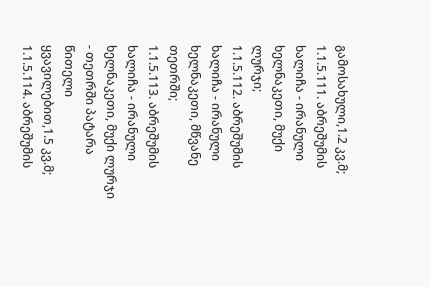გამოსახული,1.2 კვ.მ;
1.1.5.111. აბრეშუმის ხალიჩა - ირანული ხელნაკეთი, მუქი ლურჯი;
1.1.5.112. აბრეშუმის ხალიჩა - ირანული ხელნაკეთი, მწვანე თეთრში;
1.1.5.113. აბრეშუმის ხალიჩა - ირანული ხელნაკეთი, მუქი ლურჯი - თეთრში პატარა წითელი ყვავილებით,1.5 კვ.მ;
1.1.5.114. აბრეშუმის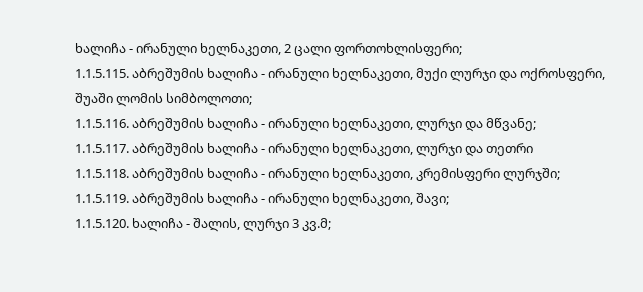ხალიჩა - ირანული ხელნაკეთი, 2 ცალი ფორთოხლისფერი;
1.1.5.115. აბრეშუმის ხალიჩა - ირანული ხელნაკეთი, მუქი ლურჯი და ოქროსფერი, შუაში ლომის სიმბოლოთი;
1.1.5.116. აბრეშუმის ხალიჩა - ირანული ხელნაკეთი, ლურჯი და მწვანე;
1.1.5.117. აბრეშუმის ხალიჩა - ირანული ხელნაკეთი, ლურჯი და თეთრი
1.1.5.118. აბრეშუმის ხალიჩა - ირანული ხელნაკეთი, კრემისფერი ლურჯში;
1.1.5.119. აბრეშუმის ხალიჩა - ირანული ხელნაკეთი, შავი;
1.1.5.120. ხალიჩა - შალის, ლურჯი 3 კვ.მ;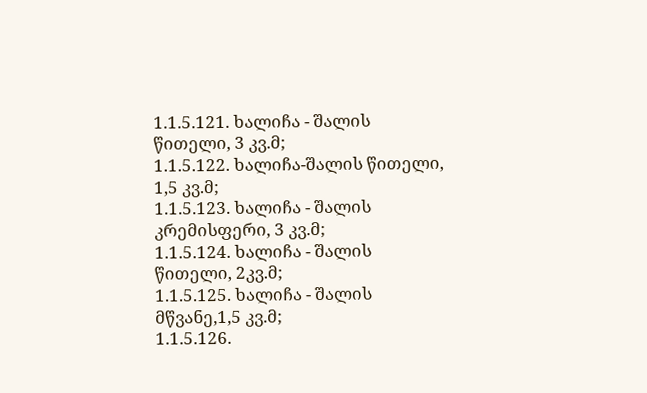1.1.5.121. ხალიჩა - შალის წითელი, 3 კვ.მ;
1.1.5.122. ხალიჩა-შალის წითელი, 1,5 კვ.მ;
1.1.5.123. ხალიჩა - შალის კრემისფერი, 3 კვ.მ;
1.1.5.124. ხალიჩა - შალის წითელი, 2კვ.მ;
1.1.5.125. ხალიჩა - შალის მწვანე,1,5 კვ.მ;
1.1.5.126.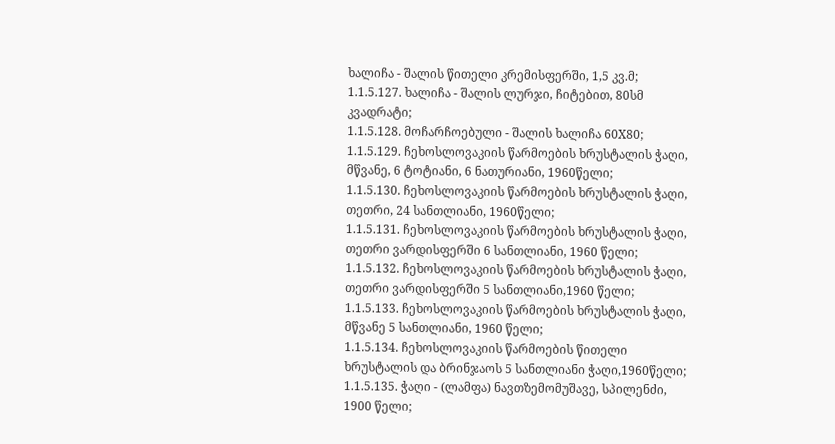ხალიჩა - შალის წითელი კრემისფერში, 1,5 კვ.მ;
1.1.5.127. ხალიჩა - შალის ლურჯი, ჩიტებით, 80სმ კვადრატი;
1.1.5.128. მოჩარჩოებული - შალის ხალიჩა 60X80;
1.1.5.129. ჩეხოსლოვაკიის წარმოების ხრუსტალის ჭაღი, მწვანე, 6 ტოტიანი, 6 ნათურიანი, 1960წელი;
1.1.5.130. ჩეხოსლოვაკიის წარმოების ხრუსტალის ჭაღი, თეთრი, 24 სანთლიანი, 1960წელი;
1.1.5.131. ჩეხოსლოვაკიის წარმოების ხრუსტალის ჭაღი, თეთრი ვარდისფერში 6 სანთლიანი, 1960 წელი;
1.1.5.132. ჩეხოსლოვაკიის წარმოების ხრუსტალის ჭაღი, თეთრი ვარდისფერში 5 სანთლიანი,1960 წელი;
1.1.5.133. ჩეხოსლოვაკიის წარმოების ხრუსტალის ჭაღი, მწვანე 5 სანთლიანი, 1960 წელი;
1.1.5.134. ჩეხოსლოვაკიის წარმოების წითელი ხრუსტალის და ბრინჯაოს 5 სანთლიანი ჭაღი,1960წელი;
1.1.5.135. ჭაღი - (ლამფა) ნავთზემომუშავე, სპილენძი, 1900 წელი;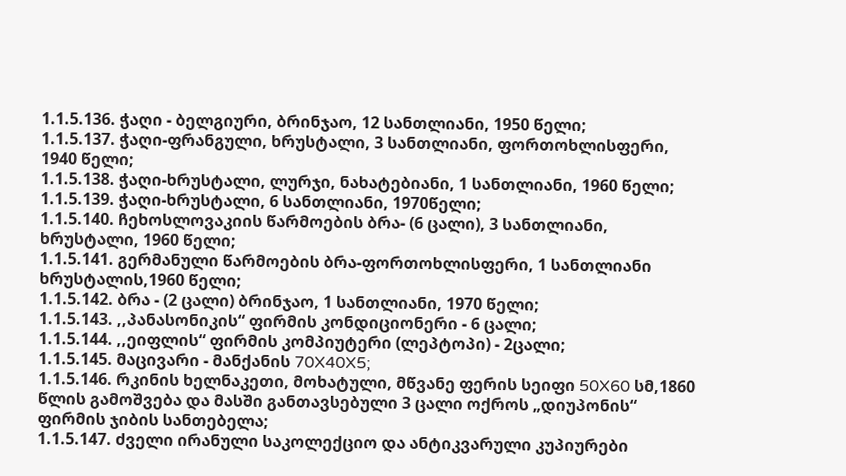1.1.5.136. ჭაღი - ბელგიური, ბრინჯაო, 12 სანთლიანი, 1950 წელი;
1.1.5.137. ჭაღი-ფრანგული, ხრუსტალი, 3 სანთლიანი, ფორთოხლისფერი, 1940 წელი;
1.1.5.138. ჭაღი-ხრუსტალი, ლურჯი, ნახატებიანი, 1 სანთლიანი, 1960 წელი;
1.1.5.139. ჭაღი-ხრუსტალი, 6 სანთლიანი, 1970წელი;
1.1.5.140. ჩეხოსლოვაკიის წარმოების ბრა- (6 ცალი), 3 სანთლიანი, ხრუსტალი, 1960 წელი;
1.1.5.141. გერმანული წარმოების ბრა-ფორთოხლისფერი, 1 სანთლიანი ხრუსტალის,1960 წელი;
1.1.5.142. ბრა - (2 ცალი) ბრინჯაო, 1 სანთლიანი, 1970 წელი;
1.1.5.143. ,,პანასონიკის“ ფირმის კონდიციონერი - 6 ცალი;
1.1.5.144. ,,ეიფლის“ ფირმის კომპიუტერი (ლეპტოპი) - 2ცალი;
1.1.5.145. მაცივარი - მანქანის 70X40X5;
1.1.5.146. რკინის ხელნაკეთი, მოხატული, მწვანე ფერის სეიფი 50X60 სმ,1860 წლის გამოშვება და მასში განთავსებული 3 ცალი ოქროს „დიუპონის“ ფირმის ჯიბის სანთებელა;
1.1.5.147. ძველი ირანული საკოლექციო და ანტიკვარული კუპიურები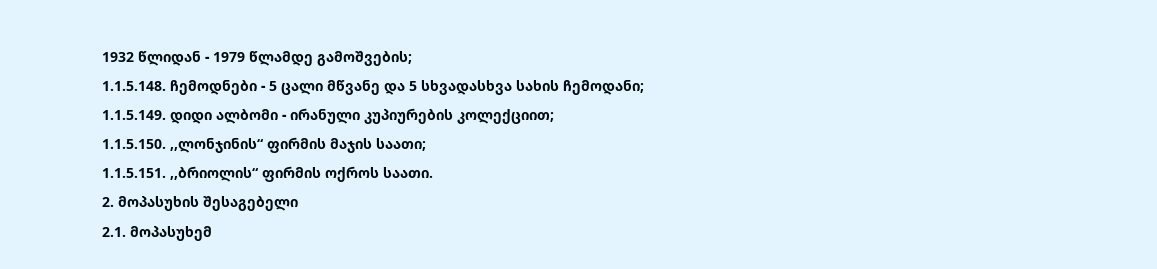1932 წლიდან - 1979 წლამდე გამოშვების;
1.1.5.148. ჩემოდნები - 5 ცალი მწვანე და 5 სხვადასხვა სახის ჩემოდანი;
1.1.5.149. დიდი ალბომი - ირანული კუპიურების კოლექციით;
1.1.5.150. ,,ლონჯინის“ ფირმის მაჯის საათი;
1.1.5.151. ,,ბრიოლის“ ფირმის ოქროს საათი.
2. მოპასუხის შესაგებელი
2.1. მოპასუხემ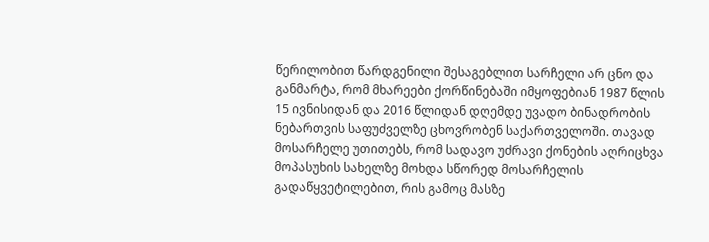წერილობით წარდგენილი შესაგებლით სარჩელი არ ცნო და განმარტა, რომ მხარეები ქორწინებაში იმყოფებიან 1987 წლის 15 ივნისიდან და 2016 წლიდან დღემდე უვადო ბინადრობის ნებართვის საფუძველზე ცხოვრობენ საქართველოში. თავად მოსარჩელე უთითებს, რომ სადავო უძრავი ქონების აღრიცხვა მოპასუხის სახელზე მოხდა სწორედ მოსარჩელის გადაწყვეტილებით, რის გამოც მასზე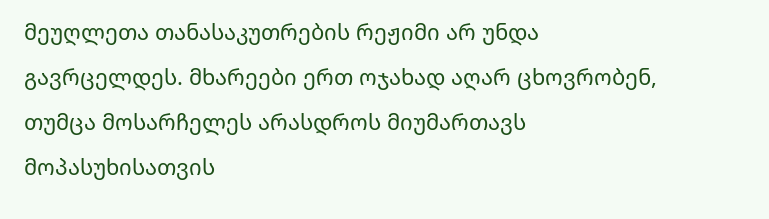მეუღლეთა თანასაკუთრების რეჟიმი არ უნდა გავრცელდეს. მხარეები ერთ ოჯახად აღარ ცხოვრობენ, თუმცა მოსარჩელეს არასდროს მიუმართავს მოპასუხისათვის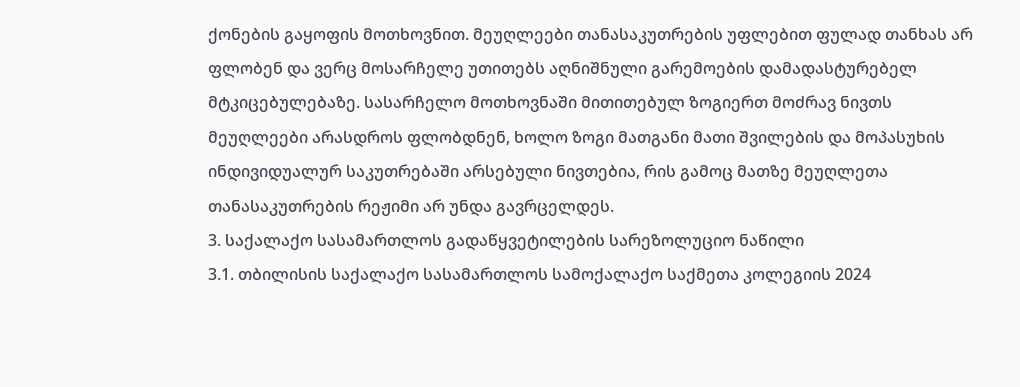ქონების გაყოფის მოთხოვნით. მეუღლეები თანასაკუთრების უფლებით ფულად თანხას არ ფლობენ და ვერც მოსარჩელე უთითებს აღნიშნული გარემოების დამადასტურებელ მტკიცებულებაზე. სასარჩელო მოთხოვნაში მითითებულ ზოგიერთ მოძრავ ნივთს მეუღლეები არასდროს ფლობდნენ, ხოლო ზოგი მათგანი მათი შვილების და მოპასუხის ინდივიდუალურ საკუთრებაში არსებული ნივთებია, რის გამოც მათზე მეუღლეთა თანასაკუთრების რეჟიმი არ უნდა გავრცელდეს.
3. საქალაქო სასამართლოს გადაწყვეტილების სარეზოლუციო ნაწილი
3.1. თბილისის საქალაქო სასამართლოს სამოქალაქო საქმეთა კოლეგიის 2024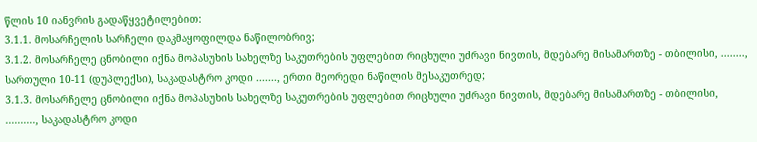წლის 10 იანვრის გადაწყვეტილებით:
3.1.1. მოსარჩელის სარჩელი დაკმაყოფილდა ნაწილობრივ;
3.1.2. მოსარჩელე ცნობილი იქნა მოპასუხის სახელზე საკუთრების უფლებით რიცხული უძრავი ნივთის, მდებარე მისამართზე - თბილისი, ........, სართული 10-11 (დუპლექსი), საკადასტრო კოდი ......., ერთი მეორედი ნაწილის მესაკუთრედ;
3.1.3. მოსარჩელე ცნობილი იქნა მოპასუხის სახელზე საკუთრების უფლებით რიცხული უძრავი ნივთის, მდებარე მისამართზე - თბილისი, .........., საკადასტრო კოდი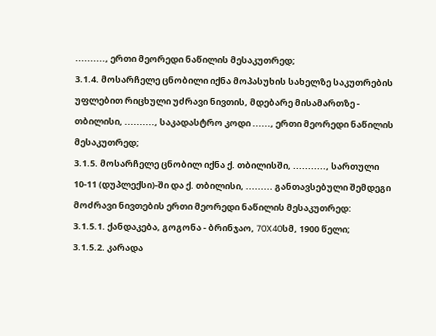.........., ერთი მეორედი ნაწილის მესაკუთრედ;
3.1.4. მოსარჩელე ცნობილი იქნა მოპასუხის სახელზე საკუთრების უფლებით რიცხული უძრავი ნივთის, მდებარე მისამართზე - თბილისი, .........., საკადასტრო კოდი ......, ერთი მეორედი ნაწილის მესაკუთრედ;
3.1.5. მოსარჩელე ცნობილ იქნა ქ. თბილისში, ..........., სართული 10-11 (დუპლექსი)-ში და ქ. თბილისი, ......... განთავსებული შემდეგი მოძრავი ნივთების ერთი მეორედი ნაწილის მესაკუთრედ:
3.1.5.1. ქანდაკება, გოგონა - ბრინჯაო, 70X40სმ, 1900 წელი;
3.1.5.2. კარადა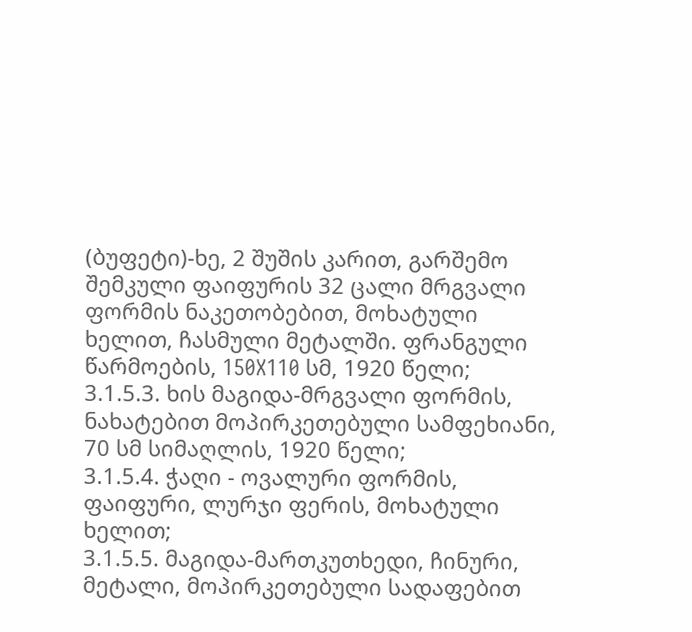(ბუფეტი)-ხე, 2 შუშის კარით, გარშემო შემკული ფაიფურის 32 ცალი მრგვალი ფორმის ნაკეთობებით, მოხატული ხელით, ჩასმული მეტალში. ფრანგული წარმოების, 150X110 სმ, 1920 წელი;
3.1.5.3. ხის მაგიდა-მრგვალი ფორმის, ნახატებით მოპირკეთებული სამფეხიანი, 70 სმ სიმაღლის, 1920 წელი;
3.1.5.4. ჭაღი - ოვალური ფორმის, ფაიფური, ლურჯი ფერის, მოხატული ხელით;
3.1.5.5. მაგიდა-მართკუთხედი, ჩინური, მეტალი, მოპირკეთებული სადაფებით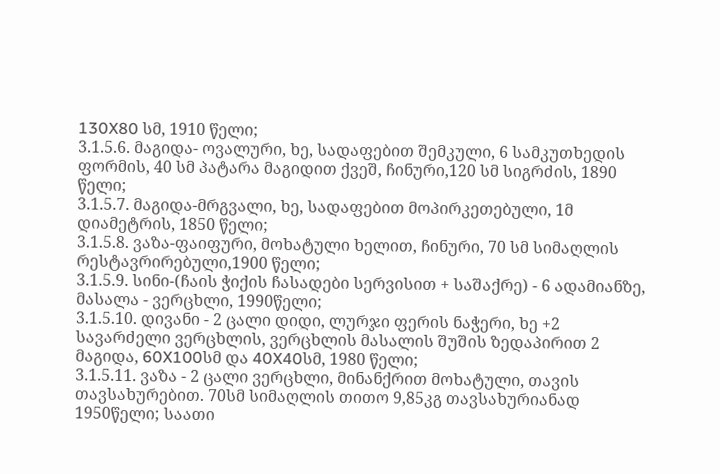130X80 სმ, 1910 წელი;
3.1.5.6. მაგიდა- ოვალური, ხე, სადაფებით შემკული, 6 სამკუთხედის ფორმის, 40 სმ პატარა მაგიდით ქვეშ, ჩინური,120 სმ სიგრძის, 1890 წელი;
3.1.5.7. მაგიდა-მრგვალი, ხე, სადაფებით მოპირკეთებული, 1მ დიამეტრის, 1850 წელი;
3.1.5.8. ვაზა-ფაიფური, მოხატული ხელით, ჩინური, 70 სმ სიმაღლის რესტავრირებული,1900 წელი;
3.1.5.9. სინი-(ჩაის ჭიქის ჩასადები სერვისით + საშაქრე) - 6 ადამიანზე, მასალა - ვერცხლი, 1990წელი;
3.1.5.10. დივანი - 2 ცალი დიდი, ლურჯი ფერის ნაჭერი, ხე +2 სავარძელი ვერცხლის, ვერცხლის მასალის შუშის ზედაპირით 2 მაგიდა, 60X100სმ და 40X40სმ, 1980 წელი;
3.1.5.11. ვაზა - 2 ცალი ვერცხლი, მინანქრით მოხატული, თავის თავსახურებით. 70სმ სიმაღლის თითო 9,85კგ თავსახურიანად 1950წელი; საათი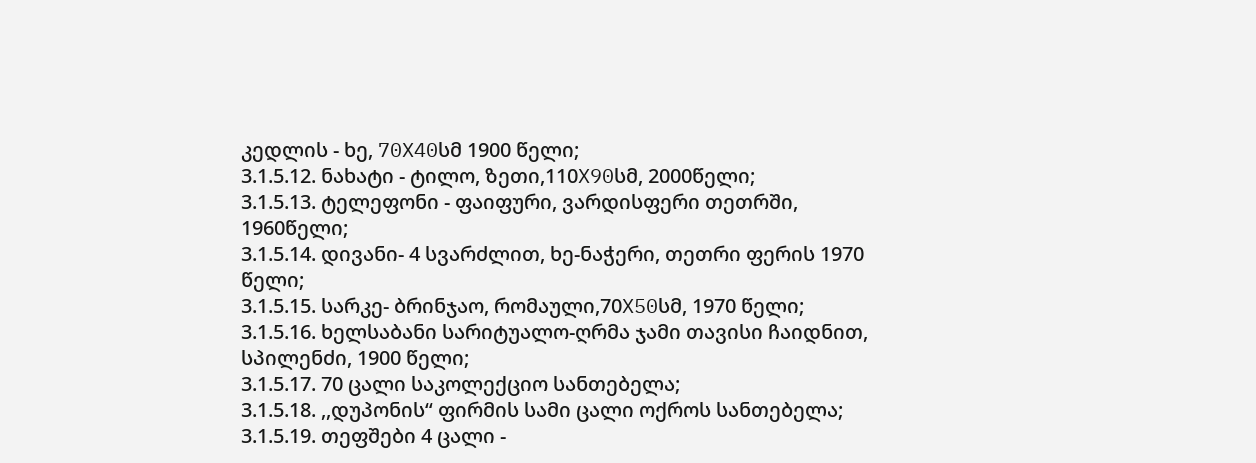კედლის - ხე, 70X40სმ 1900 წელი;
3.1.5.12. ნახატი - ტილო, ზეთი,110X90სმ, 2000წელი;
3.1.5.13. ტელეფონი - ფაიფური, ვარდისფერი თეთრში, 1960წელი;
3.1.5.14. დივანი- 4 სვარძლით, ხე-ნაჭერი, თეთრი ფერის 1970 წელი;
3.1.5.15. სარკე- ბრინჯაო, რომაული,70X50სმ, 1970 წელი;
3.1.5.16. ხელსაბანი სარიტუალო-ღრმა ჯამი თავისი ჩაიდნით, სპილენძი, 1900 წელი;
3.1.5.17. 70 ცალი საკოლექციო სანთებელა;
3.1.5.18. ,,დუპონის“ ფირმის სამი ცალი ოქროს სანთებელა;
3.1.5.19. თეფშები 4 ცალი -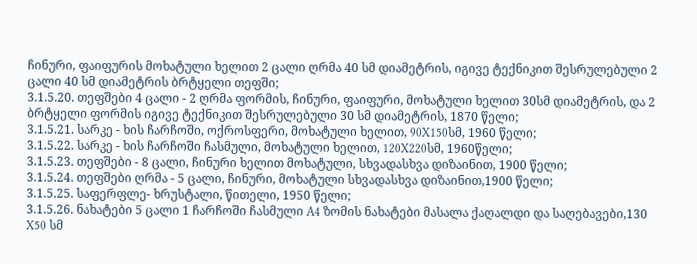ჩინური, ფაიფურის მოხატული ხელით 2 ცალი ღრმა 40 სმ დიამეტრის, იგივე ტექნიკით შესრულებული 2 ცალი 40 სმ დიამეტრის ბრტყელი თეფში;
3.1.5.20. თეფშები 4 ცალი - 2 ღრმა ფორმის, ჩინური, ფაიფური, მოხატული ხელით 30სმ დიამეტრის, და 2 ბრტყელი ფორმის იგივე ტექნიკით შესრულებული 30 სმ დიამეტრის, 1870 წელი;
3.1.5.21. სარკე - ხის ჩარჩოში, ოქროსფერი, მოხატული ხელით, 90X150სმ, 1960 წელი;
3.1.5.22. სარკე - ხის ჩარჩოში ჩასმული, მოხატული ხელით, 120X220სმ, 1960წელი;
3.1.5.23. თეფშები - 8 ცალი, ჩინური ხელით მოხატული, სხვადასხვა დიზაინით, 1900 წელი;
3.1.5.24. თეფშები ღრმა - 5 ცალი, ჩინური, მოხატული სხვადასხვა დიზაინით,1900 წელი;
3.1.5.25. საფერფლე- ხრუსტალი, წითელი, 1950 წელი;
3.1.5.26. ნახატები 5 ცალი 1 ჩარჩოში ჩასმული A4 ზომის ნახატები მასალა ქაღალდი და საღებავები,130 X50 სმ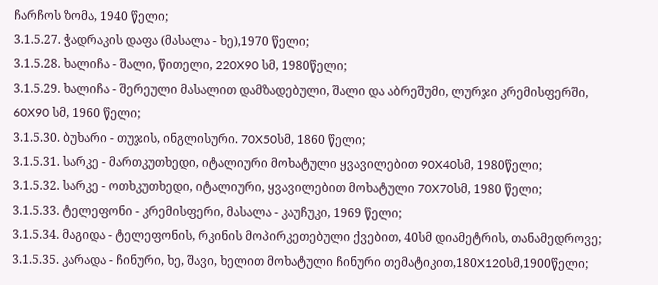ჩარჩოს ზომა, 1940 წელი;
3.1.5.27. ჭადრაკის დაფა (მასალა - ხე),1970 წელი;
3.1.5.28. ხალიჩა - შალი, წითელი, 220X90 სმ, 1980წელი;
3.1.5.29. ხალიჩა - შერეული მასალით დამზადებული, შალი და აბრეშუმი, ლურჯი კრემისფერში, 60X90 სმ, 1960 წელი;
3.1.5.30. ბუხარი - თუჯის, ინგლისური. 70X50სმ, 1860 წელი;
3.1.5.31. სარკე - მართკუთხედი, იტალიური მოხატული ყვავილებით 90X40სმ, 1980წელი;
3.1.5.32. სარკე - ოთხკუთხედი, იტალიური, ყვავილებით მოხატული 70X70სმ, 1980 წელი;
3.1.5.33. ტელეფონი - კრემისფერი, მასალა - კაუჩუკი, 1969 წელი;
3.1.5.34. მაგიდა - ტელეფონის, რკინის მოპირკეთებული ქვებით, 40სმ დიამეტრის, თანამედროვე;
3.1.5.35. კარადა - ჩინური, ხე, შავი, ხელით მოხატული ჩინური თემატიკით,180X120სმ,1900წელი;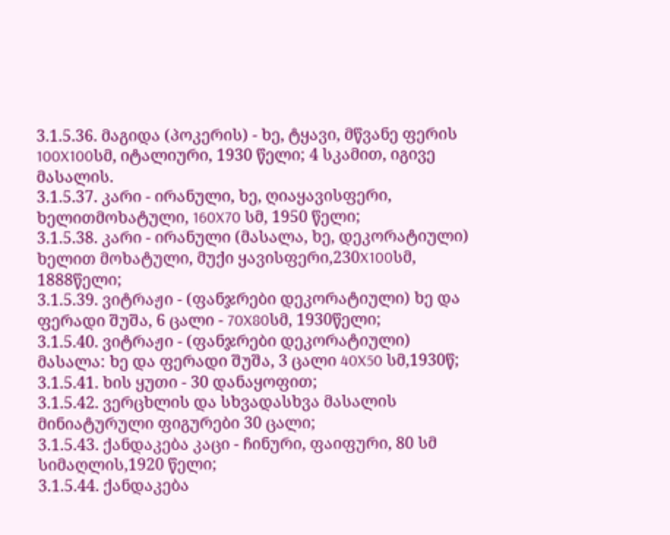3.1.5.36. მაგიდა (პოკერის) - ხე, ტყავი, მწვანე ფერის 100X100სმ, იტალიური, 1930 წელი; 4 სკამით, იგივე მასალის.
3.1.5.37. კარი - ირანული, ხე, ღიაყავისფერი, ხელითმოხატული, 160X70 სმ, 1950 წელი;
3.1.5.38. კარი - ირანული (მასალა, ხე, დეკორატიული) ხელით მოხატული, მუქი ყავისფერი,230X100სმ, 1888წელი;
3.1.5.39. ვიტრაჟი - (ფანჯრები დეკორატიული) ხე და ფერადი შუშა, 6 ცალი - 70X80სმ, 1930წელი;
3.1.5.40. ვიტრაჟი - (ფანჯრები დეკორატიული) მასალა: ხე და ფერადი შუშა, 3 ცალი 40X50 სმ,1930წ;
3.1.5.41. ხის ყუთი - 30 დანაყოფით;
3.1.5.42. ვერცხლის და სხვადასხვა მასალის მინიატურული ფიგურები 30 ცალი;
3.1.5.43. ქანდაკება კაცი - ჩინური, ფაიფური, 80 სმ სიმაღლის,1920 წელი;
3.1.5.44. ქანდაკება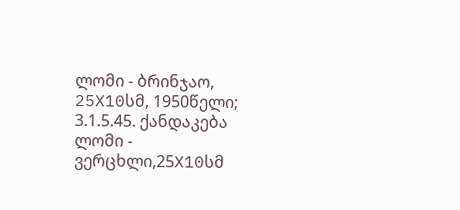ლომი - ბრინჯაო, 25X10სმ, 1950წელი;
3.1.5.45. ქანდაკება ლომი - ვერცხლი,25X10სმ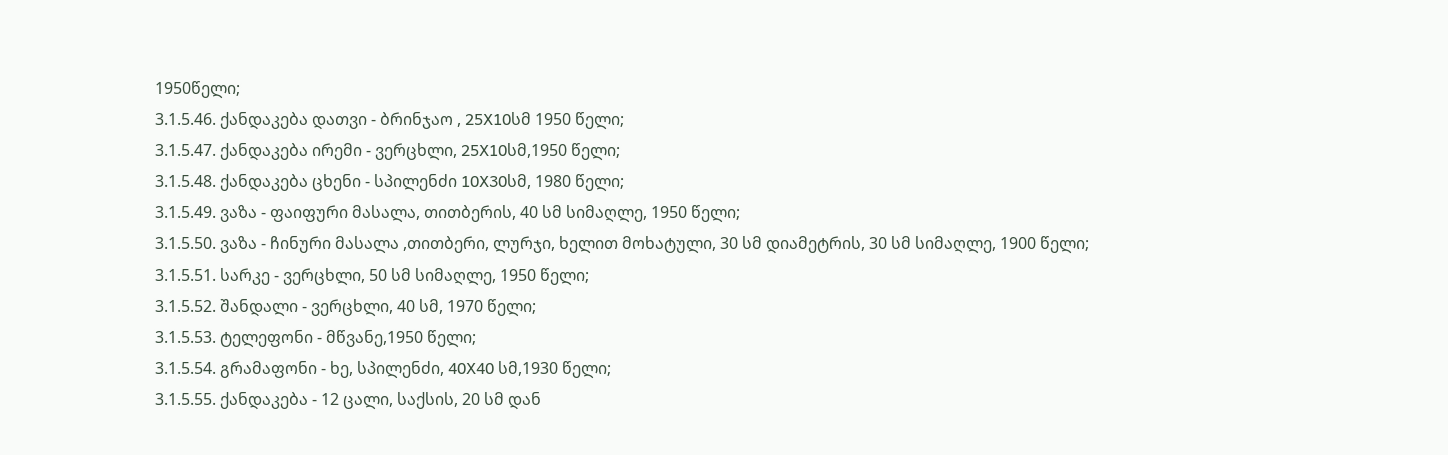1950წელი;
3.1.5.46. ქანდაკება დათვი - ბრინჯაო , 25X10სმ 1950 წელი;
3.1.5.47. ქანდაკება ირემი - ვერცხლი, 25X10სმ,1950 წელი;
3.1.5.48. ქანდაკება ცხენი - სპილენძი 10X30სმ, 1980 წელი;
3.1.5.49. ვაზა - ფაიფური მასალა, თითბერის, 40 სმ სიმაღლე, 1950 წელი;
3.1.5.50. ვაზა - ჩინური მასალა ,თითბერი, ლურჯი, ხელით მოხატული, 30 სმ დიამეტრის, 30 სმ სიმაღლე, 1900 წელი;
3.1.5.51. სარკე - ვერცხლი, 50 სმ სიმაღლე, 1950 წელი;
3.1.5.52. შანდალი - ვერცხლი, 40 სმ, 1970 წელი;
3.1.5.53. ტელეფონი - მწვანე,1950 წელი;
3.1.5.54. გრამაფონი - ხე, სპილენძი, 40X40 სმ,1930 წელი;
3.1.5.55. ქანდაკება - 12 ცალი, საქსის, 20 სმ დან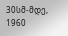30სმ-მდე, 1960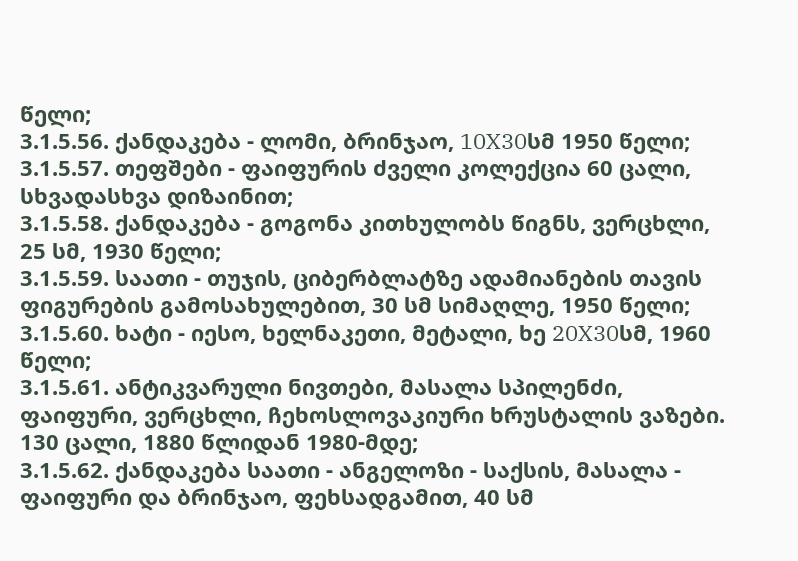წელი;
3.1.5.56. ქანდაკება - ლომი, ბრინჯაო, 10X30სმ 1950 წელი;
3.1.5.57. თეფშები - ფაიფურის ძველი კოლექცია 60 ცალი, სხვადასხვა დიზაინით;
3.1.5.58. ქანდაკება - გოგონა კითხულობს წიგნს, ვერცხლი, 25 სმ, 1930 წელი;
3.1.5.59. საათი - თუჯის, ციბერბლატზე ადამიანების თავის ფიგურების გამოსახულებით, 30 სმ სიმაღლე, 1950 წელი;
3.1.5.60. ხატი - იესო, ხელნაკეთი, მეტალი, ხე 20X30სმ, 1960 წელი;
3.1.5.61. ანტიკვარული ნივთები, მასალა სპილენძი, ფაიფური, ვერცხლი, ჩეხოსლოვაკიური ხრუსტალის ვაზები. 130 ცალი, 1880 წლიდან 1980-მდე;
3.1.5.62. ქანდაკება საათი - ანგელოზი - საქსის, მასალა - ფაიფური და ბრინჯაო, ფეხსადგამით, 40 სმ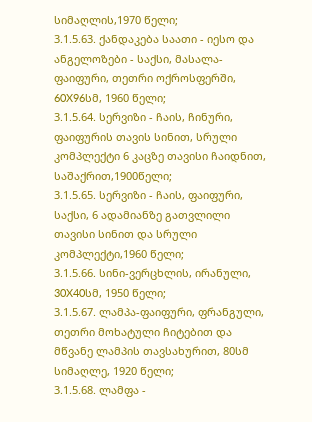სიმაღლის,1970 წელი;
3.1.5.63. ქანდაკება საათი - იესო და ანგელოზები - საქსი, მასალა-ფაიფური, თეთრი ოქროსფერში, 60X96სმ, 1960 წელი;
3.1.5.64. სერვიზი - ჩაის, ჩინური, ფაიფურის თავის სინით, სრული კომპლექტი 6 კაცზე თავისი ჩაიდნით, საშაქრით,1900წელი;
3.1.5.65. სერვიზი - ჩაის, ფაიფური, საქსი, 6 ადამიანზე გათვლილი თავისი სინით და სრული კომპლექტი,1960 წელი;
3.1.5.66. სინი-ვერცხლის, ირანული, 30X40სმ, 1950 წელი;
3.1.5.67. ლამპა-ფაიფური, ფრანგული, თეთრი მოხატული ჩიტებით და მწვანე ლამპის თავსახურით, 80სმ სიმაღლე, 1920 წელი;
3.1.5.68. ლამფა -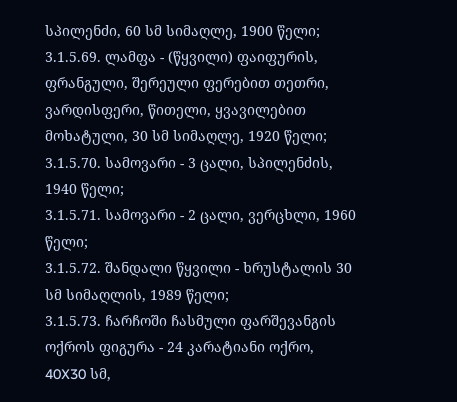სპილენძი, 60 სმ სიმაღლე, 1900 წელი;
3.1.5.69. ლამფა - (წყვილი) ფაიფურის, ფრანგული, შერეული ფერებით თეთრი, ვარდისფერი, წითელი, ყვავილებით მოხატული, 30 სმ სიმაღლე, 1920 წელი;
3.1.5.70. სამოვარი - 3 ცალი, სპილენძის, 1940 წელი;
3.1.5.71. სამოვარი - 2 ცალი, ვერცხლი, 1960 წელი;
3.1.5.72. შანდალი წყვილი - ხრუსტალის 30 სმ სიმაღლის, 1989 წელი;
3.1.5.73. ჩარჩოში ჩასმული ფარშევანგის ოქროს ფიგურა - 24 კარატიანი ოქრო, 40X30 სმ,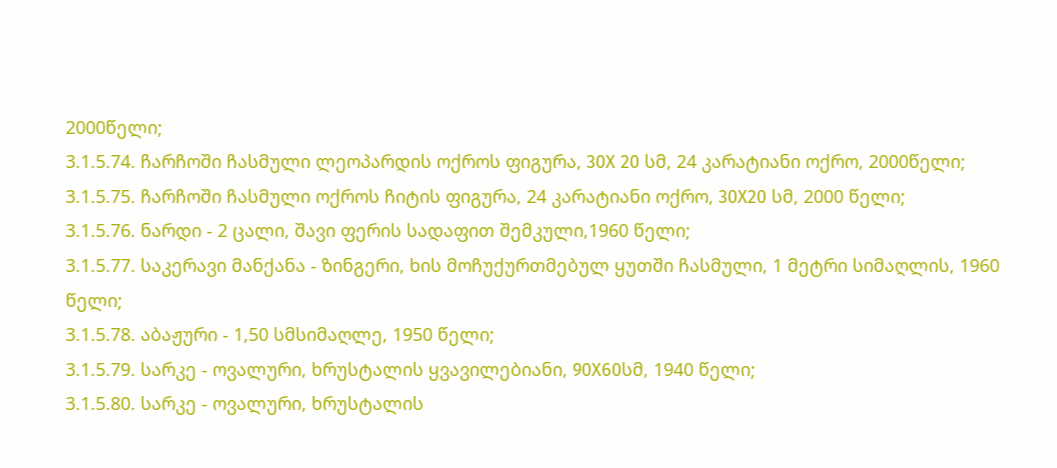2000წელი;
3.1.5.74. ჩარჩოში ჩასმული ლეოპარდის ოქროს ფიგურა, 30X 20 სმ, 24 კარატიანი ოქრო, 2000წელი;
3.1.5.75. ჩარჩოში ჩასმული ოქროს ჩიტის ფიგურა, 24 კარატიანი ოქრო, 30X20 სმ, 2000 წელი;
3.1.5.76. ნარდი - 2 ცალი, შავი ფერის სადაფით შემკული,1960 წელი;
3.1.5.77. საკერავი მანქანა - ზინგერი, ხის მოჩუქურთმებულ ყუთში ჩასმული, 1 მეტრი სიმაღლის, 1960 წელი;
3.1.5.78. აბაჟური - 1,50 სმსიმაღლე, 1950 წელი;
3.1.5.79. სარკე - ოვალური, ხრუსტალის ყვავილებიანი, 90X60სმ, 1940 წელი;
3.1.5.80. სარკე - ოვალური, ხრუსტალის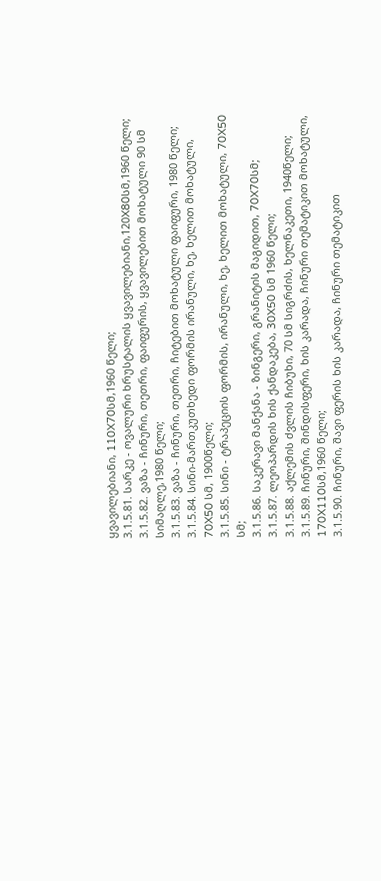ყვავილებიანი, 110X70სმ,1960 წელი;
3.1.5.81. სარკე - ოვალური ხრუსტალის ყვავილებიანი,120X80სმ,1960 წელი;
3.1.5.82. ვაზა - ჩინური, თეთრი, ფაიფურის, ყვავილებით მოხატული 90 სმ სიმაღლე,1980 წელი;
3.1.5.83. ვაზა - ჩინური, თეთრი, ჩიტებით მოხატული ფაიფური, 1980 წელი;
3.1.5.84. სინი-მართკუთხედი ფორმის ირანული, ხე, ხელით მოხატული, 70X50 სმ, 1900წელი;
3.1.5.85. სინი - ტრაპეციის ფორმის, ირანული, ხე, ხელით მოხატული, 70X50 სმ;
3.1.5.86. საკერავი მანქანა - ზინგერი, გრანიტის მაგიდით, 70X70სმ;
3.1.5.87. ლეოპარდის ხის ქანდაკება, 30X50 სმ 1960 წელი;
3.1.5.88. აქლემის ძვლის ჩიბუხი, 70 სმ სიგრძის, ხელნაკეთი, 1940წელი;
3.1.5.89. ჩინური, შინდისფერი, ხის კარადა, ჩინური თემატიკით მოხატული, 170X110სმ,1960 წელი;
3.1.5.90. ჩინური, შავი ფერის ხის კარადა, ჩინური თემატიკით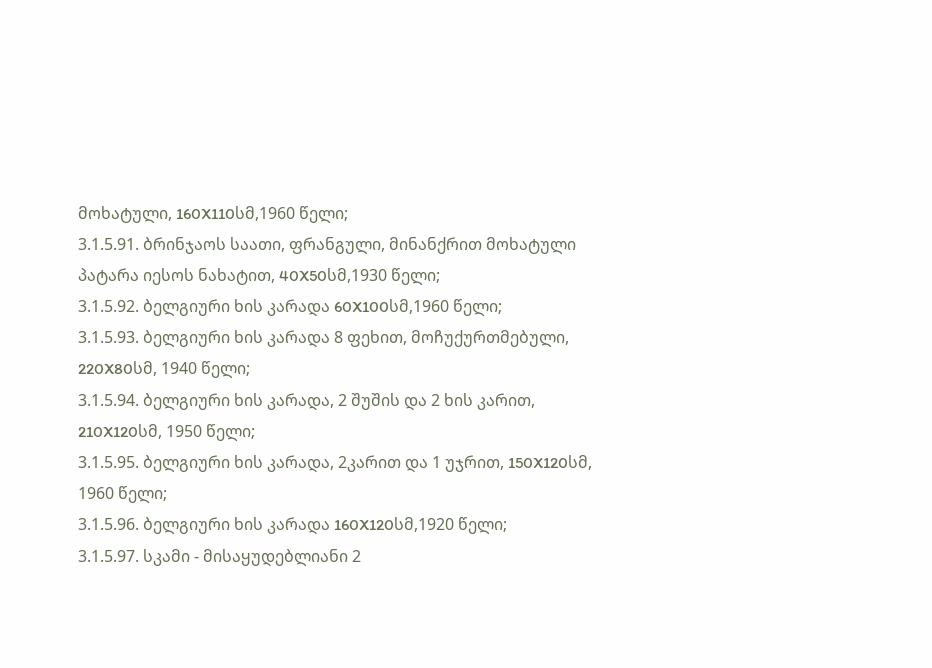მოხატული, 160X110სმ,1960 წელი;
3.1.5.91. ბრინჯაოს საათი, ფრანგული, მინანქრით მოხატული პატარა იესოს ნახატით, 40X50სმ,1930 წელი;
3.1.5.92. ბელგიური ხის კარადა 60X100სმ,1960 წელი;
3.1.5.93. ბელგიური ხის კარადა 8 ფეხით, მოჩუქურთმებული, 220X80სმ, 1940 წელი;
3.1.5.94. ბელგიური ხის კარადა, 2 შუშის და 2 ხის კარით, 210X120სმ, 1950 წელი;
3.1.5.95. ბელგიური ხის კარადა, 2კარით და 1 უჯრით, 150X120სმ, 1960 წელი;
3.1.5.96. ბელგიური ხის კარადა 160X120სმ,1920 წელი;
3.1.5.97. სკამი - მისაყუდებლიანი 2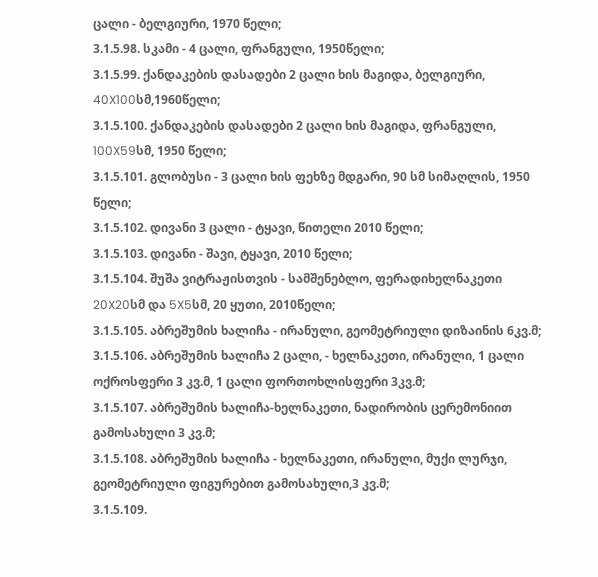ცალი - ბელგიური, 1970 წელი;
3.1.5.98. სკამი - 4 ცალი, ფრანგული, 1950წელი;
3.1.5.99. ქანდაკების დასადები 2 ცალი ხის მაგიდა, ბელგიური, 40X100სმ,1960წელი;
3.1.5.100. ქანდაკების დასადები 2 ცალი ხის მაგიდა, ფრანგული, 100X59სმ, 1950 წელი;
3.1.5.101. გლობუსი - 3 ცალი ხის ფეხზე მდგარი, 90 სმ სიმაღლის, 1950 წელი;
3.1.5.102. დივანი 3 ცალი - ტყავი, წითელი 2010 წელი;
3.1.5.103. დივანი - შავი, ტყავი, 2010 წელი;
3.1.5.104. შუშა ვიტრაჟისთვის - სამშენებლო, ფერადიხელნაკეთი 20X20სმ და 5X5სმ, 20 ყუთი, 2010წელი;
3.1.5.105. აბრეშუმის ხალიჩა - ირანული, გეომეტრიული დიზაინის 6კვ.მ;
3.1.5.106. აბრეშუმის ხალიჩა 2 ცალი, - ხელნაკეთი, ირანული, 1 ცალი ოქროსფერი 3 კვ.მ, 1 ცალი ფორთოხლისფერი 3კვ.მ;
3.1.5.107. აბრეშუმის ხალიჩა-ხელნაკეთი, ნადირობის ცერემონიით გამოსახული 3 კვ.მ;
3.1.5.108. აბრეშუმის ხალიჩა - ხელნაკეთი, ირანული, მუქი ლურჯი, გეომეტრიული ფიგურებით გამოსახული,3 კვ.მ;
3.1.5.109.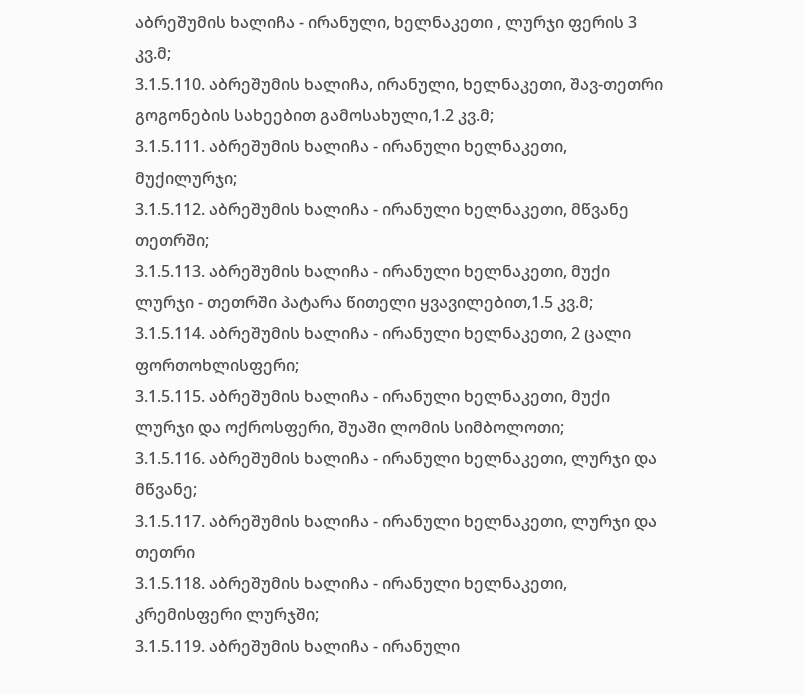აბრეშუმის ხალიჩა - ირანული, ხელნაკეთი , ლურჯი ფერის 3 კვ.მ;
3.1.5.110. აბრეშუმის ხალიჩა, ირანული, ხელნაკეთი, შავ-თეთრი გოგონების სახეებით გამოსახული,1.2 კვ.მ;
3.1.5.111. აბრეშუმის ხალიჩა - ირანული ხელნაკეთი, მუქილურჯი;
3.1.5.112. აბრეშუმის ხალიჩა - ირანული ხელნაკეთი, მწვანე თეთრში;
3.1.5.113. აბრეშუმის ხალიჩა - ირანული ხელნაკეთი, მუქი ლურჯი - თეთრში პატარა წითელი ყვავილებით,1.5 კვ.მ;
3.1.5.114. აბრეშუმის ხალიჩა - ირანული ხელნაკეთი, 2 ცალი ფორთოხლისფერი;
3.1.5.115. აბრეშუმის ხალიჩა - ირანული ხელნაკეთი, მუქი ლურჯი და ოქროსფერი, შუაში ლომის სიმბოლოთი;
3.1.5.116. აბრეშუმის ხალიჩა - ირანული ხელნაკეთი, ლურჯი და მწვანე;
3.1.5.117. აბრეშუმის ხალიჩა - ირანული ხელნაკეთი, ლურჯი და თეთრი
3.1.5.118. აბრეშუმის ხალიჩა - ირანული ხელნაკეთი, კრემისფერი ლურჯში;
3.1.5.119. აბრეშუმის ხალიჩა - ირანული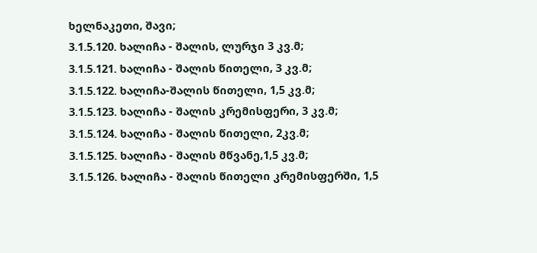ხელნაკეთი, შავი;
3.1.5.120. ხალიჩა - შალის, ლურჯი 3 კვ.მ;
3.1.5.121. ხალიჩა - შალის წითელი, 3 კვ.მ;
3.1.5.122. ხალიჩა-შალის წითელი, 1,5 კვ.მ;
3.1.5.123. ხალიჩა - შალის კრემისფერი, 3 კვ.მ;
3.1.5.124. ხალიჩა - შალის წითელი, 2კვ.მ;
3.1.5.125. ხალიჩა - შალის მწვანე,1,5 კვ.მ;
3.1.5.126. ხალიჩა - შალის წითელი კრემისფერში, 1,5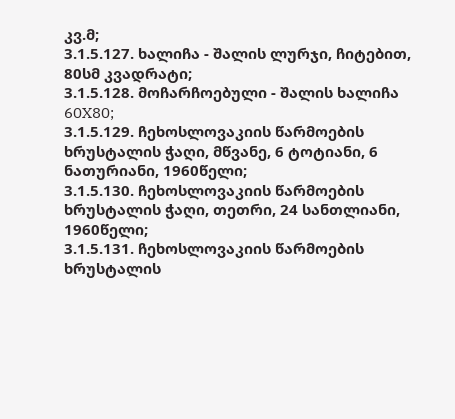კვ.მ;
3.1.5.127. ხალიჩა - შალის ლურჯი, ჩიტებით, 80სმ კვადრატი;
3.1.5.128. მოჩარჩოებული - შალის ხალიჩა 60X80;
3.1.5.129. ჩეხოსლოვაკიის წარმოების ხრუსტალის ჭაღი, მწვანე, 6 ტოტიანი, 6 ნათურიანი, 1960წელი;
3.1.5.130. ჩეხოსლოვაკიის წარმოების ხრუსტალის ჭაღი, თეთრი, 24 სანთლიანი, 1960წელი;
3.1.5.131. ჩეხოსლოვაკიის წარმოების ხრუსტალის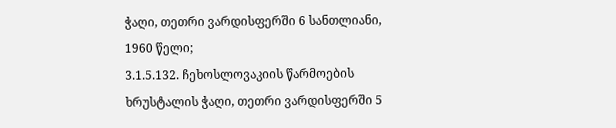ჭაღი, თეთრი ვარდისფერში 6 სანთლიანი, 1960 წელი;
3.1.5.132. ჩეხოსლოვაკიის წარმოების ხრუსტალის ჭაღი, თეთრი ვარდისფერში 5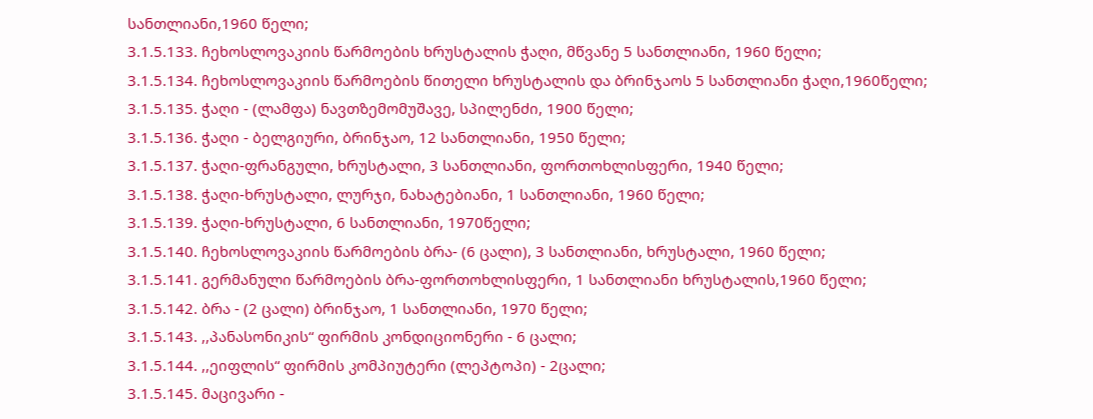სანთლიანი,1960 წელი;
3.1.5.133. ჩეხოსლოვაკიის წარმოების ხრუსტალის ჭაღი, მწვანე 5 სანთლიანი, 1960 წელი;
3.1.5.134. ჩეხოსლოვაკიის წარმოების წითელი ხრუსტალის და ბრინჯაოს 5 სანთლიანი ჭაღი,1960წელი;
3.1.5.135. ჭაღი - (ლამფა) ნავთზემომუშავე, სპილენძი, 1900 წელი;
3.1.5.136. ჭაღი - ბელგიური, ბრინჯაო, 12 სანთლიანი, 1950 წელი;
3.1.5.137. ჭაღი-ფრანგული, ხრუსტალი, 3 სანთლიანი, ფორთოხლისფერი, 1940 წელი;
3.1.5.138. ჭაღი-ხრუსტალი, ლურჯი, ნახატებიანი, 1 სანთლიანი, 1960 წელი;
3.1.5.139. ჭაღი-ხრუსტალი, 6 სანთლიანი, 1970წელი;
3.1.5.140. ჩეხოსლოვაკიის წარმოების ბრა- (6 ცალი), 3 სანთლიანი, ხრუსტალი, 1960 წელი;
3.1.5.141. გერმანული წარმოების ბრა-ფორთოხლისფერი, 1 სანთლიანი ხრუსტალის,1960 წელი;
3.1.5.142. ბრა - (2 ცალი) ბრინჯაო, 1 სანთლიანი, 1970 წელი;
3.1.5.143. ,,პანასონიკის“ ფირმის კონდიციონერი - 6 ცალი;
3.1.5.144. ,,ეიფლის“ ფირმის კომპიუტერი (ლეპტოპი) - 2ცალი;
3.1.5.145. მაცივარი -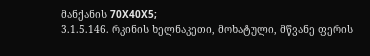მანქანის 70X40X5;
3.1.5.146. რკინის ხელნაკეთი, მოხატული, მწვანე ფერის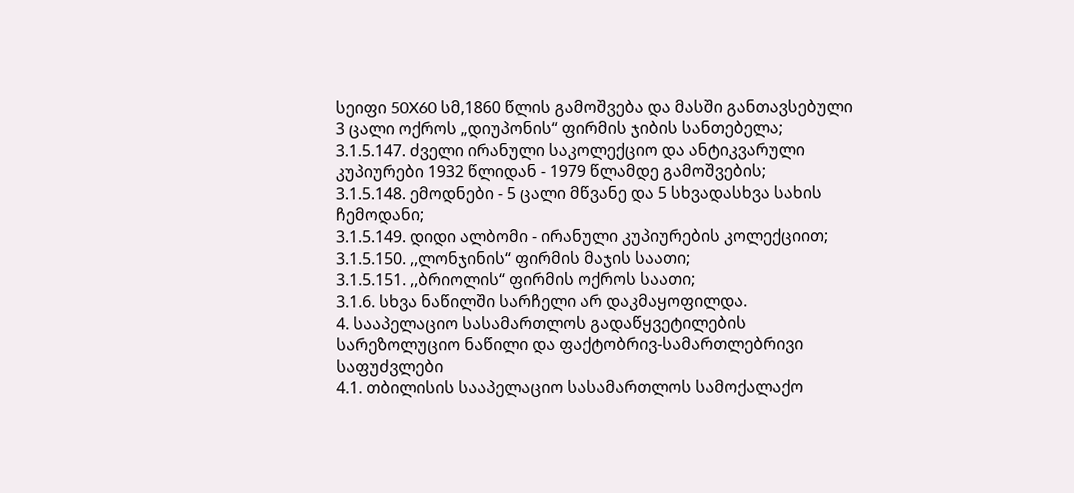სეიფი 50X60 სმ,1860 წლის გამოშვება და მასში განთავსებული 3 ცალი ოქროს „დიუპონის“ ფირმის ჯიბის სანთებელა;
3.1.5.147. ძველი ირანული საკოლექციო და ანტიკვარული კუპიურები 1932 წლიდან - 1979 წლამდე გამოშვების;
3.1.5.148. ემოდნები - 5 ცალი მწვანე და 5 სხვადასხვა სახის ჩემოდანი;
3.1.5.149. დიდი ალბომი - ირანული კუპიურების კოლექციით;
3.1.5.150. ,,ლონჯინის“ ფირმის მაჯის საათი;
3.1.5.151. ,,ბრიოლის“ ფირმის ოქროს საათი;
3.1.6. სხვა ნაწილში სარჩელი არ დაკმაყოფილდა.
4. სააპელაციო სასამართლოს გადაწყვეტილების სარეზოლუციო ნაწილი და ფაქტობრივ-სამართლებრივი საფუძვლები
4.1. თბილისის სააპელაციო სასამართლოს სამოქალაქო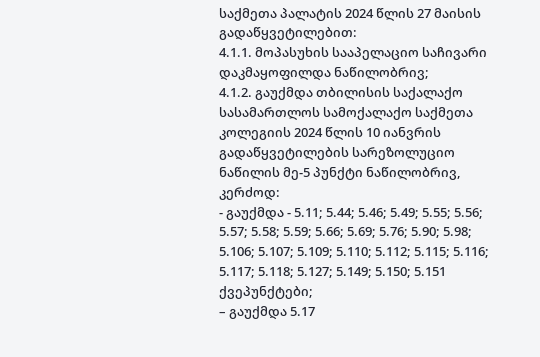საქმეთა პალატის 2024 წლის 27 მაისის გადაწყვეტილებით:
4.1.1. მოპასუხის სააპელაციო საჩივარი დაკმაყოფილდა ნაწილობრივ;
4.1.2. გაუქმდა თბილისის საქალაქო სასამართლოს სამოქალაქო საქმეთა კოლეგიის 2024 წლის 10 იანვრის გადაწყვეტილების სარეზოლუციო ნაწილის მე-5 პუნქტი ნაწილობრივ, კერძოდ:
- გაუქმდა - 5.11; 5.44; 5.46; 5.49; 5.55; 5.56; 5.57; 5.58; 5.59; 5.66; 5.69; 5.76; 5.90; 5.98; 5.106; 5.107; 5.109; 5.110; 5.112; 5.115; 5.116; 5.117; 5.118; 5.127; 5.149; 5.150; 5.151 ქვეპუნქტები;
– გაუქმდა 5.17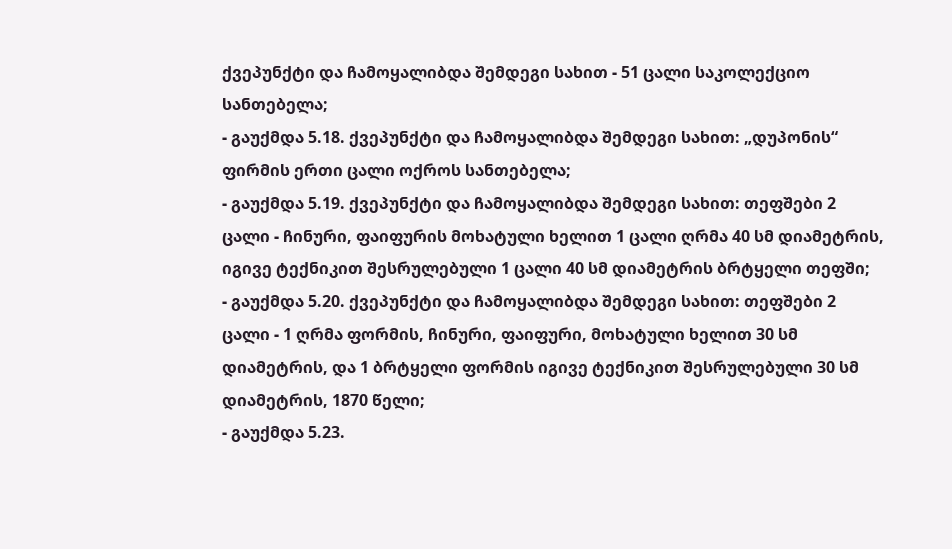ქვეპუნქტი და ჩამოყალიბდა შემდეგი სახით - 51 ცალი საკოლექციო სანთებელა;
- გაუქმდა 5.18. ქვეპუნქტი და ჩამოყალიბდა შემდეგი სახით: „დუპონის“ ფირმის ერთი ცალი ოქროს სანთებელა;
- გაუქმდა 5.19. ქვეპუნქტი და ჩამოყალიბდა შემდეგი სახით: თეფშები 2 ცალი - ჩინური, ფაიფურის მოხატული ხელით 1 ცალი ღრმა 40 სმ დიამეტრის, იგივე ტექნიკით შესრულებული 1 ცალი 40 სმ დიამეტრის ბრტყელი თეფში;
- გაუქმდა 5.20. ქვეპუნქტი და ჩამოყალიბდა შემდეგი სახით: თეფშები 2 ცალი - 1 ღრმა ფორმის, ჩინური, ფაიფური, მოხატული ხელით 30 სმ დიამეტრის, და 1 ბრტყელი ფორმის იგივე ტექნიკით შესრულებული 30 სმ დიამეტრის, 1870 წელი;
- გაუქმდა 5.23.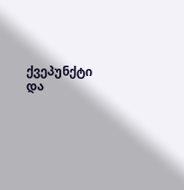ქვეპუნქტი და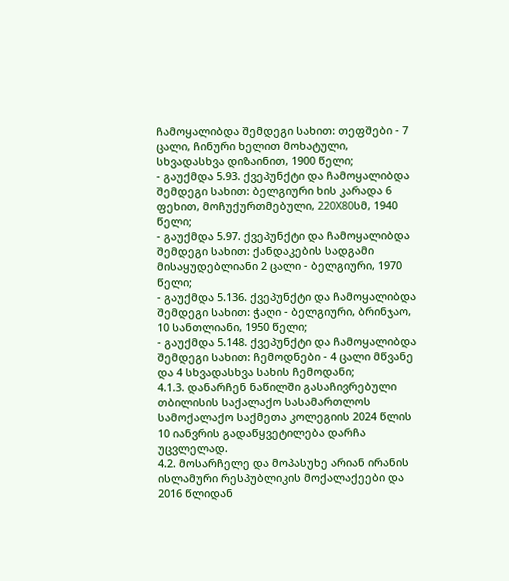ჩამოყალიბდა შემდეგი სახით: თეფშები - 7 ცალი, ჩინური ხელით მოხატული, სხვადასხვა დიზაინით, 1900 წელი;
- გაუქმდა 5.93. ქვეპუნქტი და ჩამოყალიბდა შემდეგი სახით: ბელგიური ხის კარადა 6 ფეხით, მოჩუქურთმებული, 220X80სმ, 1940 წელი;
- გაუქმდა 5.97. ქვეპუნქტი და ჩამოყალიბდა შემდეგი სახით: ქანდაკების სადგამი მისაყუდებლიანი 2 ცალი - ბელგიური, 1970 წელი;
- გაუქმდა 5.136. ქვეპუნქტი და ჩამოყალიბდა შემდეგი სახით: ჭაღი - ბელგიური, ბრინჯაო, 10 სანთლიანი, 1950 წელი;
- გაუქმდა 5.148. ქვეპუნქტი და ჩამოყალიბდა შემდეგი სახით: ჩემოდნები - 4 ცალი მწვანე და 4 სხვადასხვა სახის ჩემოდანი;
4.1.3. დანარჩენ ნაწილში გასაჩივრებული თბილისის საქალაქო სასამართლოს სამოქალაქო საქმეთა კოლეგიის 2024 წლის 10 იანვრის გადაწყვეტილება დარჩა უცვლელად.
4.2. მოსარჩელე და მოპასუხე არიან ირანის ისლამური რესპუბლიკის მოქალაქეები და 2016 წლიდან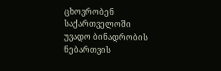ცხოვრობენ საქართველოში უვადო ბინადრობის ნებართვის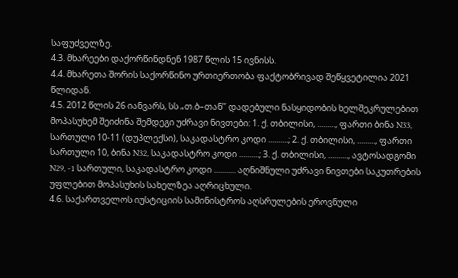საფუძველზე.
4.3. მხარეები დაქორწინდნენ 1987 წლის 15 ივნისს.
4.4. მხარეთა შორის საქორწინო ურთიერთობა ფაქტობრივად შეწყვეტილია 2021 წლიდან.
4.5. 2012 წლის 26 იანვარს, სს „თ.ბ–თან’’ დადებული ნასყიდობის ხელშეკრულებით მოპასუხემ შეიძინა შემდეგი უძრავი ნივთები: 1. ქ. თბილისი, ........., ფართი ბინა N33, სართული 10-11 (დუპლექსი), საკადასტრო კოდი ..........; 2. ქ. თბილისი, ........., ფართი სართული 10, ბინა N32, საკადასტრო კოდი ..........; 3. ქ. თბილისი, .........., ავტოსადგომი N29, -1 სართული, საკადასტრო კოდი ........... აღნიშნული უძრავი ნივთები საკუთრების უფლებით მოპასუხის სახელზეა აღრიცხული.
4.6. საქართველოს იუსტიციის სამინისტროს აღსრულების ეროვნული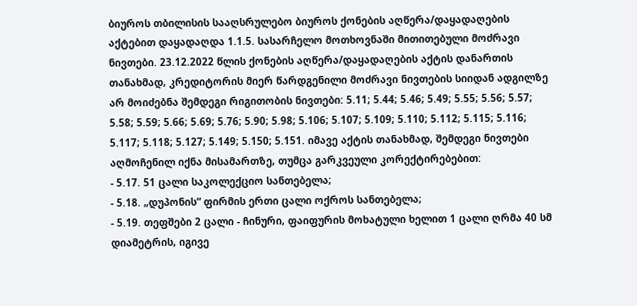ბიუროს თბილისის სააღსრულებო ბიუროს ქონების აღწერა/დაყადაღების აქტებით დაყადაღდა 1.1.5. სასარჩელო მოთხოვნაში მითითებული მოძრავი ნივთები. 23.12.2022 წლის ქონების აღწერა/დაყადაღების აქტის დანართის თანახმად, კრედიტორის მიერ წარდგენილი მოძრავი ნივთების სიიდან ადგილზე არ მოიძებნა შემდეგი რიგითობის ნივთები: 5.11; 5.44; 5.46; 5.49; 5.55; 5.56; 5.57; 5.58; 5.59; 5.66; 5.69; 5.76; 5.90; 5.98; 5.106; 5.107; 5.109; 5.110; 5.112; 5.115; 5.116; 5.117; 5.118; 5.127; 5.149; 5.150; 5.151. იმავე აქტის თანახმად, შემდეგი ნივთები აღმოჩენილ იქნა მისამართზე, თუმცა გარკვეული კორექტირებებით:
- 5.17. 51 ცალი საკოლექციო სანთებელა;
- 5.18. „დუპონის“ ფირმის ერთი ცალი ოქროს სანთებელა;
- 5.19. თეფშები 2 ცალი - ჩინური, ფაიფურის მოხატული ხელით 1 ცალი ღრმა 40 სმ დიამეტრის, იგივე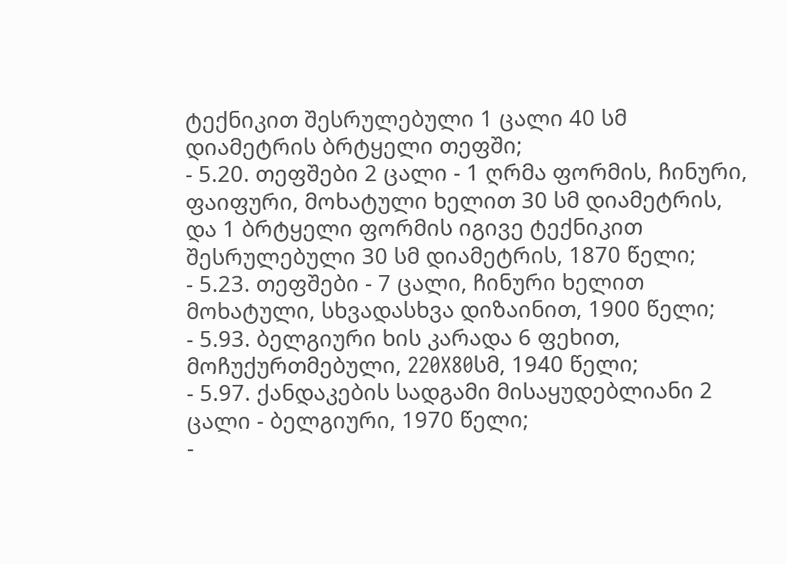ტექნიკით შესრულებული 1 ცალი 40 სმ დიამეტრის ბრტყელი თეფში;
- 5.20. თეფშები 2 ცალი - 1 ღრმა ფორმის, ჩინური, ფაიფური, მოხატული ხელით 30 სმ დიამეტრის, და 1 ბრტყელი ფორმის იგივე ტექნიკით შესრულებული 30 სმ დიამეტრის, 1870 წელი;
- 5.23. თეფშები - 7 ცალი, ჩინური ხელით მოხატული, სხვადასხვა დიზაინით, 1900 წელი;
- 5.93. ბელგიური ხის კარადა 6 ფეხით, მოჩუქურთმებული, 220X80სმ, 1940 წელი;
- 5.97. ქანდაკების სადგამი მისაყუდებლიანი 2 ცალი - ბელგიური, 1970 წელი;
-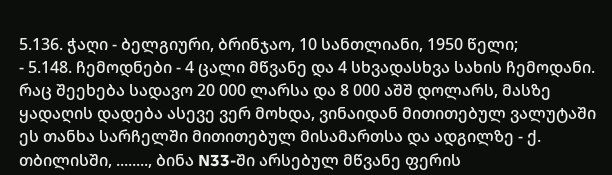5.136. ჭაღი - ბელგიური, ბრინჯაო, 10 სანთლიანი, 1950 წელი;
- 5.148. ჩემოდნები - 4 ცალი მწვანე და 4 სხვადასხვა სახის ჩემოდანი.
რაც შეეხება სადავო 20 000 ლარსა და 8 000 აშშ დოლარს, მასზე ყადაღის დადება ასევე ვერ მოხდა, ვინაიდან მითითებულ ვალუტაში ეს თანხა სარჩელში მითითებულ მისამართსა და ადგილზე - ქ. თბილისში, ........, ბინა N33-ში არსებულ მწვანე ფერის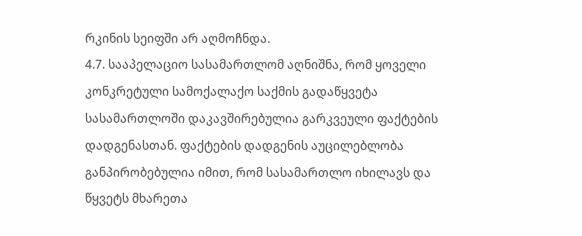რკინის სეიფში არ აღმოჩნდა.
4.7. სააპელაციო სასამართლომ აღნიშნა, რომ ყოველი კონკრეტული სამოქალაქო საქმის გადაწყვეტა სასამართლოში დაკავშირებულია გარკვეული ფაქტების დადგენასთან. ფაქტების დადგენის აუცილებლობა განპირობებულია იმით, რომ სასამართლო იხილავს და წყვეტს მხარეთა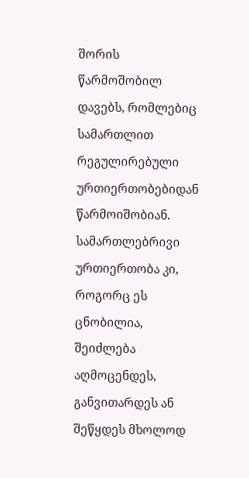შორის წარმოშობილ დავებს, რომლებიც სამართლით რეგულირებული ურთიერთობებიდან წარმოიშობიან. სამართლებრივი ურთიერთობა კი, როგორც ეს ცნობილია, შეიძლება აღმოცენდეს, განვითარდეს ან შეწყდეს მხოლოდ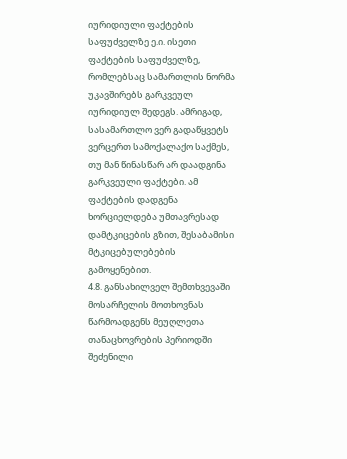იურიდიული ფაქტების საფუძველზე ე.ი. ისეთი ფაქტების საფუძველზე, რომლებსაც სამართლის ნორმა უკავშირებს გარკვეულ იურიდიულ შედეგს. ამრიგად, სასამართლო ვერ გადაწყვეტს ვერცერთ სამოქალაქო საქმეს, თუ მან წინასწარ არ დაადგინა გარკვეული ფაქტები. ამ ფაქტების დადგენა ხორციელდება უმთავრესად დამტკიცების გზით, შესაბამისი მტკიცებულებების გამოყენებით.
4.8. განსახილველ შემთხვევაში მოსარჩელის მოთხოვნას წარმოადგენს მეუღლეთა თანაცხოვრების პერიოდში შეძენილი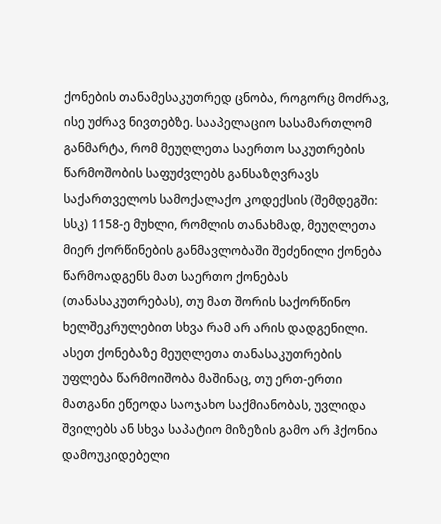ქონების თანამესაკუთრედ ცნობა, როგორც მოძრავ, ისე უძრავ ნივთებზე. სააპელაციო სასამართლომ განმარტა, რომ მეუღლეთა საერთო საკუთრების წარმოშობის საფუძვლებს განსაზღვრავს საქართველოს სამოქალაქო კოდექსის (შემდეგში: სსკ) 1158-ე მუხლი, რომლის თანახმად, მეუღლეთა მიერ ქორწინების განმავლობაში შეძენილი ქონება წარმოადგენს მათ საერთო ქონებას (თანასაკუთრებას), თუ მათ შორის საქორწინო ხელშეკრულებით სხვა რამ არ არის დადგენილი. ასეთ ქონებაზე მეუღლეთა თანასაკუთრების უფლება წარმოიშობა მაშინაც, თუ ერთ-ერთი მათგანი ეწეოდა საოჯახო საქმიანობას, უვლიდა შვილებს ან სხვა საპატიო მიზეზის გამო არ ჰქონია დამოუკიდებელი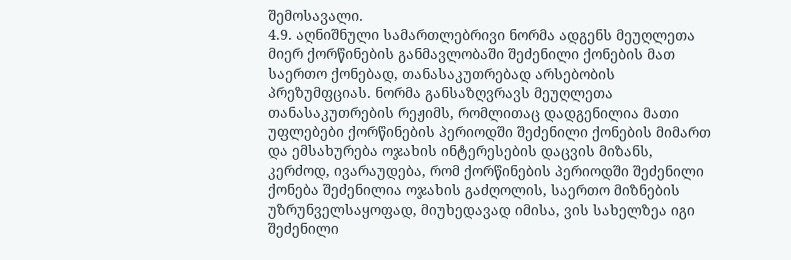შემოსავალი.
4.9. აღნიშნული სამართლებრივი ნორმა ადგენს მეუღლეთა მიერ ქორწინების განმავლობაში შეძენილი ქონების მათ საერთო ქონებად, თანასაკუთრებად არსებობის პრეზუმფციას. ნორმა განსაზღვრავს მეუღლეთა თანასაკუთრების რეჟიმს, რომლითაც დადგენილია მათი უფლებები ქორწინების პერიოდში შეძენილი ქონების მიმართ და ემსახურება ოჯახის ინტერესების დაცვის მიზანს, კერძოდ, ივარაუდება, რომ ქორწინების პერიოდში შეძენილი ქონება შეძენილია ოჯახის გაძღოლის, საერთო მიზნების უზრუნველსაყოფად, მიუხედავად იმისა, ვის სახელზეა იგი შეძენილი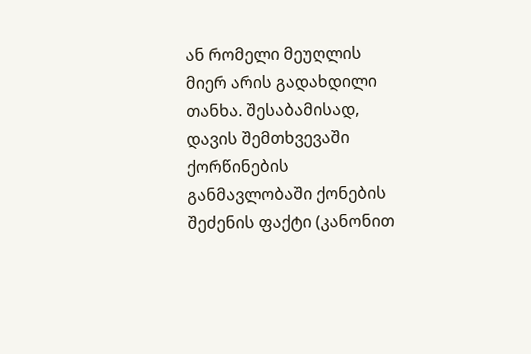ან რომელი მეუღლის მიერ არის გადახდილი თანხა. შესაბამისად, დავის შემთხვევაში ქორწინების განმავლობაში ქონების შეძენის ფაქტი (კანონით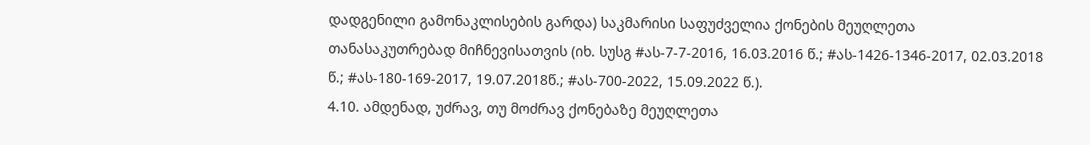დადგენილი გამონაკლისების გარდა) საკმარისი საფუძველია ქონების მეუღლეთა თანასაკუთრებად მიჩნევისათვის (იხ. სუსგ #ას-7-7-2016, 16.03.2016 წ.; #ას-1426-1346-2017, 02.03.2018 წ.; #ას-180-169-2017, 19.07.2018წ.; #ას-700-2022, 15.09.2022 წ.).
4.10. ამდენად, უძრავ, თუ მოძრავ ქონებაზე მეუღლეთა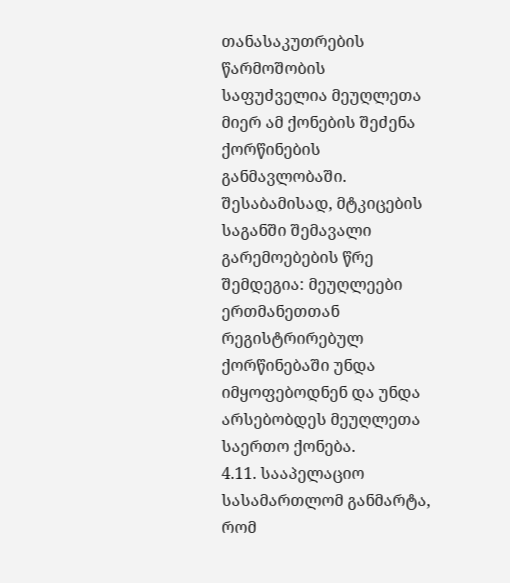თანასაკუთრების წარმოშობის საფუძველია მეუღლეთა მიერ ამ ქონების შეძენა ქორწინების განმავლობაში. შესაბამისად, მტკიცების საგანში შემავალი გარემოებების წრე შემდეგია: მეუღლეები ერთმანეთთან რეგისტრირებულ ქორწინებაში უნდა იმყოფებოდნენ და უნდა არსებობდეს მეუღლეთა საერთო ქონება.
4.11. სააპელაციო სასამართლომ განმარტა, რომ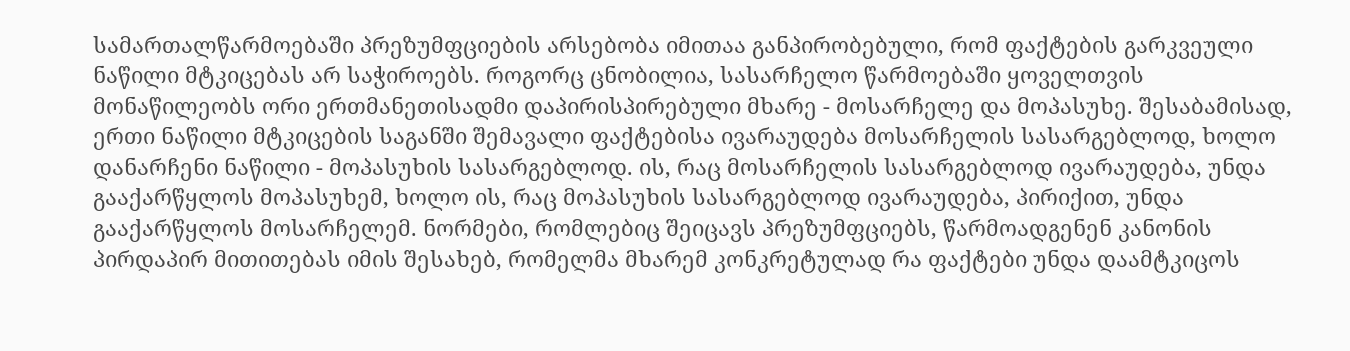სამართალწარმოებაში პრეზუმფციების არსებობა იმითაა განპირობებული, რომ ფაქტების გარკვეული ნაწილი მტკიცებას არ საჭიროებს. როგორც ცნობილია, სასარჩელო წარმოებაში ყოველთვის მონაწილეობს ორი ერთმანეთისადმი დაპირისპირებული მხარე - მოსარჩელე და მოპასუხე. შესაბამისად, ერთი ნაწილი მტკიცების საგანში შემავალი ფაქტებისა ივარაუდება მოსარჩელის სასარგებლოდ, ხოლო დანარჩენი ნაწილი - მოპასუხის სასარგებლოდ. ის, რაც მოსარჩელის სასარგებლოდ ივარაუდება, უნდა გააქარწყლოს მოპასუხემ, ხოლო ის, რაც მოპასუხის სასარგებლოდ ივარაუდება, პირიქით, უნდა გააქარწყლოს მოსარჩელემ. ნორმები, რომლებიც შეიცავს პრეზუმფციებს, წარმოადგენენ კანონის პირდაპირ მითითებას იმის შესახებ, რომელმა მხარემ კონკრეტულად რა ფაქტები უნდა დაამტკიცოს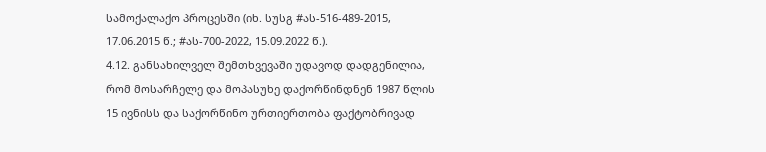სამოქალაქო პროცესში (იხ. სუსგ #ას-516-489-2015, 17.06.2015 წ.; #ას-700-2022, 15.09.2022 წ.).
4.12. განსახილველ შემთხვევაში უდავოდ დადგენილია, რომ მოსარჩელე და მოპასუხე დაქორწინდნენ 1987 წლის 15 ივნისს და საქორწინო ურთიერთობა ფაქტობრივად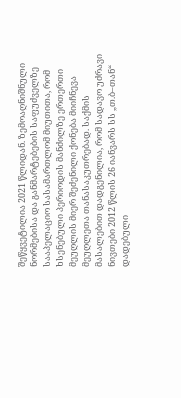შეწყვეტილია 2021 წლიდან. ზემოაღნიშნული ნორმებისა და განმარტებების საფუძველზე სააპელაციო სასამართლომ მიუთითა, რომ ხსენებული პერიოდის მანძილზე ერთერთი მეუღლის მიერ შეძენილი ქონება მიიჩნევა მეუღლეთა თანასაკუთრებად. საქმის მასალებით დადგენილია, რომ სადავო უძრავი ნივთები 2012 წლის 26 იანვარს სს „თ.ბ–თან“ დადებული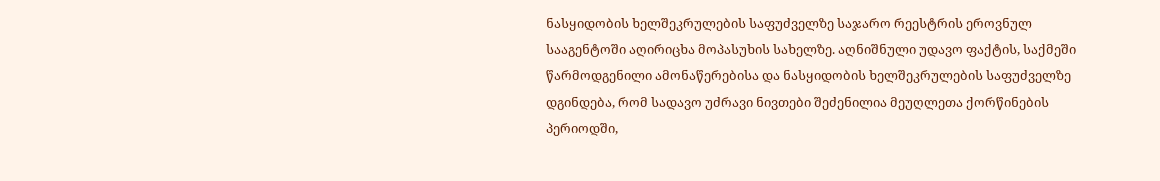ნასყიდობის ხელშეკრულების საფუძველზე საჯარო რეესტრის ეროვნულ სააგენტოში აღირიცხა მოპასუხის სახელზე. აღნიშნული უდავო ფაქტის, საქმეში წარმოდგენილი ამონაწერებისა და ნასყიდობის ხელშეკრულების საფუძველზე დგინდება, რომ სადავო უძრავი ნივთები შეძენილია მეუღლეთა ქორწინების პერიოდში,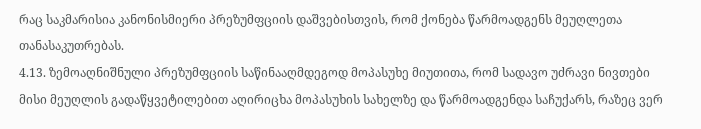რაც საკმარისია კანონისმიერი პრეზუმფციის დაშვებისთვის, რომ ქონება წარმოადგენს მეუღლეთა თანასაკუთრებას.
4.13. ზემოაღნიშნული პრეზუმფციის საწინააღმდეგოდ მოპასუხე მიუთითა, რომ სადავო უძრავი ნივთები მისი მეუღლის გადაწყვეტილებით აღირიცხა მოპასუხის სახელზე და წარმოადგენდა საჩუქარს, რაზეც ვერ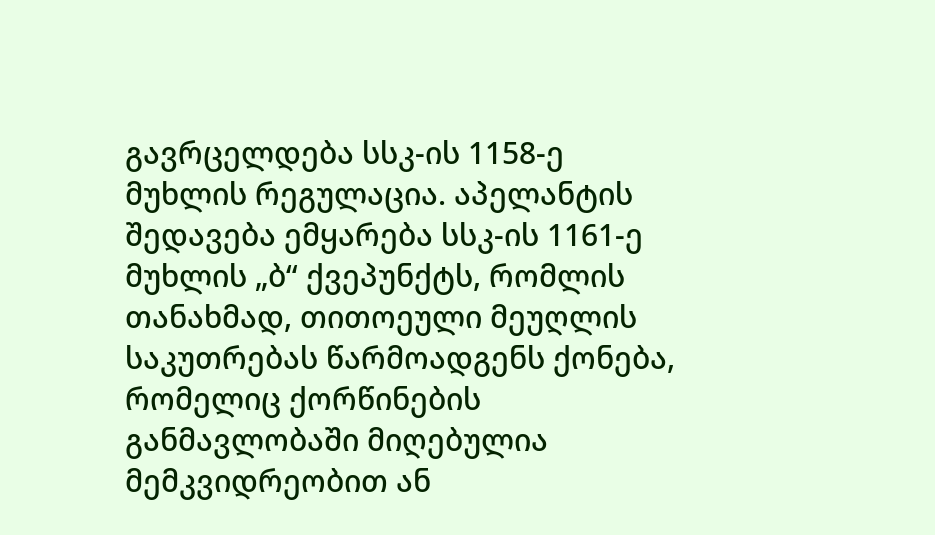გავრცელდება სსკ-ის 1158-ე მუხლის რეგულაცია. აპელანტის შედავება ემყარება სსკ-ის 1161-ე მუხლის „ბ“ ქვეპუნქტს, რომლის თანახმად, თითოეული მეუღლის საკუთრებას წარმოადგენს ქონება, რომელიც ქორწინების განმავლობაში მიღებულია მემკვიდრეობით ან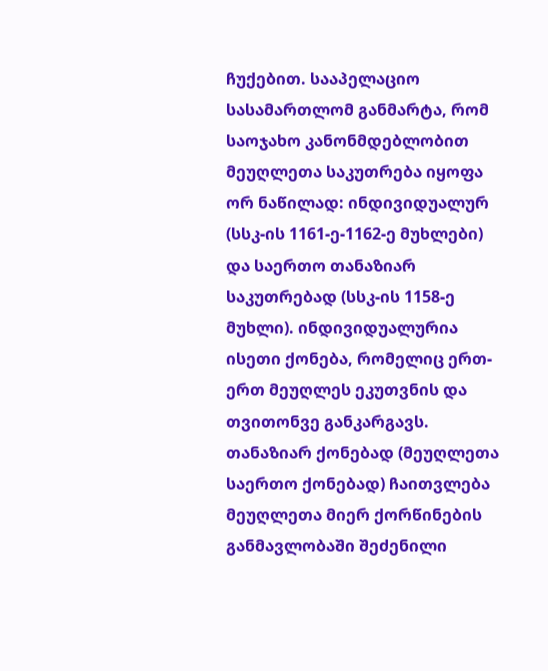ჩუქებით. სააპელაციო სასამართლომ განმარტა, რომ საოჯახო კანონმდებლობით მეუღლეთა საკუთრება იყოფა ორ ნაწილად: ინდივიდუალურ (სსკ-ის 1161-ე-1162-ე მუხლები) და საერთო თანაზიარ საკუთრებად (სსკ-ის 1158-ე მუხლი). ინდივიდუალურია ისეთი ქონება, რომელიც ერთ-ერთ მეუღლეს ეკუთვნის და თვითონვე განკარგავს. თანაზიარ ქონებად (მეუღლეთა საერთო ქონებად) ჩაითვლება მეუღლეთა მიერ ქორწინების განმავლობაში შეძენილი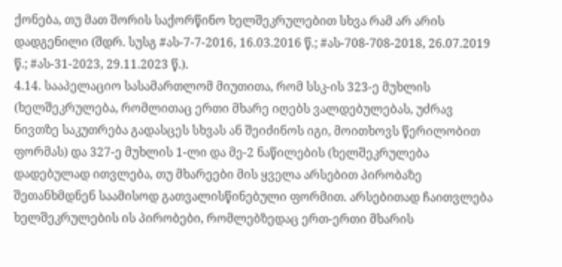ქონება, თუ მათ შორის საქორწინო ხელშეკრულებით სხვა რამ არ არის დადგენილი (შდრ. სუსგ #ას-7-7-2016, 16.03.2016 წ.; #ას-708-708-2018, 26.07.2019 წ.; #ას-31-2023, 29.11.2023 წ.).
4.14. სააპელაციო სასამართლომ მიუთითა, რომ სსკ-ის 323-ე მუხლის (ხელშეკრულება, რომლითაც ერთი მხარე იღებს ვალდებულებას, უძრავ ნივთზე საკუთრება გადასცეს სხვას ან შეიძინოს იგი, მოითხოვს წერილობით ფორმას) და 327-ე მუხლის 1-ლი და მე-2 ნაწილების (ხელშეკრულება დადებულად ითვლება, თუ მხარეები მის ყველა არსებით პირობაზე შეთანხმდნენ საამისოდ გათვალისწინებული ფორმით. არსებითად ჩაითვლება ხელშეკრულების ის პირობები, რომლებზედაც ერთ-ერთი მხარის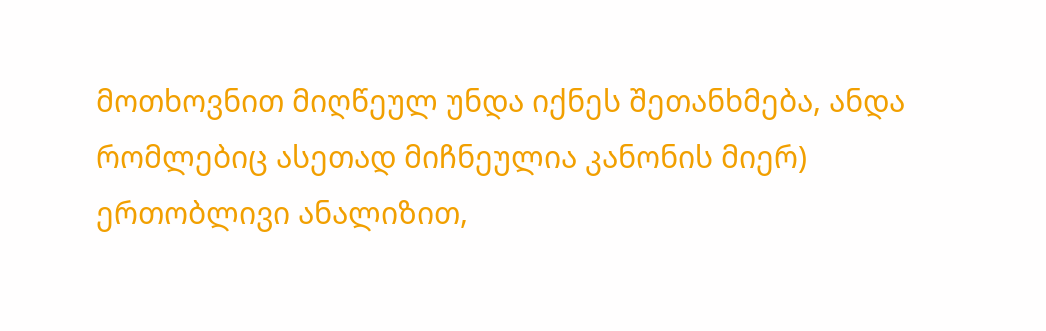მოთხოვნით მიღწეულ უნდა იქნეს შეთანხმება, ანდა რომლებიც ასეთად მიჩნეულია კანონის მიერ) ერთობლივი ანალიზით,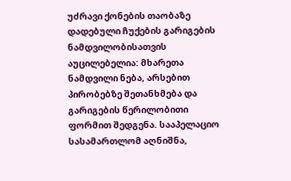უძრავი ქონების თაობაზე დადებული ჩუქების გარიგების ნამდვილობისათვის აუცილებელია: მხარეთა ნამდვილი ნება, არსებით პირობებზე შეთანხმება და გარიგების წერილობითი ფორმით შედგენა. სააპელაციო სასამართლომ აღნიშნა,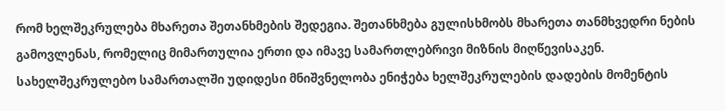რომ ხელშეკრულება მხარეთა შეთანხმების შედეგია. შეთანხმება გულისხმობს მხარეთა თანმხვედრი ნების გამოვლენას, რომელიც მიმართულია ერთი და იმავე სამართლებრივი მიზნის მიღწევისაკენ. სახელშეკრულებო სამართალში უდიდესი მნიშვნელობა ენიჭება ხელშეკრულების დადების მომენტის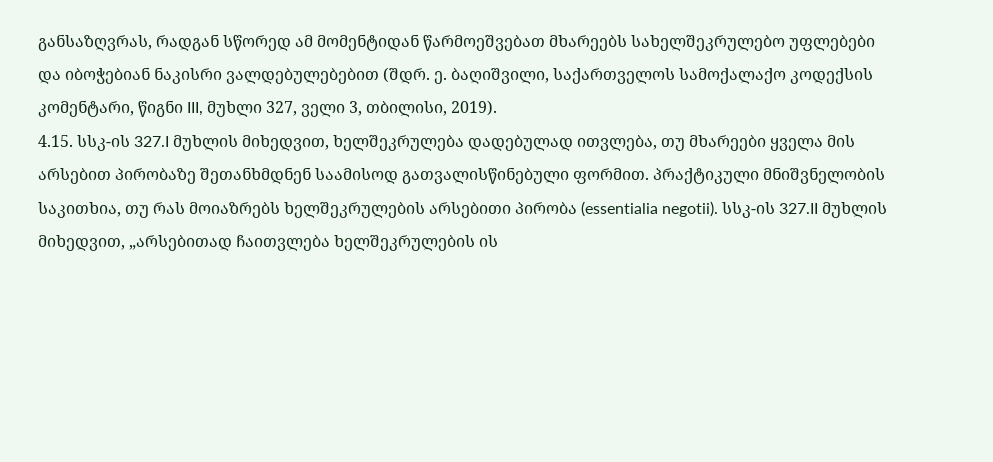განსაზღვრას, რადგან სწორედ ამ მომენტიდან წარმოეშვებათ მხარეებს სახელშეკრულებო უფლებები და იბოჭებიან ნაკისრი ვალდებულებებით (შდრ. ე. ბაღიშვილი, საქართველოს სამოქალაქო კოდექსის კომენტარი, წიგნი III, მუხლი 327, ველი 3, თბილისი, 2019).
4.15. სსკ-ის 327.I მუხლის მიხედვით, ხელშეკრულება დადებულად ითვლება, თუ მხარეები ყველა მის არსებით პირობაზე შეთანხმდნენ საამისოდ გათვალისწინებული ფორმით. პრაქტიკული მნიშვნელობის საკითხია, თუ რას მოიაზრებს ხელშეკრულების არსებითი პირობა (essentialia negotii). სსკ-ის 327.II მუხლის მიხედვით, „არსებითად ჩაითვლება ხელშეკრულების ის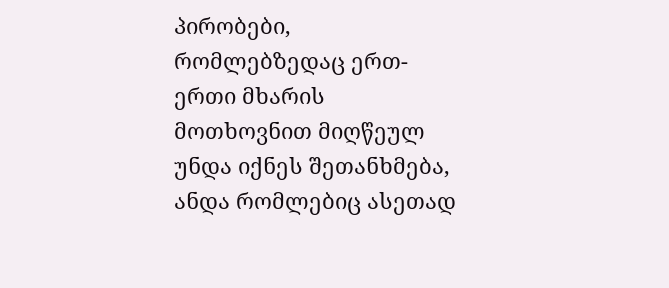პირობები, რომლებზედაც ერთ-ერთი მხარის მოთხოვნით მიღწეულ უნდა იქნეს შეთანხმება, ანდა რომლებიც ასეთად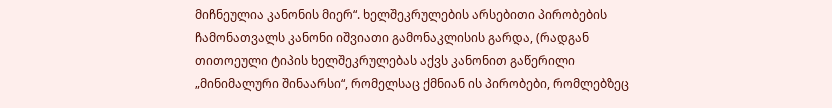მიჩნეულია კანონის მიერ“. ხელშეკრულების არსებითი პირობების ჩამონათვალს კანონი იშვიათი გამონაკლისის გარდა, (რადგან თითოეული ტიპის ხელშეკრულებას აქვს კანონით გაწერილი „მინიმალური შინაარსი“, რომელსაც ქმნიან ის პირობები, რომლებზეც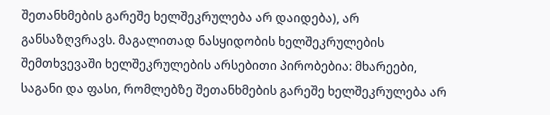შეთანხმების გარეშე ხელშეკრულება არ დაიდება), არ განსაზღვრავს. მაგალითად ნასყიდობის ხელშეკრულების შემთხვევაში ხელშეკრულების არსებითი პირობებია: მხარეები, საგანი და ფასი, რომლებზე შეთანხმების გარეშე ხელშეკრულება არ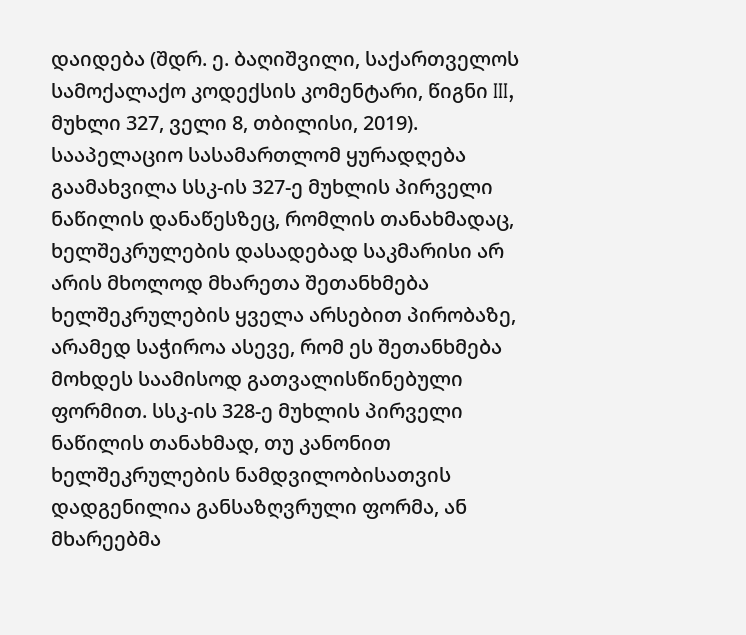დაიდება (შდრ. ე. ბაღიშვილი, საქართველოს სამოქალაქო კოდექსის კომენტარი, წიგნი III, მუხლი 327, ველი 8, თბილისი, 2019). სააპელაციო სასამართლომ ყურადღება გაამახვილა სსკ-ის 327-ე მუხლის პირველი ნაწილის დანაწესზეც, რომლის თანახმადაც, ხელშეკრულების დასადებად საკმარისი არ არის მხოლოდ მხარეთა შეთანხმება ხელშეკრულების ყველა არსებით პირობაზე, არამედ საჭიროა ასევე, რომ ეს შეთანხმება მოხდეს საამისოდ გათვალისწინებული ფორმით. სსკ-ის 328-ე მუხლის პირველი ნაწილის თანახმად, თუ კანონით ხელშეკრულების ნამდვილობისათვის დადგენილია განსაზღვრული ფორმა, ან მხარეებმა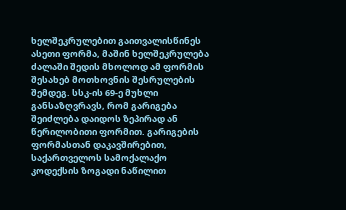ხელშეკრულებით გაითვალისწინეს ასეთი ფორმა, მაშინ ხელშეკრულება ძალაში შედის მხოლოდ ამ ფორმის შესახებ მოთხოვნის შესრულების შემდეგ. სსკ-ის 69-ე მუხლი განსაზღვრავს, რომ გარიგება შეიძლება დაიდოს ზეპირად ან წერილობითი ფორმით. გარიგების ფორმასთან დაკავშირებით, საქართველოს სამოქალაქო კოდექსის ზოგადი ნაწილით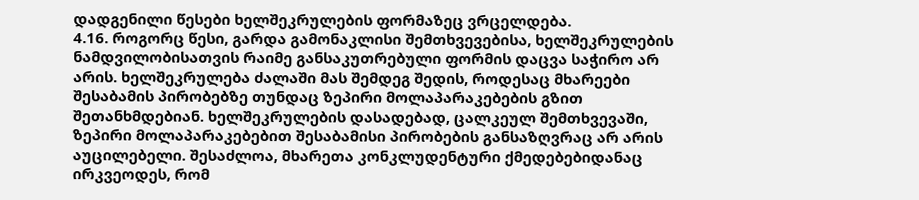დადგენილი წესები ხელშეკრულების ფორმაზეც ვრცელდება.
4.16. როგორც წესი, გარდა გამონაკლისი შემთხვევებისა, ხელშეკრულების ნამდვილობისათვის რაიმე განსაკუთრებული ფორმის დაცვა საჭირო არ არის. ხელშეკრულება ძალაში მას შემდეგ შედის, როდესაც მხარეები შესაბამის პირობებზე თუნდაც ზეპირი მოლაპარაკებების გზით შეთანხმდებიან. ხელშეკრულების დასადებად, ცალკეულ შემთხვევაში, ზეპირი მოლაპარაკებებით შესაბამისი პირობების განსაზღვრაც არ არის აუცილებელი. შესაძლოა, მხარეთა კონკლუდენტური ქმედებებიდანაც ირკვეოდეს, რომ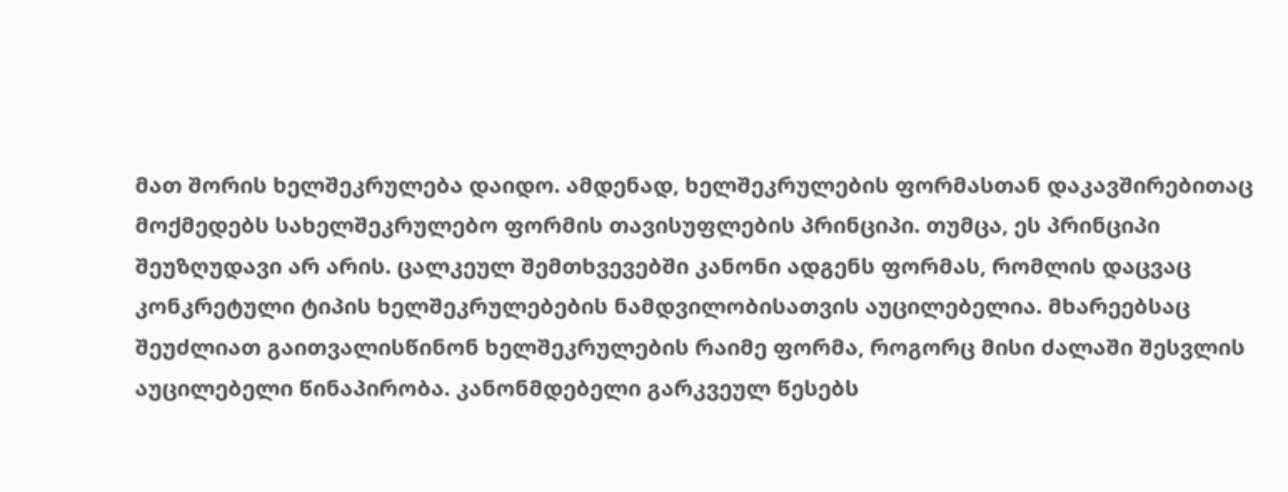მათ შორის ხელშეკრულება დაიდო. ამდენად, ხელშეკრულების ფორმასთან დაკავშირებითაც მოქმედებს სახელშეკრულებო ფორმის თავისუფლების პრინციპი. თუმცა, ეს პრინციპი შეუზღუდავი არ არის. ცალკეულ შემთხვევებში კანონი ადგენს ფორმას, რომლის დაცვაც კონკრეტული ტიპის ხელშეკრულებების ნამდვილობისათვის აუცილებელია. მხარეებსაც შეუძლიათ გაითვალისწინონ ხელშეკრულების რაიმე ფორმა, როგორც მისი ძალაში შესვლის აუცილებელი წინაპირობა. კანონმდებელი გარკვეულ წესებს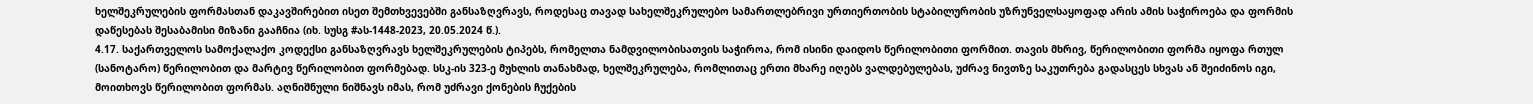ხელშეკრულების ფორმასთან დაკავშირებით ისეთ შემთხვევებში განსაზღვრავს, როდესაც თავად სახელშეკრულებო სამართლებრივი ურთიერთობის სტაბილურობის უზრუნველსაყოფად არის ამის საჭიროება და ფორმის დაწესებას შესაბამისი მიზანი გააჩნია (იხ. სუსგ #ას-1448-2023, 20.05.2024 წ.).
4.17. საქართველოს სამოქალაქო კოდექსი განსაზღვრავს ხელშეკრულების ტიპებს, რომელთა ნამდვილობისათვის საჭიროა, რომ ისინი დაიდოს წერილობითი ფორმით. თავის მხრივ, წერილობითი ფორმა იყოფა რთულ (სანოტარო) წერილობით და მარტივ წერილობით ფორმებად. სსკ-ის 323-ე მუხლის თანახმად, ხელშეკრულება, რომლითაც ერთი მხარე იღებს ვალდებულებას, უძრავ ნივთზე საკუთრება გადასცეს სხვას ან შეიძინოს იგი, მოითხოვს წერილობით ფორმას. აღნიშნული ნიშნავს იმას, რომ უძრავი ქონების ჩუქების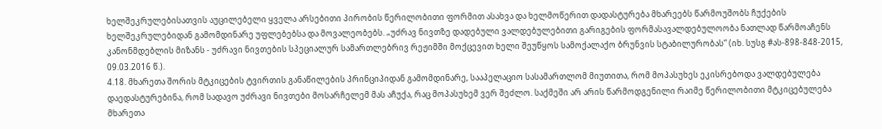ხელშეკრულებისათვის აუცილებელი ყველა არსებითი პირობის წერილობითი ფორმით ასახვა და ხელმოწერით დადასტურება მხარეებს წარმოუშობს ჩუქების ხელშეკრულებიდან გამომდინარე უფლებებსა და მოვალეობებს. „უძრავ ნივთზე დადებული ვალდებულებითი გარიგების ფორმასავალდებულოობა ნათლად წარმოაჩენს კანონმდებლის მიზანს - უძრავი ნივთების სპეციალურ სამართლებრივ რეჟიმში მოქცევით ხელი შეუწყოს სამოქალაქო ბრუნვის სტაბილურობას“ (იხ. სუსგ #ას-898-848-2015, 09.03.2016 წ.).
4.18. მხარეთა შორის მტკიცების ტვირთის განაწილების პრინციპიდან გამომდინარე, სააპელაციო სასამართლომ მიუთითა, რომ მოპასუხეს ეკისრებოდა ვალდებულება დაედასტურებინა, რომ სადავო უძრავი ნივთები მოსარჩელემ მას აჩუქა, რაც მოპასუხემ ვერ შეძლო. საქმეში არ არის წარმოდგენილი რაიმე წერილობითი მტკიცებულება მხარეთა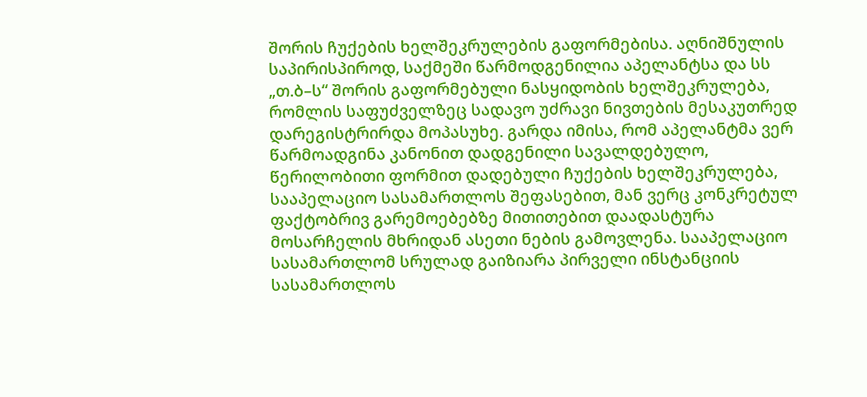შორის ჩუქების ხელშეკრულების გაფორმებისა. აღნიშნულის საპირისპიროდ, საქმეში წარმოდგენილია აპელანტსა და სს „თ.ბ–ს“ შორის გაფორმებული ნასყიდობის ხელშეკრულება, რომლის საფუძველზეც სადავო უძრავი ნივთების მესაკუთრედ დარეგისტრირდა მოპასუხე. გარდა იმისა, რომ აპელანტმა ვერ წარმოადგინა კანონით დადგენილი სავალდებულო, წერილობითი ფორმით დადებული ჩუქების ხელშეკრულება, სააპელაციო სასამართლოს შეფასებით, მან ვერც კონკრეტულ ფაქტობრივ გარემოებებზე მითითებით დაადასტურა მოსარჩელის მხრიდან ასეთი ნების გამოვლენა. სააპელაციო სასამართლომ სრულად გაიზიარა პირველი ინსტანციის სასამართლოს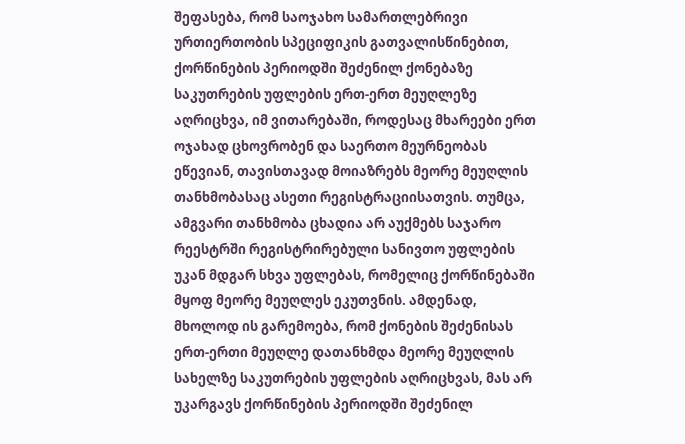შეფასება, რომ საოჯახო სამართლებრივი ურთიერთობის სპეციფიკის გათვალისწინებით, ქორწინების პერიოდში შეძენილ ქონებაზე საკუთრების უფლების ერთ-ერთ მეუღლეზე აღრიცხვა, იმ ვითარებაში, როდესაც მხარეები ერთ ოჯახად ცხოვრობენ და საერთო მეურნეობას ეწევიან, თავისთავად მოიაზრებს მეორე მეუღლის თანხმობასაც ასეთი რეგისტრაციისათვის. თუმცა, ამგვარი თანხმობა ცხადია არ აუქმებს საჯარო რეესტრში რეგისტრირებული სანივთო უფლების უკან მდგარ სხვა უფლებას, რომელიც ქორწინებაში მყოფ მეორე მეუღლეს ეკუთვნის. ამდენად, მხოლოდ ის გარემოება, რომ ქონების შეძენისას ერთ-ერთი მეუღლე დათანხმდა მეორე მეუღლის სახელზე საკუთრების უფლების აღრიცხვას, მას არ უკარგავს ქორწინების პერიოდში შეძენილ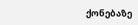ქონებაზე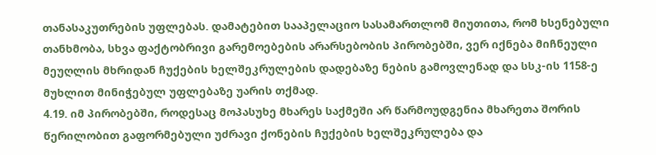თანასაკუთრების უფლებას. დამატებით სააპელაციო სასამართლომ მიუთითა, რომ ხსენებული თანხმობა, სხვა ფაქტობრივი გარემოებების არარსებობის პირობებში, ვერ იქნება მიჩნეული მეუღლის მხრიდან ჩუქების ხელშეკრულების დადებაზე ნების გამოვლენად და სსკ-ის 1158-ე მუხლით მინიჭებულ უფლებაზე უარის თქმად.
4.19. იმ პირობებში, როდესაც მოპასუხე მხარეს საქმეში არ წარმოუდგენია მხარეთა შორის წერილობით გაფორმებული უძრავი ქონების ჩუქების ხელშეკრულება და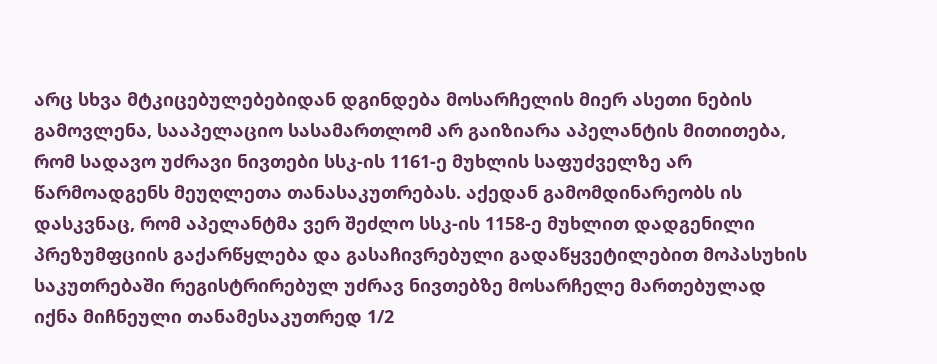არც სხვა მტკიცებულებებიდან დგინდება მოსარჩელის მიერ ასეთი ნების გამოვლენა, სააპელაციო სასამართლომ არ გაიზიარა აპელანტის მითითება, რომ სადავო უძრავი ნივთები სსკ-ის 1161-ე მუხლის საფუძველზე არ წარმოადგენს მეუღლეთა თანასაკუთრებას. აქედან გამომდინარეობს ის დასკვნაც, რომ აპელანტმა ვერ შეძლო სსკ-ის 1158-ე მუხლით დადგენილი პრეზუმფციის გაქარწყლება და გასაჩივრებული გადაწყვეტილებით მოპასუხის საკუთრებაში რეგისტრირებულ უძრავ ნივთებზე მოსარჩელე მართებულად იქნა მიჩნეული თანამესაკუთრედ 1/2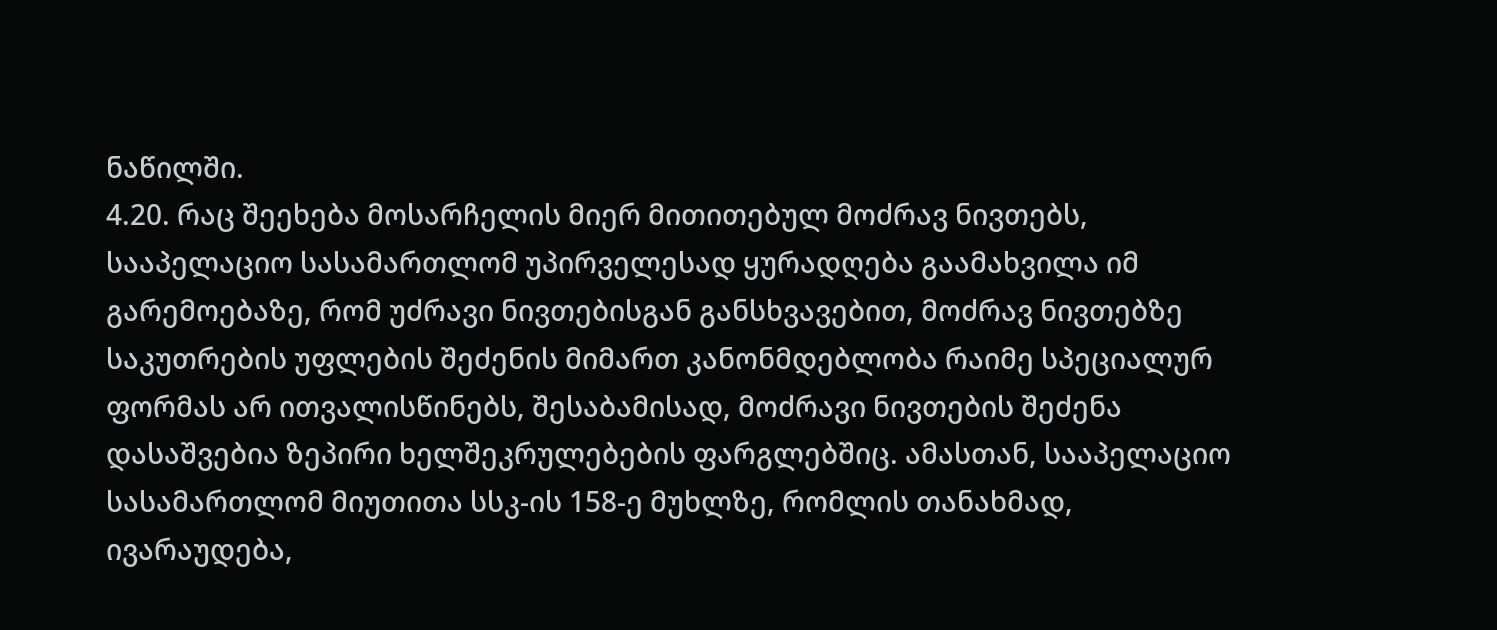ნაწილში.
4.20. რაც შეეხება მოსარჩელის მიერ მითითებულ მოძრავ ნივთებს, სააპელაციო სასამართლომ უპირველესად ყურადღება გაამახვილა იმ გარემოებაზე, რომ უძრავი ნივთებისგან განსხვავებით, მოძრავ ნივთებზე საკუთრების უფლების შეძენის მიმართ კანონმდებლობა რაიმე სპეციალურ ფორმას არ ითვალისწინებს, შესაბამისად, მოძრავი ნივთების შეძენა დასაშვებია ზეპირი ხელშეკრულებების ფარგლებშიც. ამასთან, სააპელაციო სასამართლომ მიუთითა სსკ-ის 158-ე მუხლზე, რომლის თანახმად, ივარაუდება,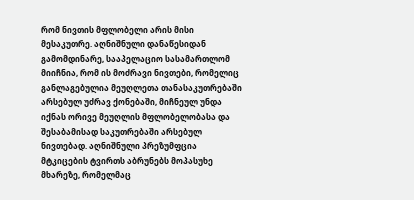რომ ნივთის მფლობელი არის მისი მესაკუთრე. აღნიშნული დანაწესიდან გამომდინარე, სააპელაციო სასამართლომ მიიჩნია, რომ ის მოძრავი ნივთები, რომელიც განლაგებულია მეუღლეთა თანასაკუთრებაში არსებულ უძრავ ქონებაში, მიჩნეულ უნდა იქნას ორივე მეუღლის მფლობელობასა და შესაბამისად საკუთრებაში არსებულ ნივთებად. აღნიშნული პრეზუმფცია მტკიცების ტვირთს აბრუნებს მოპასუხე მხარეზე, რომელმაც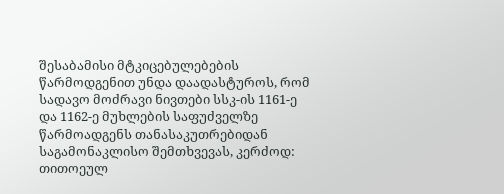შესაბამისი მტკიცებულებების წარმოდგენით უნდა დაადასტუროს, რომ სადავო მოძრავი ნივთები სსკ-ის 1161-ე და 1162-ე მუხლების საფუძველზე წარმოადგენს თანასაკუთრებიდან საგამონაკლისო შემთხვევას, კერძოდ: თითოეულ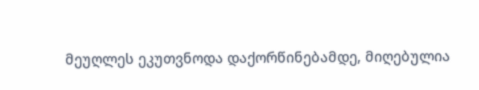მეუღლეს ეკუთვნოდა დაქორწინებამდე, მიღებულია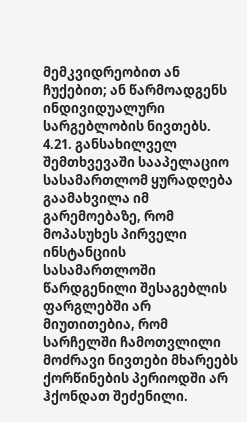მემკვიდრეობით ან ჩუქებით; ან წარმოადგენს ინდივიდუალური სარგებლობის ნივთებს.
4.21. განსახილველ შემთხვევაში სააპელაციო სასამართლომ ყურადღება გაამახვილა იმ გარემოებაზე, რომ მოპასუხეს პირველი ინსტანციის სასამართლოში წარდგენილი შესაგებლის ფარგლებში არ მიუთითებია, რომ სარჩელში ჩამოთვლილი მოძრავი ნივთები მხარეებს ქორწინების პერიოდში არ ჰქონდათ შეძენილი.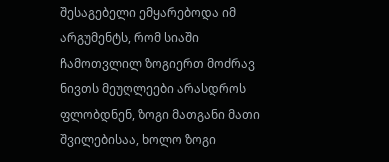შესაგებელი ემყარებოდა იმ არგუმენტს, რომ სიაში ჩამოთვლილ ზოგიერთ მოძრავ ნივთს მეუღლეები არასდროს ფლობდნენ, ზოგი მათგანი მათი შვილებისაა, ხოლო ზოგი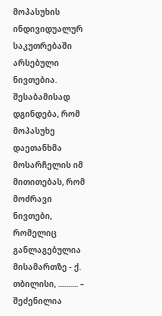მოპასუხის ინდივიდუალურ საკუთრებაში არსებული ნივთებია. შესაბამისად დგინდება, რომ მოპასუხე დაეთანხმა მოსარჩელის იმ მითითებას, რომ მოძრავი ნივთები, რომელიც განლაგებულია მისამართზე - ქ. თბილისი, .......... – შეძენილია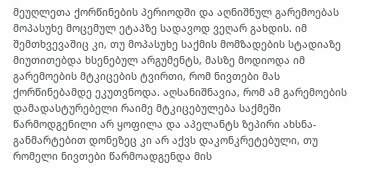მეუღლეთა ქორწინების პერიოდში და აღნიშნულ გარემოებას მოპასუხე მოცემულ ეტაპზე სადავოდ ვეღარ გახდის. იმ შემთხვევაშიც კი, თუ მოპასუხე საქმის მომზადების სტადიაზე მიუთითებდა ხსენებულ არგუმენტს, მასზე მოდიოდა იმ გარემოების მტკიცების ტვირთი, რომ ნივთები მას ქორწინებამდე ეკუთვნოდა. აღსანიშნავია, რომ ამ გარემოების დამადასტურებელი რაიმე მტკიცებულება საქმეში წარმოდგენილი არ ყოფილა და აპელანტს ზეპირი ახსნა-განმარტებით დონეზეც კი არ აქვს დაკონკრეტებული, თუ რომელი ნივთები წარმოადგენდა მის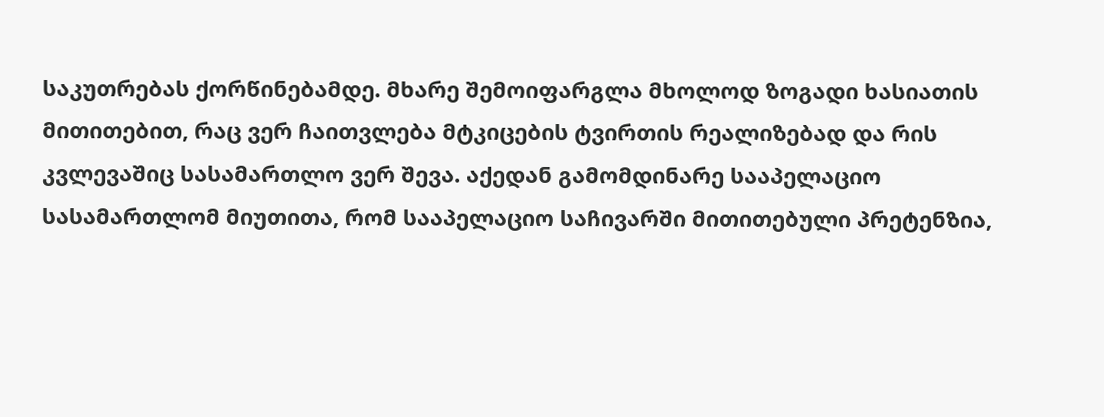საკუთრებას ქორწინებამდე. მხარე შემოიფარგლა მხოლოდ ზოგადი ხასიათის მითითებით, რაც ვერ ჩაითვლება მტკიცების ტვირთის რეალიზებად და რის კვლევაშიც სასამართლო ვერ შევა. აქედან გამომდინარე სააპელაციო სასამართლომ მიუთითა, რომ სააპელაციო საჩივარში მითითებული პრეტენზია,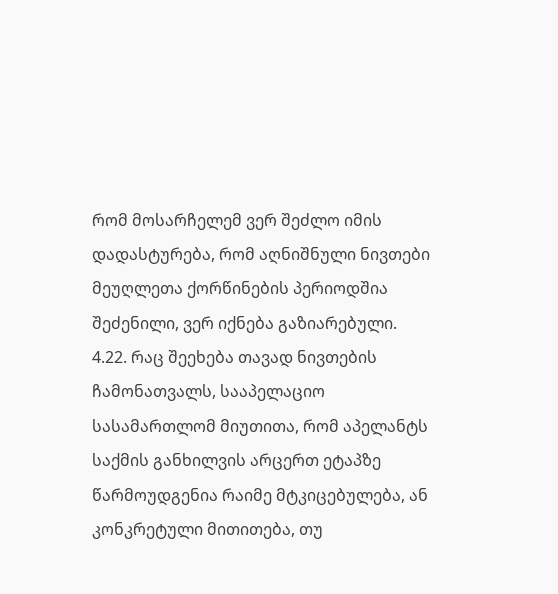რომ მოსარჩელემ ვერ შეძლო იმის დადასტურება, რომ აღნიშნული ნივთები მეუღლეთა ქორწინების პერიოდშია შეძენილი, ვერ იქნება გაზიარებული.
4.22. რაც შეეხება თავად ნივთების ჩამონათვალს, სააპელაციო სასამართლომ მიუთითა, რომ აპელანტს საქმის განხილვის არცერთ ეტაპზე წარმოუდგენია რაიმე მტკიცებულება, ან კონკრეტული მითითება, თუ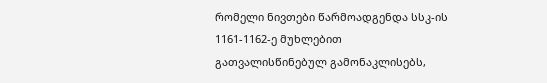რომელი ნივთები წარმოადგენდა სსკ-ის 1161-1162-ე მუხლებით გათვალისწინებულ გამონაკლისებს,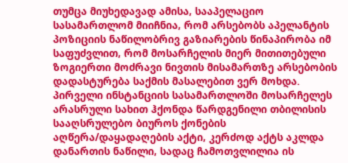თუმცა მიუხედავად ამისა, სააპელაციო სასამართლომ მიიჩნია, რომ არსებობს აპელანტის პოზიციის ნაწილობრივ გაზიარების წინაპირობა იმ საფუძვლით, რომ მოსარჩელის მიერ მითითებული ზოგიერთი მოძრავი ნივთის მისამართზე არსებობის დადასტურება საქმის მასალებით ვერ მოხდა. პირველი ინსტანციის სასამართლოში მოსარჩელეს არასრული სახით ჰქონდა წარდგენილი თბილისის სააღსრულებო ბიუროს ქონების აღწერა/დაყადაღების აქტი, კერძოდ აქტს აკლდა დანართის ნაწილი, სადაც ჩამოთვლილია ის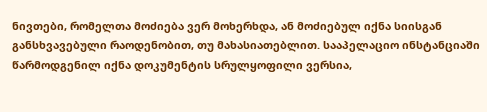ნივთები, რომელთა მოძიება ვერ მოხერხდა, ან მოძიებულ იქნა სიისგან განსხვავებული რაოდენობით, თუ მახასიათებლით. სააპელაციო ინსტანციაში წარმოდგენილ იქნა დოკუმენტის სრულყოფილი ვერსია,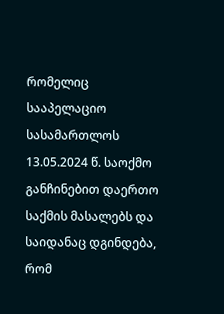რომელიც სააპელაციო სასამართლოს 13.05.2024 წ. საოქმო განჩინებით დაერთო საქმის მასალებს და საიდანაც დგინდება, რომ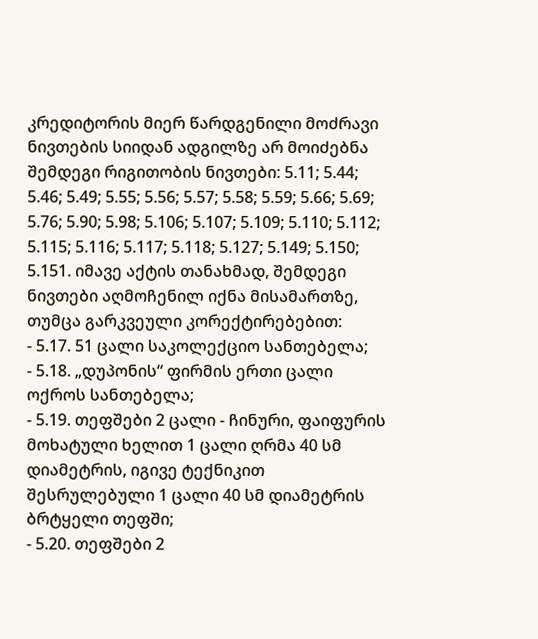კრედიტორის მიერ წარდგენილი მოძრავი ნივთების სიიდან ადგილზე არ მოიძებნა შემდეგი რიგითობის ნივთები: 5.11; 5.44; 5.46; 5.49; 5.55; 5.56; 5.57; 5.58; 5.59; 5.66; 5.69; 5.76; 5.90; 5.98; 5.106; 5.107; 5.109; 5.110; 5.112; 5.115; 5.116; 5.117; 5.118; 5.127; 5.149; 5.150; 5.151. იმავე აქტის თანახმად, შემდეგი ნივთები აღმოჩენილ იქნა მისამართზე, თუმცა გარკვეული კორექტირებებით:
- 5.17. 51 ცალი საკოლექციო სანთებელა;
- 5.18. „დუპონის“ ფირმის ერთი ცალი ოქროს სანთებელა;
- 5.19. თეფშები 2 ცალი - ჩინური, ფაიფურის მოხატული ხელით 1 ცალი ღრმა 40 სმ დიამეტრის, იგივე ტექნიკით შესრულებული 1 ცალი 40 სმ დიამეტრის ბრტყელი თეფში;
- 5.20. თეფშები 2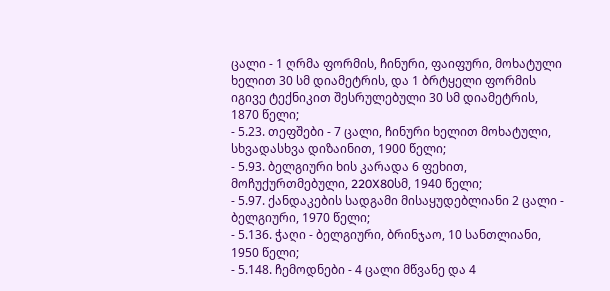ცალი - 1 ღრმა ფორმის, ჩინური, ფაიფური, მოხატული ხელით 30 სმ დიამეტრის, და 1 ბრტყელი ფორმის იგივე ტექნიკით შესრულებული 30 სმ დიამეტრის, 1870 წელი;
- 5.23. თეფშები - 7 ცალი, ჩინური ხელით მოხატული, სხვადასხვა დიზაინით, 1900 წელი;
- 5.93. ბელგიური ხის კარადა 6 ფეხით, მოჩუქურთმებული, 220X80სმ, 1940 წელი;
- 5.97. ქანდაკების სადგამი მისაყუდებლიანი 2 ცალი - ბელგიური, 1970 წელი;
- 5.136. ჭაღი - ბელგიური, ბრინჯაო, 10 სანთლიანი, 1950 წელი;
- 5.148. ჩემოდნები - 4 ცალი მწვანე და 4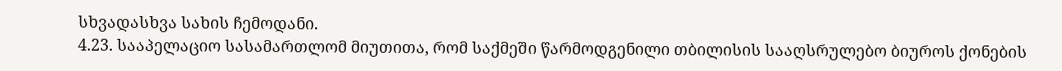სხვადასხვა სახის ჩემოდანი.
4.23. სააპელაციო სასამართლომ მიუთითა, რომ საქმეში წარმოდგენილი თბილისის სააღსრულებო ბიუროს ქონების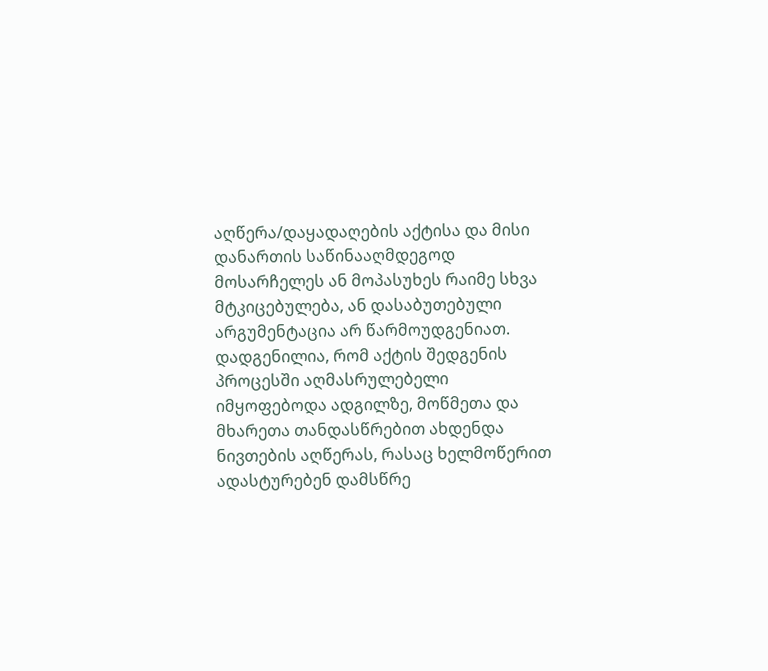აღწერა/დაყადაღების აქტისა და მისი დანართის საწინააღმდეგოდ მოსარჩელეს ან მოპასუხეს რაიმე სხვა მტკიცებულება, ან დასაბუთებული არგუმენტაცია არ წარმოუდგენიათ. დადგენილია, რომ აქტის შედგენის პროცესში აღმასრულებელი იმყოფებოდა ადგილზე, მოწმეთა და მხარეთა თანდასწრებით ახდენდა ნივთების აღწერას, რასაც ხელმოწერით ადასტურებენ დამსწრე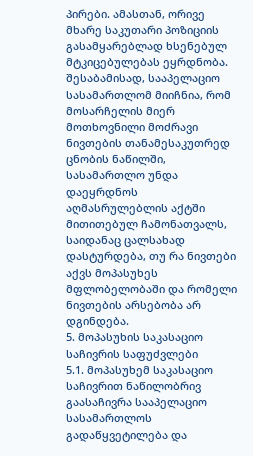პირები. ამასთან, ორივე მხარე საკუთარი პოზიციის გასამყარებლად ხსენებულ მტკიცებულებას ეყრდნობა. შესაბამისად, სააპელაციო სასამართლომ მიიჩნია, რომ მოსარჩელის მიერ მოთხოვნილი მოძრავი ნივთების თანამესაკუთრედ ცნობის ნაწილში, სასამართლო უნდა დაეყრდნოს აღმასრულებლის აქტში მითითებულ ჩამონათვალს, საიდანაც ცალსახად დასტურდება, თუ რა ნივთები აქვს მოპასუხეს მფლობელობაში და რომელი ნივთების არსებობა არ დგინდება.
5. მოპასუხის საკასაციო საჩივრის საფუძვლები
5.1. მოპასუხემ საკასაციო საჩივრით ნაწილობრივ გაასაჩივრა სააპელაციო სასამართლოს გადაწყვეტილება და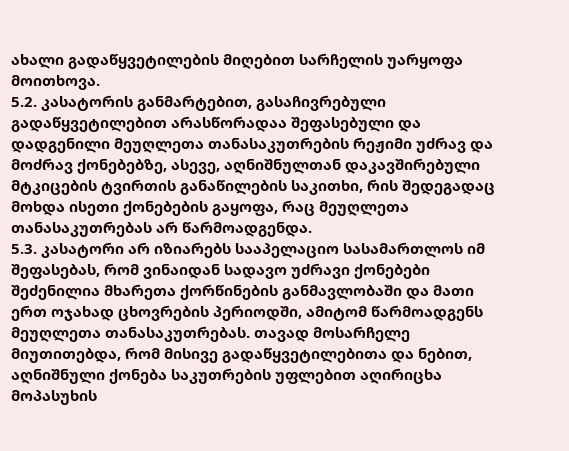ახალი გადაწყვეტილების მიღებით სარჩელის უარყოფა მოითხოვა.
5.2. კასატორის განმარტებით, გასაჩივრებული გადაწყვეტილებით არასწორადაა შეფასებული და დადგენილი მეუღლეთა თანასაკუთრების რეჟიმი უძრავ და მოძრავ ქონებებზე, ასევე, აღნიშნულთან დაკავშირებული მტკიცების ტვირთის განაწილების საკითხი, რის შედეგადაც მოხდა ისეთი ქონებების გაყოფა, რაც მეუღლეთა თანასაკუთრებას არ წარმოადგენდა.
5.3. კასატორი არ იზიარებს სააპელაციო სასამართლოს იმ შეფასებას, რომ ვინაიდან სადავო უძრავი ქონებები შეძენილია მხარეთა ქორწინების განმავლობაში და მათი ერთ ოჯახად ცხოვრების პერიოდში, ამიტომ წარმოადგენს მეუღლეთა თანასაკუთრებას. თავად მოსარჩელე მიუთითებდა, რომ მისივე გადაწყვეტილებითა და ნებით, აღნიშნული ქონება საკუთრების უფლებით აღირიცხა მოპასუხის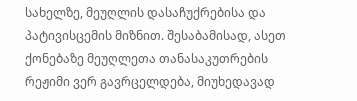სახელზე, მეუღლის დასაჩუქრებისა და პატივისცემის მიზნით. შესაბამისად, ასეთ ქონებაზე მეუღლეთა თანასაკუთრების რეჟიმი ვერ გავრცელდება, მიუხედავად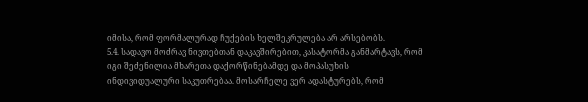იმისა, რომ ფორმალურად ჩუქების ხელშეკრულება არ არსებობს.
5.4. სადავო მოძრავ ნივთებთან დაკავშირებით, კასატორმა განმარტავს, რომ იგი შეძენილია მხარეთა დაქორწინებამდე და მოპასუხის ინდივიდუალური საკუთრებაა. მოსარჩელე ვერ ადასტურებს, რომ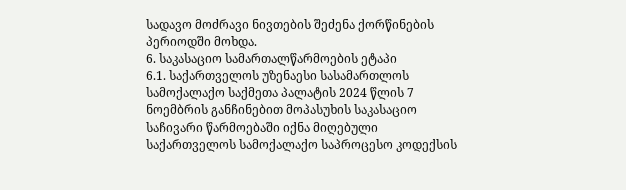სადავო მოძრავი ნივთების შეძენა ქორწინების პერიოდში მოხდა.
6. საკასაციო სამართალწარმოების ეტაპი
6.1. საქართველოს უზენაესი სასამართლოს სამოქალაქო საქმეთა პალატის 2024 წლის 7 ნოემბრის განჩინებით მოპასუხის საკასაციო საჩივარი წარმოებაში იქნა მიღებული საქართველოს სამოქალაქო საპროცესო კოდექსის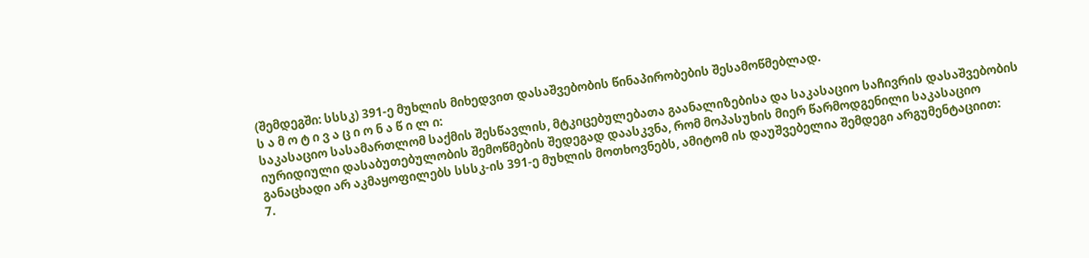(შემდეგში: სსსკ) 391-ე მუხლის მიხედვით დასაშვებობის წინაპირობების შესამოწმებლად.
ს ა მ ო ტ ი ვ ა ც ი ო ნ ა წ ი ლ ი:
საკასაციო სასამართლომ საქმის შესწავლის, მტკიცებულებათა გაანალიზებისა და საკასაციო საჩივრის დასაშვებობის იურიდიული დასაბუთებულობის შემოწმების შედეგად დაასკვნა, რომ მოპასუხის მიერ წარმოდგენილი საკასაციო განაცხადი არ აკმაყოფილებს სსსკ-ის 391-ე მუხლის მოთხოვნებს, ამიტომ ის დაუშვებელია შემდეგი არგუმენტაციით:
7.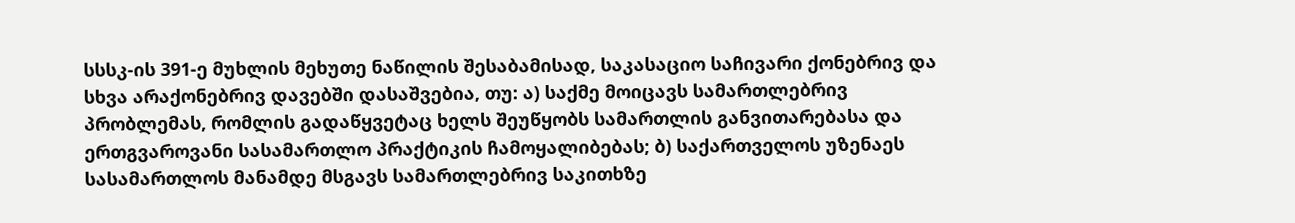სსსკ-ის 391-ე მუხლის მეხუთე ნაწილის შესაბამისად, საკასაციო საჩივარი ქონებრივ და სხვა არაქონებრივ დავებში დასაშვებია, თუ: ა) საქმე მოიცავს სამართლებრივ პრობლემას, რომლის გადაწყვეტაც ხელს შეუწყობს სამართლის განვითარებასა და ერთგვაროვანი სასამართლო პრაქტიკის ჩამოყალიბებას; ბ) საქართველოს უზენაეს სასამართლოს მანამდე მსგავს სამართლებრივ საკითხზე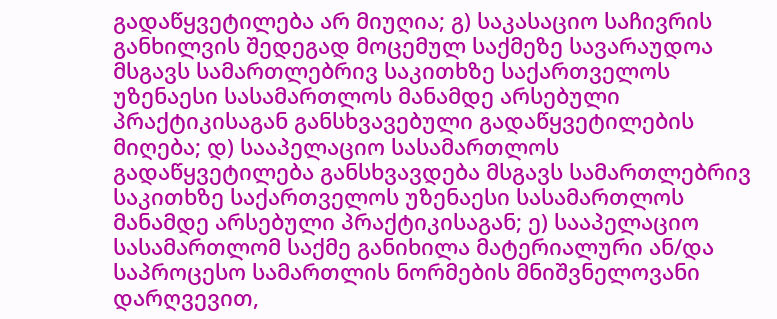გადაწყვეტილება არ მიუღია; გ) საკასაციო საჩივრის განხილვის შედეგად მოცემულ საქმეზე სავარაუდოა მსგავს სამართლებრივ საკითხზე საქართველოს უზენაესი სასამართლოს მანამდე არსებული პრაქტიკისაგან განსხვავებული გადაწყვეტილების მიღება; დ) სააპელაციო სასამართლოს გადაწყვეტილება განსხვავდება მსგავს სამართლებრივ საკითხზე საქართველოს უზენაესი სასამართლოს მანამდე არსებული პრაქტიკისაგან; ე) სააპელაციო სასამართლომ საქმე განიხილა მატერიალური ან/და საპროცესო სამართლის ნორმების მნიშვნელოვანი დარღვევით,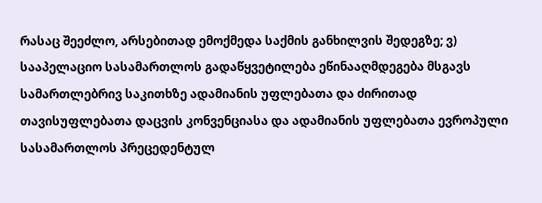რასაც შეეძლო, არსებითად ემოქმედა საქმის განხილვის შედეგზე; ვ) სააპელაციო სასამართლოს გადაწყვეტილება ეწინააღმდეგება მსგავს სამართლებრივ საკითხზე ადამიანის უფლებათა და ძირითად თავისუფლებათა დაცვის კონვენციასა და ადამიანის უფლებათა ევროპული სასამართლოს პრეცედენტულ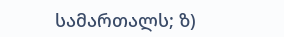სამართალს; ზ)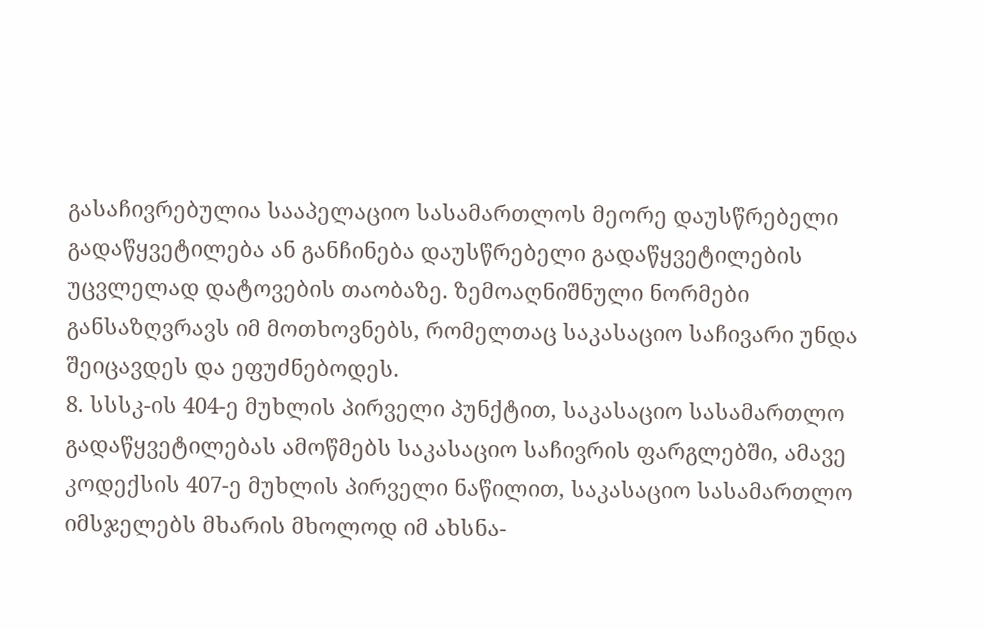გასაჩივრებულია სააპელაციო სასამართლოს მეორე დაუსწრებელი გადაწყვეტილება ან განჩინება დაუსწრებელი გადაწყვეტილების უცვლელად დატოვების თაობაზე. ზემოაღნიშნული ნორმები განსაზღვრავს იმ მოთხოვნებს, რომელთაც საკასაციო საჩივარი უნდა შეიცავდეს და ეფუძნებოდეს.
8. სსსკ-ის 404-ე მუხლის პირველი პუნქტით, საკასაციო სასამართლო გადაწყვეტილებას ამოწმებს საკასაციო საჩივრის ფარგლებში, ამავე კოდექსის 407-ე მუხლის პირველი ნაწილით, საკასაციო სასამართლო იმსჯელებს მხარის მხოლოდ იმ ახსნა-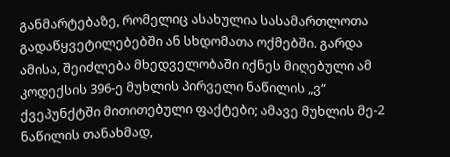განმარტებაზე, რომელიც ასახულია სასამართლოთა გადაწყვეტილებებში ან სხდომათა ოქმებში. გარდა ამისა, შეიძლება მხედველობაში იქნეს მიღებული ამ კოდექსის 396-ე მუხლის პირველი ნაწილის „ვ“ ქვეპუნქტში მითითებული ფაქტები; ამავე მუხლის მე-2 ნაწილის თანახმად,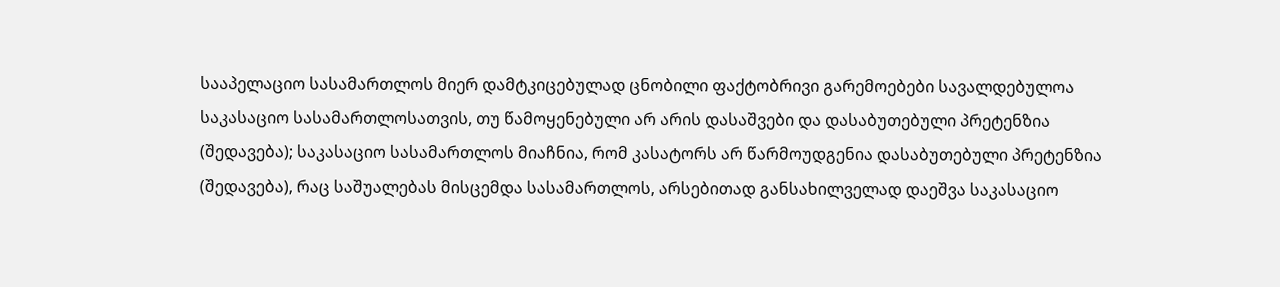სააპელაციო სასამართლოს მიერ დამტკიცებულად ცნობილი ფაქტობრივი გარემოებები სავალდებულოა საკასაციო სასამართლოსათვის, თუ წამოყენებული არ არის დასაშვები და დასაბუთებული პრეტენზია (შედავება); საკასაციო სასამართლოს მიაჩნია, რომ კასატორს არ წარმოუდგენია დასაბუთებული პრეტენზია (შედავება), რაც საშუალებას მისცემდა სასამართლოს, არსებითად განსახილველად დაეშვა საკასაციო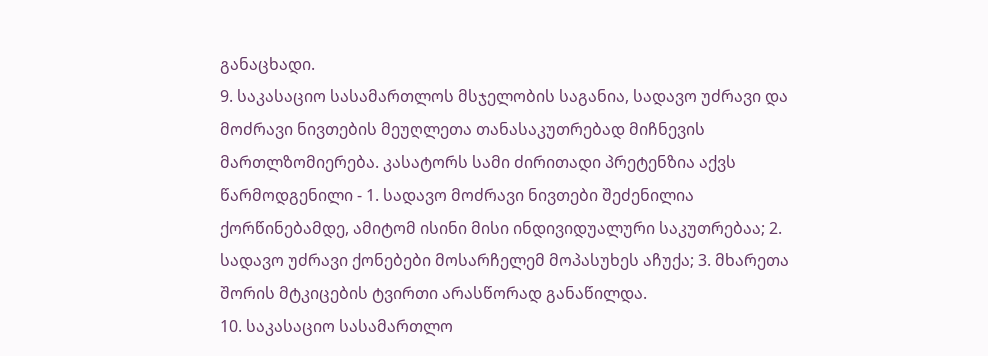განაცხადი.
9. საკასაციო სასამართლოს მსჯელობის საგანია, სადავო უძრავი და მოძრავი ნივთების მეუღლეთა თანასაკუთრებად მიჩნევის მართლზომიერება. კასატორს სამი ძირითადი პრეტენზია აქვს წარმოდგენილი - 1. სადავო მოძრავი ნივთები შეძენილია ქორწინებამდე, ამიტომ ისინი მისი ინდივიდუალური საკუთრებაა; 2. სადავო უძრავი ქონებები მოსარჩელემ მოპასუხეს აჩუქა; 3. მხარეთა შორის მტკიცების ტვირთი არასწორად განაწილდა.
10. საკასაციო სასამართლო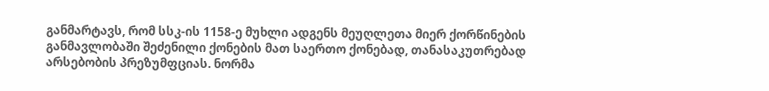განმარტავს, რომ სსკ-ის 1158-ე მუხლი ადგენს მეუღლეთა მიერ ქორწინების განმავლობაში შეძენილი ქონების მათ საერთო ქონებად, თანასაკუთრებად არსებობის პრეზუმფციას. ნორმა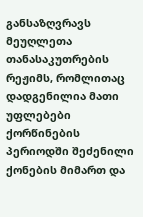განსაზღვრავს მეუღლეთა თანასაკუთრების რეჟიმს, რომლითაც დადგენილია მათი უფლებები ქორწინების პერიოდში შეძენილი ქონების მიმართ და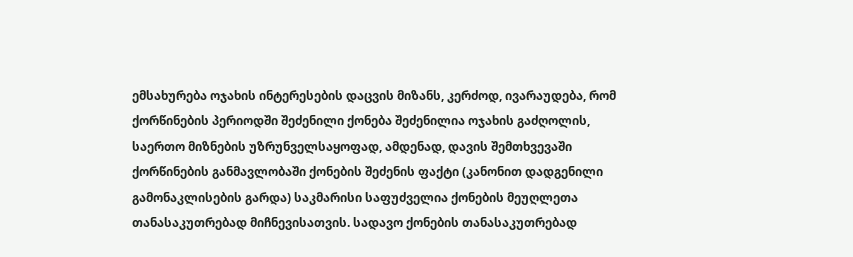ემსახურება ოჯახის ინტერესების დაცვის მიზანს, კერძოდ, ივარაუდება, რომ ქორწინების პერიოდში შეძენილი ქონება შეძენილია ოჯახის გაძღოლის, საერთო მიზნების უზრუნველსაყოფად, ამდენად, დავის შემთხვევაში ქორწინების განმავლობაში ქონების შეძენის ფაქტი (კანონით დადგენილი გამონაკლისების გარდა) საკმარისი საფუძველია ქონების მეუღლეთა თანასაკუთრებად მიჩნევისათვის. სადავო ქონების თანასაკუთრებად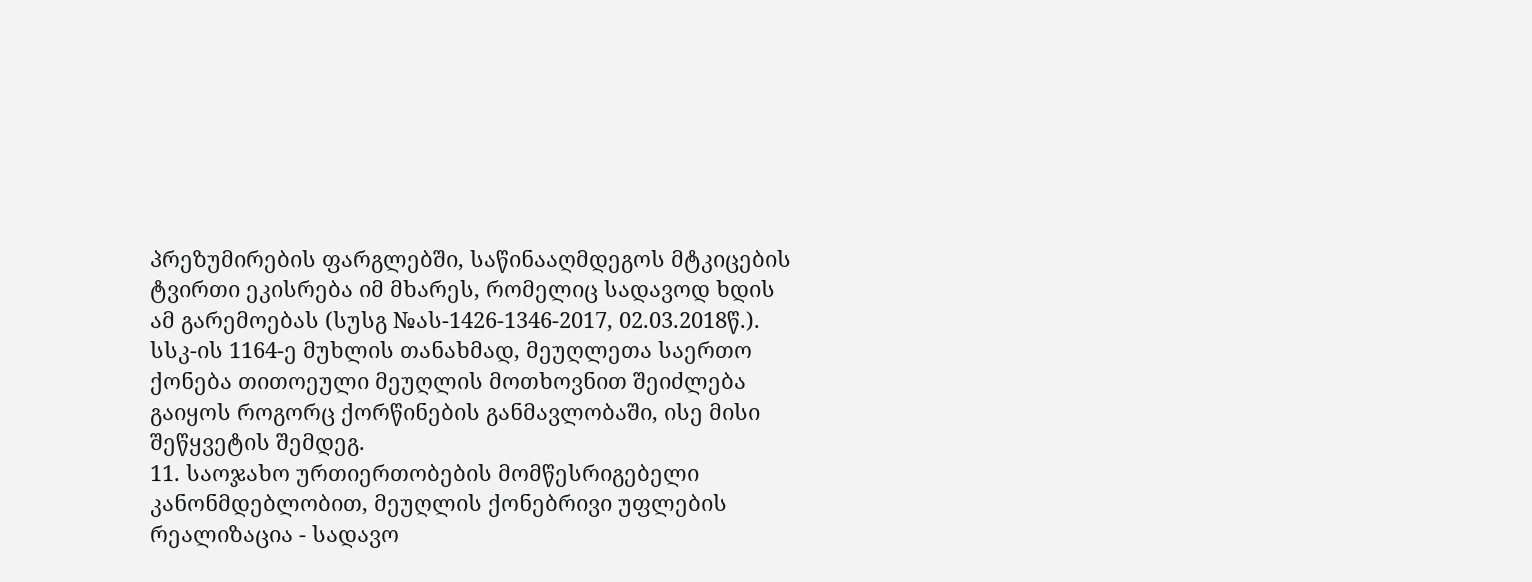პრეზუმირების ფარგლებში, საწინააღმდეგოს მტკიცების ტვირთი ეკისრება იმ მხარეს, რომელიც სადავოდ ხდის ამ გარემოებას (სუსგ №ას-1426-1346-2017, 02.03.2018წ.). სსკ-ის 1164-ე მუხლის თანახმად, მეუღლეთა საერთო ქონება თითოეული მეუღლის მოთხოვნით შეიძლება გაიყოს როგორც ქორწინების განმავლობაში, ისე მისი შეწყვეტის შემდეგ.
11. საოჯახო ურთიერთობების მომწესრიგებელი კანონმდებლობით, მეუღლის ქონებრივი უფლების რეალიზაცია - სადავო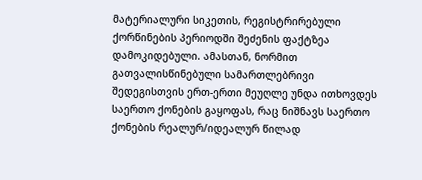მატერიალური სიკეთის, რეგისტრირებული ქორწინების პერიოდში შეძენის ფაქტზეა დამოკიდებული. ამასთან, ნორმით გათვალისწინებული სამართლებრივი შედეგისთვის ერთ-ერთი მეუღლე უნდა ითხოვდეს საერთო ქონების გაყოფას, რაც ნიშნავს საერთო ქონების რეალურ/იდეალურ წილად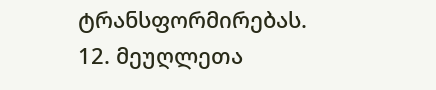ტრანსფორმირებას.
12. მეუღლეთა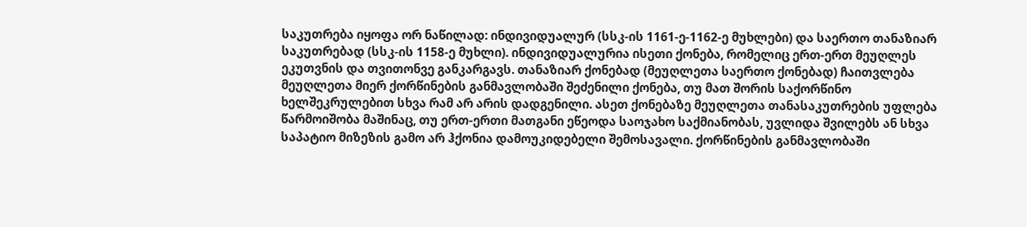საკუთრება იყოფა ორ ნაწილად: ინდივიდუალურ (სსკ-ის 1161-ე-1162-ე მუხლები) და საერთო თანაზიარ საკუთრებად (სსკ-ის 1158-ე მუხლი). ინდივიდუალურია ისეთი ქონება, რომელიც ერთ-ერთ მეუღლეს ეკუთვნის და თვითონვე განკარგავს. თანაზიარ ქონებად (მეუღლეთა საერთო ქონებად) ჩაითვლება მეუღლეთა მიერ ქორწინების განმავლობაში შეძენილი ქონება, თუ მათ შორის საქორწინო ხელშეკრულებით სხვა რამ არ არის დადგენილი. ასეთ ქონებაზე მეუღლეთა თანასაკუთრების უფლება წარმოიშობა მაშინაც, თუ ერთ-ერთი მათგანი ეწეოდა საოჯახო საქმიანობას, უვლიდა შვილებს ან სხვა საპატიო მიზეზის გამო არ ჰქონია დამოუკიდებელი შემოსავალი. ქორწინების განმავლობაში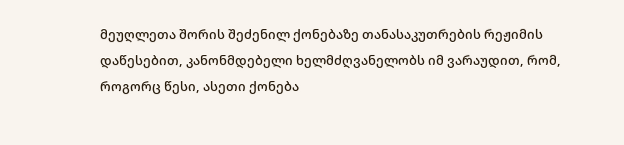მეუღლეთა შორის შეძენილ ქონებაზე თანასაკუთრების რეჟიმის დაწესებით, კანონმდებელი ხელმძღვანელობს იმ ვარაუდით, რომ, როგორც წესი, ასეთი ქონება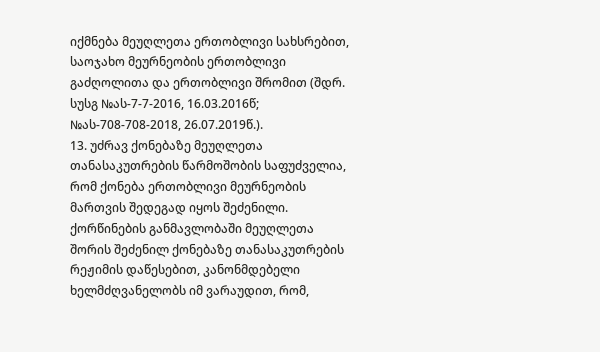იქმნება მეუღლეთა ერთობლივი სახსრებით, საოჯახო მეურნეობის ერთობლივი გაძღოლითა და ერთობლივი შრომით (შდრ. სუსგ №ას-7-7-2016, 16.03.2016წ; №ას-708-708-2018, 26.07.2019წ.).
13. უძრავ ქონებაზე მეუღლეთა თანასაკუთრების წარმოშობის საფუძველია, რომ ქონება ერთობლივი მეურნეობის მართვის შედეგად იყოს შეძენილი. ქორწინების განმავლობაში მეუღლეთა შორის შეძენილ ქონებაზე თანასაკუთრების რეჟიმის დაწესებით, კანონმდებელი ხელმძღვანელობს იმ ვარაუდით, რომ,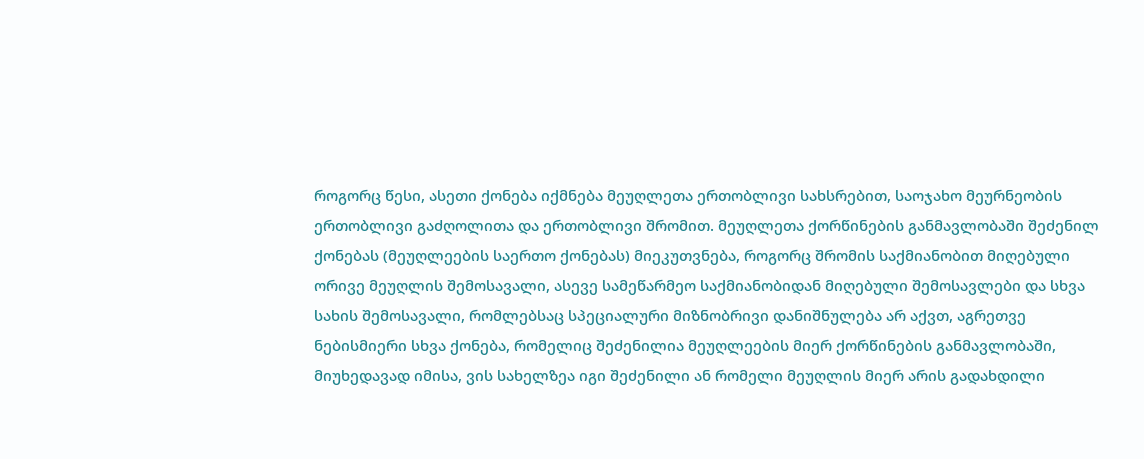როგორც წესი, ასეთი ქონება იქმნება მეუღლეთა ერთობლივი სახსრებით, საოჯახო მეურნეობის ერთობლივი გაძღოლითა და ერთობლივი შრომით. მეუღლეთა ქორწინების განმავლობაში შეძენილ ქონებას (მეუღლეების საერთო ქონებას) მიეკუთვნება, როგორც შრომის საქმიანობით მიღებული ორივე მეუღლის შემოსავალი, ასევე სამეწარმეო საქმიანობიდან მიღებული შემოსავლები და სხვა სახის შემოსავალი, რომლებსაც სპეციალური მიზნობრივი დანიშნულება არ აქვთ, აგრეთვე ნებისმიერი სხვა ქონება, რომელიც შეძენილია მეუღლეების მიერ ქორწინების განმავლობაში, მიუხედავად იმისა, ვის სახელზეა იგი შეძენილი ან რომელი მეუღლის მიერ არის გადახდილი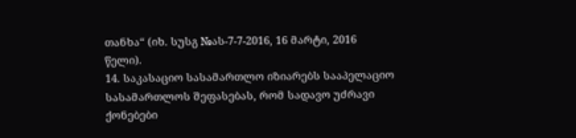თანხა“ (იხ. სუსგ №ას-7-7-2016, 16 მარტი, 2016 წელი).
14. საკასაციო სასამართლო იზიარებს სააპელაციო სასამართლოს შეფასებას, რომ სადავო უძრავი ქონებები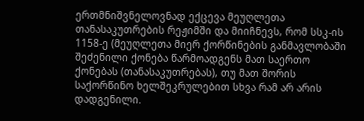ერთმნიშვნელოვნად ექცევა მეუღლეთა თანასაკუთრების რეჟიმში და მიიჩნევს, რომ სსკ-ის 1158-ე (მეუღლეთა მიერ ქორწინების განმავლობაში შეძენილი ქონება წარმოადგენს მათ საერთო ქონებას (თანასაკუთრებას), თუ მათ შორის საქორწინო ხელშეკრულებით სხვა რამ არ არის დადგენილი.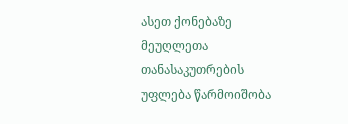ასეთ ქონებაზე მეუღლეთა თანასაკუთრების უფლება წარმოიშობა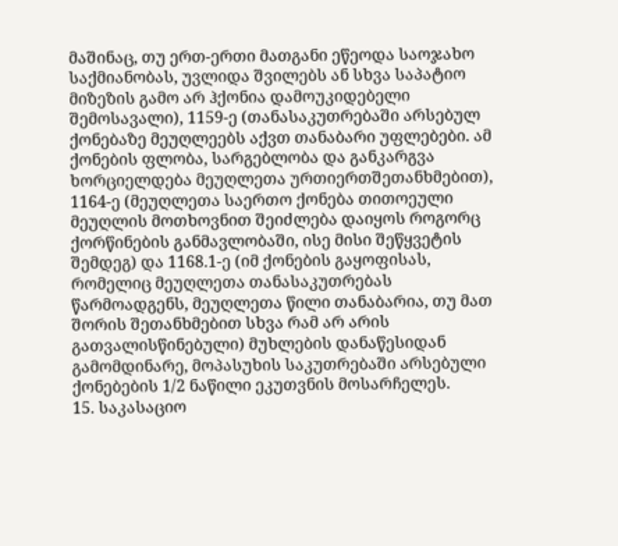მაშინაც, თუ ერთ-ერთი მათგანი ეწეოდა საოჯახო საქმიანობას, უვლიდა შვილებს ან სხვა საპატიო მიზეზის გამო არ ჰქონია დამოუკიდებელი შემოსავალი), 1159-ე (თანასაკუთრებაში არსებულ ქონებაზე მეუღლეებს აქვთ თანაბარი უფლებები. ამ ქონების ფლობა, სარგებლობა და განკარგვა ხორციელდება მეუღლეთა ურთიერთშეთანხმებით), 1164-ე (მეუღლეთა საერთო ქონება თითოეული მეუღლის მოთხოვნით შეიძლება დაიყოს როგორც ქორწინების განმავლობაში, ისე მისი შეწყვეტის შემდეგ) და 1168.1-ე (იმ ქონების გაყოფისას, რომელიც მეუღლეთა თანასაკუთრებას წარმოადგენს, მეუღლეთა წილი თანაბარია, თუ მათ შორის შეთანხმებით სხვა რამ არ არის გათვალისწინებული) მუხლების დანაწესიდან გამომდინარე, მოპასუხის საკუთრებაში არსებული ქონებების 1/2 ნაწილი ეკუთვნის მოსარჩელეს.
15. საკასაციო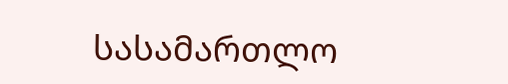სასამართლო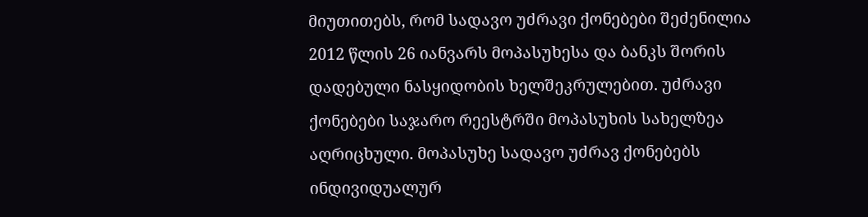მიუთითებს, რომ სადავო უძრავი ქონებები შეძენილია 2012 წლის 26 იანვარს მოპასუხესა და ბანკს შორის დადებული ნასყიდობის ხელშეკრულებით. უძრავი ქონებები საჯარო რეესტრში მოპასუხის სახელზეა აღრიცხული. მოპასუხე სადავო უძრავ ქონებებს ინდივიდუალურ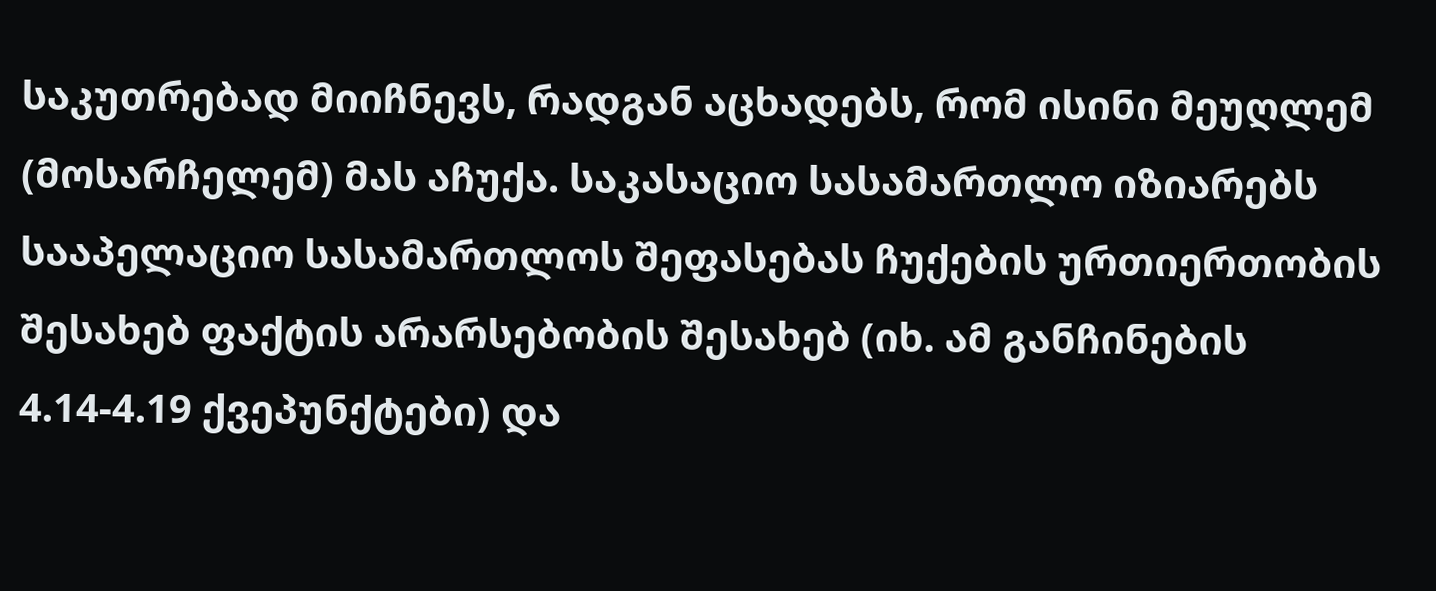საკუთრებად მიიჩნევს, რადგან აცხადებს, რომ ისინი მეუღლემ (მოსარჩელემ) მას აჩუქა. საკასაციო სასამართლო იზიარებს სააპელაციო სასამართლოს შეფასებას ჩუქების ურთიერთობის შესახებ ფაქტის არარსებობის შესახებ (იხ. ამ განჩინების 4.14-4.19 ქვეპუნქტები) და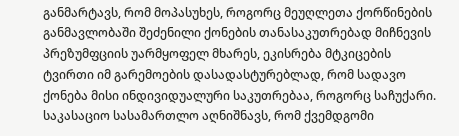განმარტავს, რომ მოპასუხეს, როგორც მეუღლეთა ქორწინების განმავლობაში შეძენილი ქონების თანასაკუთრებად მიჩნევის პრეზუმფციის უარმყოფელ მხარეს, ეკისრება მტკიცების ტვირთი იმ გარემოების დასადასტურებლად, რომ სადავო ქონება მისი ინდივიდუალური საკუთრებაა, როგორც საჩუქარი. საკასაციო სასამართლო აღნიშნავს, რომ ქვემდგომი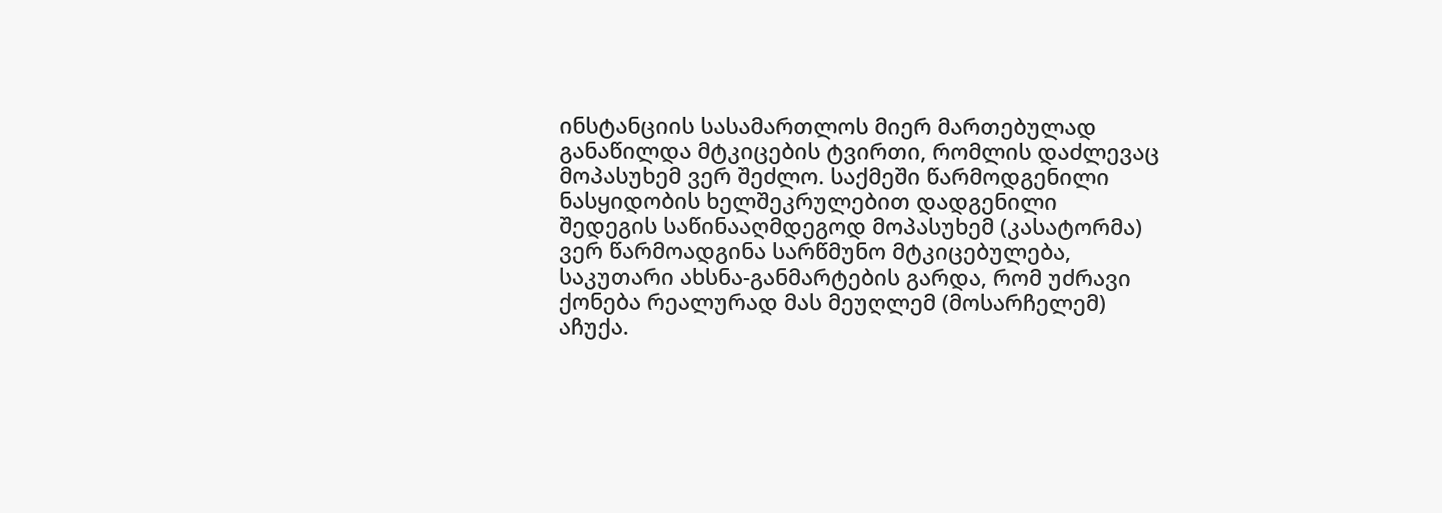ინსტანციის სასამართლოს მიერ მართებულად განაწილდა მტკიცების ტვირთი, რომლის დაძლევაც მოპასუხემ ვერ შეძლო. საქმეში წარმოდგენილი ნასყიდობის ხელშეკრულებით დადგენილი შედეგის საწინააღმდეგოდ მოპასუხემ (კასატორმა) ვერ წარმოადგინა სარწმუნო მტკიცებულება, საკუთარი ახსნა-განმარტების გარდა, რომ უძრავი ქონება რეალურად მას მეუღლემ (მოსარჩელემ) აჩუქა.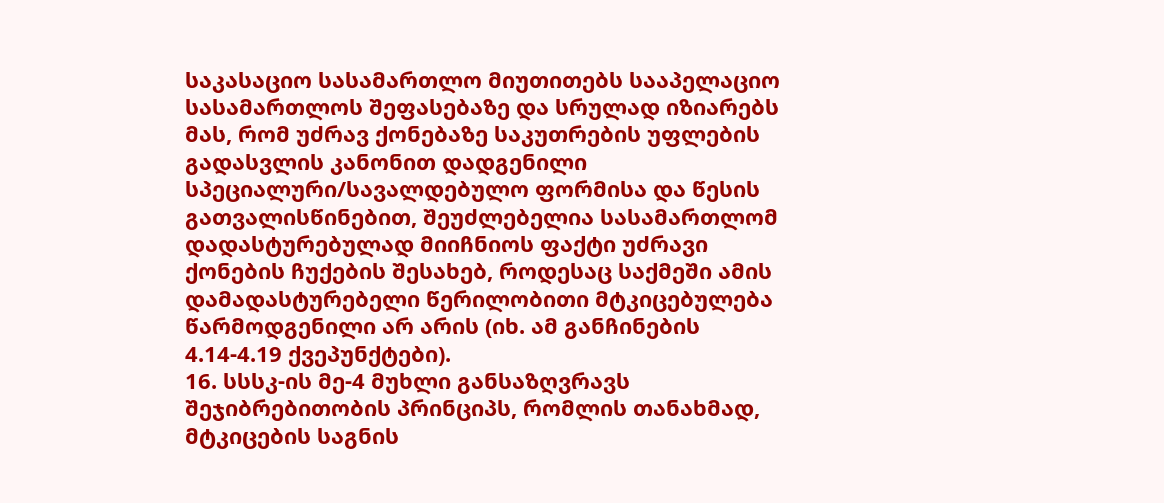საკასაციო სასამართლო მიუთითებს სააპელაციო სასამართლოს შეფასებაზე და სრულად იზიარებს მას, რომ უძრავ ქონებაზე საკუთრების უფლების გადასვლის კანონით დადგენილი სპეციალური/სავალდებულო ფორმისა და წესის გათვალისწინებით, შეუძლებელია სასამართლომ დადასტურებულად მიიჩნიოს ფაქტი უძრავი ქონების ჩუქების შესახებ, როდესაც საქმეში ამის დამადასტურებელი წერილობითი მტკიცებულება წარმოდგენილი არ არის (იხ. ამ განჩინების 4.14-4.19 ქვეპუნქტები).
16. სსსკ-ის მე-4 მუხლი განსაზღვრავს შეჯიბრებითობის პრინციპს, რომლის თანახმად, მტკიცების საგნის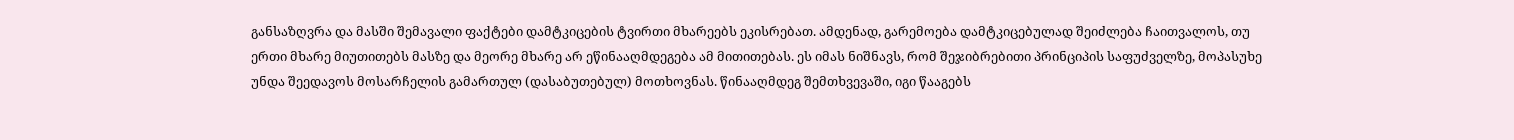განსაზღვრა და მასში შემავალი ფაქტები დამტკიცების ტვირთი მხარეებს ეკისრებათ. ამდენად, გარემოება დამტკიცებულად შეიძლება ჩაითვალოს, თუ ერთი მხარე მიუთითებს მასზე და მეორე მხარე არ ეწინააღმდეგება ამ მითითებას. ეს იმას ნიშნავს, რომ შეჯიბრებითი პრინციპის საფუძველზე, მოპასუხე უნდა შეედავოს მოსარჩელის გამართულ (დასაბუთებულ) მოთხოვნას. წინააღმდეგ შემთხვევაში, იგი წააგებს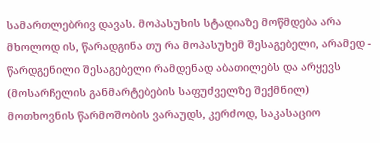სამართლებრივ დავას. მოპასუხის სტადიაზე მოწმდება არა მხოლოდ ის, წარადგინა თუ რა მოპასუხემ შესაგებელი, არამედ - წარდგენილი შესაგებელი რამდენად აბათილებს და არყევს (მოსარჩელის განმარტებების საფუძველზე შექმნილ) მოთხოვნის წარმოშობის ვარაუდს, კერძოდ, საკასაციო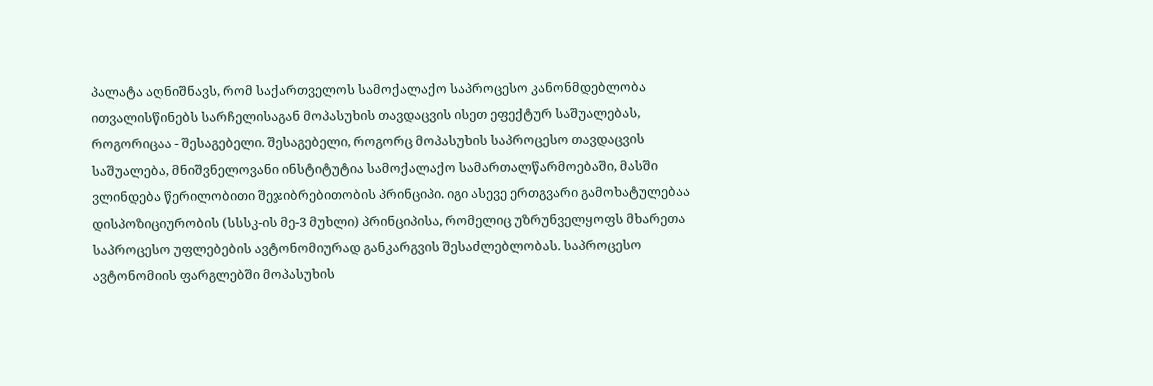პალატა აღნიშნავს, რომ საქართველოს სამოქალაქო საპროცესო კანონმდებლობა ითვალისწინებს სარჩელისაგან მოპასუხის თავდაცვის ისეთ ეფექტურ საშუალებას, როგორიცაა - შესაგებელი. შესაგებელი, როგორც მოპასუხის საპროცესო თავდაცვის საშუალება, მნიშვნელოვანი ინსტიტუტია სამოქალაქო სამართალწარმოებაში, მასში ვლინდება წერილობითი შეჯიბრებითობის პრინციპი. იგი ასევე ერთგვარი გამოხატულებაა დისპოზიციურობის (სსსკ-ის მე-3 მუხლი) პრინციპისა, რომელიც უზრუნველყოფს მხარეთა საპროცესო უფლებების ავტონომიურად განკარგვის შესაძლებლობას. საპროცესო ავტონომიის ფარგლებში მოპასუხის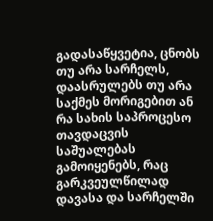გადასაწყვეტია, ცნობს თუ არა სარჩელს, დაასრულებს თუ არა საქმეს მორიგებით ან რა სახის საპროცესო თავდაცვის საშუალებას გამოიყენებს, რაც გარკვეულწილად დავასა და სარჩელში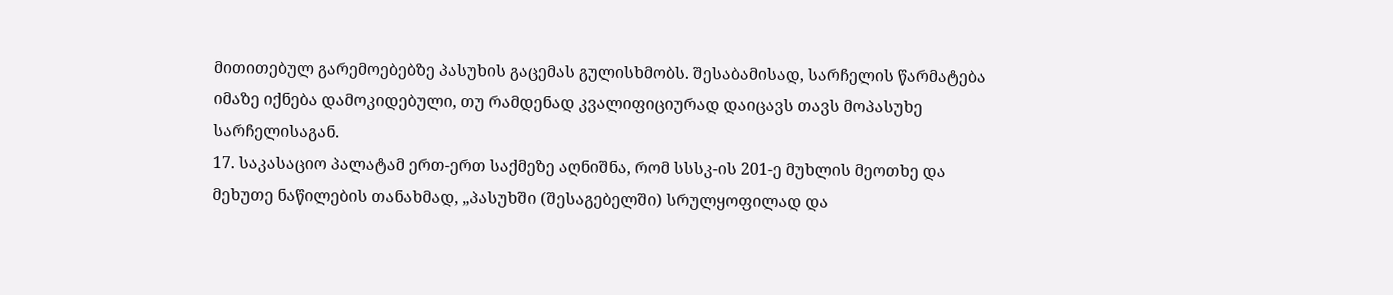მითითებულ გარემოებებზე პასუხის გაცემას გულისხმობს. შესაბამისად, სარჩელის წარმატება იმაზე იქნება დამოკიდებული, თუ რამდენად კვალიფიციურად დაიცავს თავს მოპასუხე სარჩელისაგან.
17. საკასაციო პალატამ ერთ-ერთ საქმეზე აღნიშნა, რომ სსსკ-ის 201-ე მუხლის მეოთხე და მეხუთე ნაწილების თანახმად, „პასუხში (შესაგებელში) სრულყოფილად და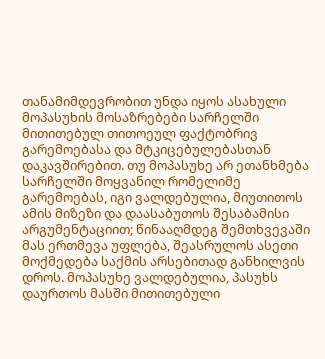თანამიმდევრობით უნდა იყოს ასახული მოპასუხის მოსაზრებები სარჩელში მითითებულ თითოეულ ფაქტობრივ გარემოებასა და მტკიცებულებასთან დაკავშირებით. თუ მოპასუხე არ ეთანხმება სარჩელში მოყვანილ რომელიმე გარემოებას, იგი ვალდებულია, მიუთითოს ამის მიზეზი და დაასაბუთოს შესაბამისი არგუმენტაციით; წინააღმდეგ შემთხვევაში მას ერთმევა უფლება, შეასრულოს ასეთი მოქმედება საქმის არსებითად განხილვის დროს. მოპასუხე ვალდებულია, პასუხს დაურთოს მასში მითითებული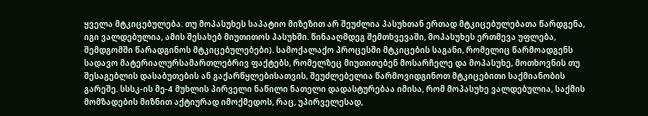ყველა მტკიცებულება. თუ მოპასუხეს საპატიო მიზეზით არ შეუძლია პასუხთან ერთად მტკიცებულებათა წარდგენა, იგი ვალდებულია, ამის შესახებ მიუთითოს პასუხში. წინააღმდეგ შემთხვევაში, მოპასუხეს ერთმევა უფლება, შემდგომში წარადგინოს მტკიცებულებები). სამოქალაქო პროცესში მტკიცების საგანი, რომელიც წარმოადგენს სადავო მატერიალურსამართლებრივ ფაქტებს, რომელზეც მიუთითებენ მოსარჩელე და მოპასუხე, მოთხოვნის თუ შესაგებლის დასაბუთების ან გაქარწყლებისათვის, შეუძლებელია წარმოვიდგინოთ მტკიცებითი საქმიანობის გარეშე. სსსკ-ის მე-4 მუხლის პირველი ნაწილი ნათელი დადასტურებაა იმისა, რომ მოპასუხე ვალდებულია, საქმის მომზადების მიზნით აქტიურად იმოქმედოს, რაც, უპირველესად,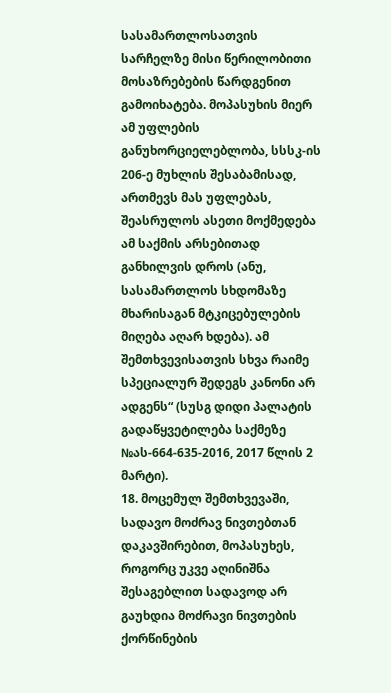სასამართლოსათვის სარჩელზე მისი წერილობითი მოსაზრებების წარდგენით გამოიხატება. მოპასუხის მიერ ამ უფლების განუხორციელებლობა, სსსკ-ის 206-ე მუხლის შესაბამისად, ართმევს მას უფლებას, შეასრულოს ასეთი მოქმედება ამ საქმის არსებითად განხილვის დროს (ანუ, სასამართლოს სხდომაზე მხარისაგან მტკიცებულების მიღება აღარ ხდება). ამ შემთხვევისათვის სხვა რაიმე სპეციალურ შედეგს კანონი არ ადგენს“ (სუსგ დიდი პალატის გადაწყვეტილება საქმეზე №ას-664-635-2016, 2017 წლის 2 მარტი).
18. მოცემულ შემთხვევაში, სადავო მოძრავ ნივთებთან დაკავშირებით, მოპასუხეს, როგორც უკვე აღინიშნა შესაგებლით სადავოდ არ გაუხდია მოძრავი ნივთების ქორწინების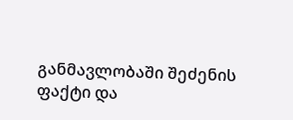განმავლობაში შეძენის ფაქტი და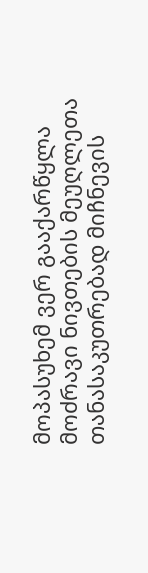მოპასუხემ ვერ გააქარწყლა მოძრავი ნივთების მეუღლეთა თანასაკუთრებად მიჩნევის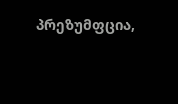პრეზუმფცია,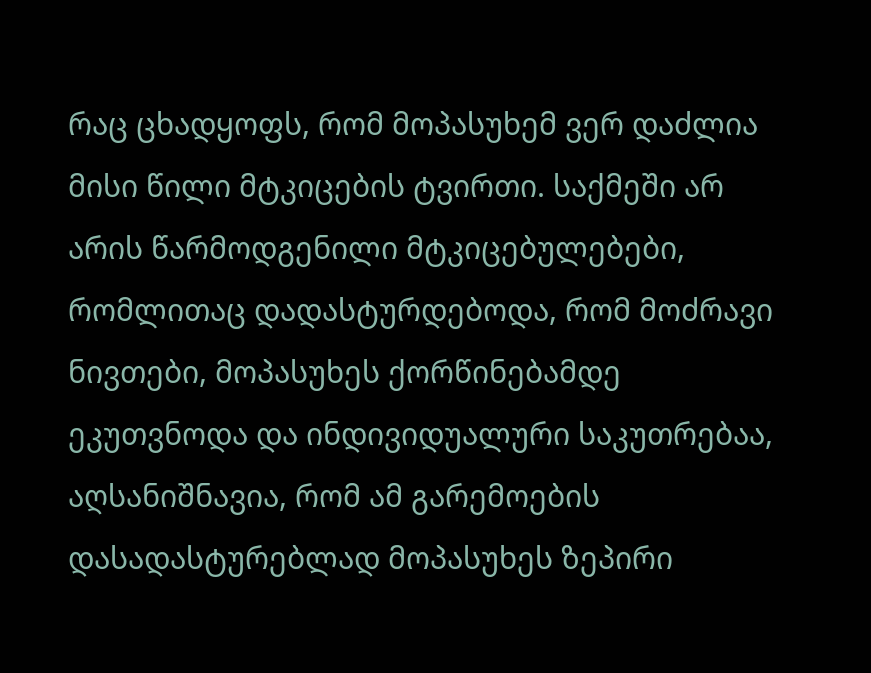რაც ცხადყოფს, რომ მოპასუხემ ვერ დაძლია მისი წილი მტკიცების ტვირთი. საქმეში არ არის წარმოდგენილი მტკიცებულებები, რომლითაც დადასტურდებოდა, რომ მოძრავი ნივთები, მოპასუხეს ქორწინებამდე ეკუთვნოდა და ინდივიდუალური საკუთრებაა, აღსანიშნავია, რომ ამ გარემოების დასადასტურებლად მოპასუხეს ზეპირი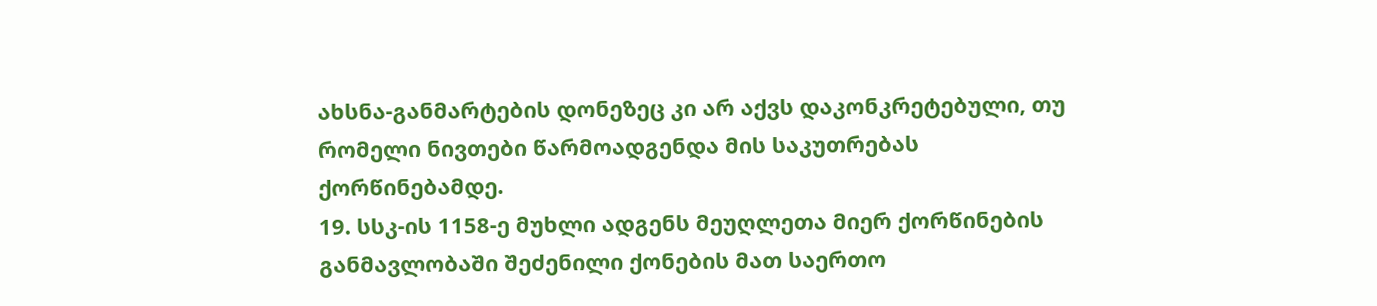ახსნა-განმარტების დონეზეც კი არ აქვს დაკონკრეტებული, თუ რომელი ნივთები წარმოადგენდა მის საკუთრებას ქორწინებამდე.
19. სსკ-ის 1158-ე მუხლი ადგენს მეუღლეთა მიერ ქორწინების განმავლობაში შეძენილი ქონების მათ საერთო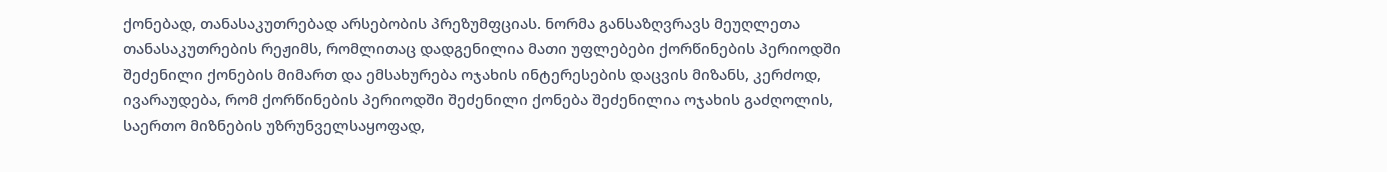ქონებად, თანასაკუთრებად არსებობის პრეზუმფციას. ნორმა განსაზღვრავს მეუღლეთა თანასაკუთრების რეჟიმს, რომლითაც დადგენილია მათი უფლებები ქორწინების პერიოდში შეძენილი ქონების მიმართ და ემსახურება ოჯახის ინტერესების დაცვის მიზანს, კერძოდ, ივარაუდება, რომ ქორწინების პერიოდში შეძენილი ქონება შეძენილია ოჯახის გაძღოლის, საერთო მიზნების უზრუნველსაყოფად,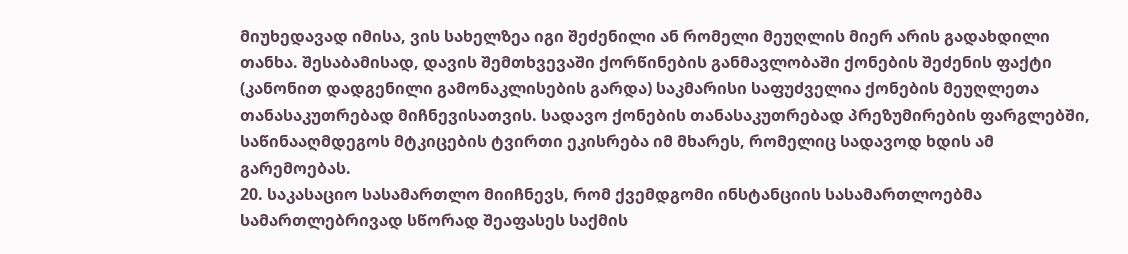მიუხედავად იმისა, ვის სახელზეა იგი შეძენილი ან რომელი მეუღლის მიერ არის გადახდილი თანხა. შესაბამისად, დავის შემთხვევაში ქორწინების განმავლობაში ქონების შეძენის ფაქტი (კანონით დადგენილი გამონაკლისების გარდა) საკმარისი საფუძველია ქონების მეუღლეთა თანასაკუთრებად მიჩნევისათვის. სადავო ქონების თანასაკუთრებად პრეზუმირების ფარგლებში, საწინააღმდეგოს მტკიცების ტვირთი ეკისრება იმ მხარეს, რომელიც სადავოდ ხდის ამ გარემოებას.
20. საკასაციო სასამართლო მიიჩნევს, რომ ქვემდგომი ინსტანციის სასამართლოებმა სამართლებრივად სწორად შეაფასეს საქმის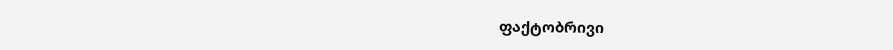ფაქტობრივი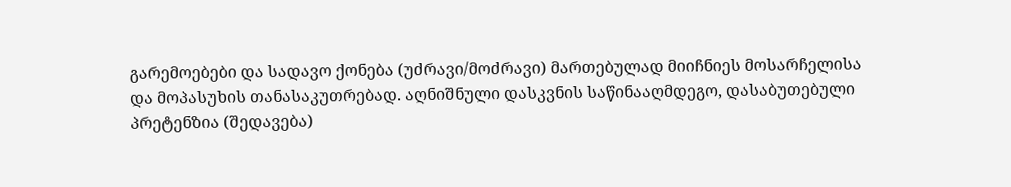გარემოებები და სადავო ქონება (უძრავი/მოძრავი) მართებულად მიიჩნიეს მოსარჩელისა და მოპასუხის თანასაკუთრებად. აღნიშნული დასკვნის საწინააღმდეგო, დასაბუთებული პრეტენზია (შედავება)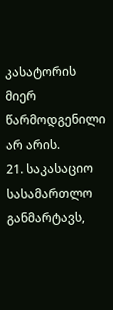კასატორის მიერ წარმოდგენილი არ არის.
21. საკასაციო სასამართლო განმარტავს,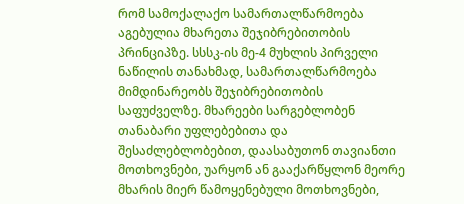რომ სამოქალაქო სამართალწარმოება აგებულია მხარეთა შეჯიბრებითობის პრინციპზე. სსსკ-ის მე-4 მუხლის პირველი ნაწილის თანახმად, სამართალწარმოება მიმდინარეობს შეჯიბრებითობის საფუძველზე. მხარეები სარგებლობენ თანაბარი უფლებებითა და შესაძლებლობებით, დაასაბუთონ თავიანთი მოთხოვნები, უარყონ ან გააქარწყლონ მეორე მხარის მიერ წამოყენებული მოთხოვნები,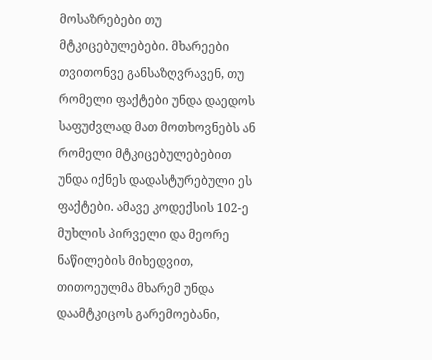მოსაზრებები თუ მტკიცებულებები. მხარეები თვითონვე განსაზღვრავენ, თუ რომელი ფაქტები უნდა დაედოს საფუძვლად მათ მოთხოვნებს ან რომელი მტკიცებულებებით უნდა იქნეს დადასტურებული ეს ფაქტები. ამავე კოდექსის 102-ე მუხლის პირველი და მეორე ნაწილების მიხედვით, თითოეულმა მხარემ უნდა დაამტკიცოს გარემოებანი,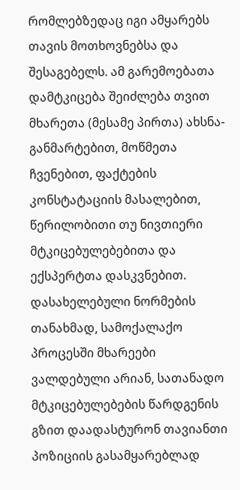რომლებზედაც იგი ამყარებს თავის მოთხოვნებსა და შესაგებელს. ამ გარემოებათა დამტკიცება შეიძლება თვით მხარეთა (მესამე პირთა) ახსნა-განმარტებით, მოწმეთა ჩვენებით, ფაქტების კონსტატაციის მასალებით, წერილობითი თუ ნივთიერი მტკიცებულებებითა და ექსპერტთა დასკვნებით. დასახელებული ნორმების თანახმად, სამოქალაქო პროცესში მხარეები ვალდებული არიან, სათანადო მტკიცებულებების წარდგენის გზით დაადასტურონ თავიანთი პოზიციის გასამყარებლად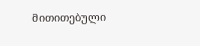მითითებული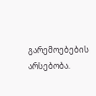გარემოებების არსებობა.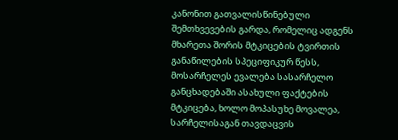კანონით გათვალისწინებული შემთხვევების გარდა, რომელიც ადგენს მხარეთა შორის მტკიცების ტვირთის განაწილების სპეციფიკურ წესს, მოსარჩელეს ევალება სასარჩელო განცხადებაში ასახული ფაქტების მტკიცება, ხოლო მოპასუხე მოვალეა, სარჩელისაგან თავდაცვის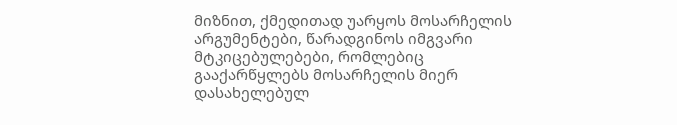მიზნით, ქმედითად უარყოს მოსარჩელის არგუმენტები, წარადგინოს იმგვარი მტკიცებულებები, რომლებიც გააქარწყლებს მოსარჩელის მიერ დასახელებულ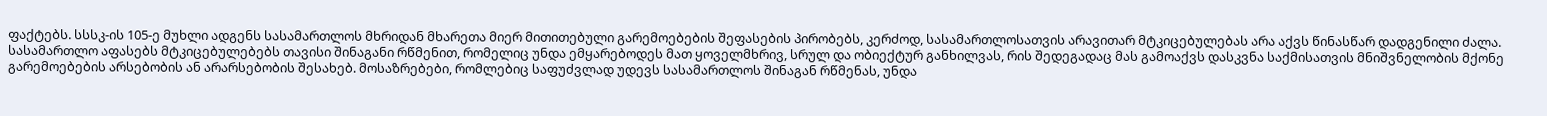ფაქტებს. სსსკ-ის 105-ე მუხლი ადგენს სასამართლოს მხრიდან მხარეთა მიერ მითითებული გარემოებების შეფასების პირობებს, კერძოდ, სასამართლოსათვის არავითარ მტკიცებულებას არა აქვს წინასწარ დადგენილი ძალა. სასამართლო აფასებს მტკიცებულებებს თავისი შინაგანი რწმენით, რომელიც უნდა ემყარებოდეს მათ ყოველმხრივ, სრულ და ობიექტურ განხილვას, რის შედეგადაც მას გამოაქვს დასკვნა საქმისათვის მნიშვნელობის მქონე გარემოებების არსებობის ან არარსებობის შესახებ. მოსაზრებები, რომლებიც საფუძვლად უდევს სასამართლოს შინაგან რწმენას, უნდა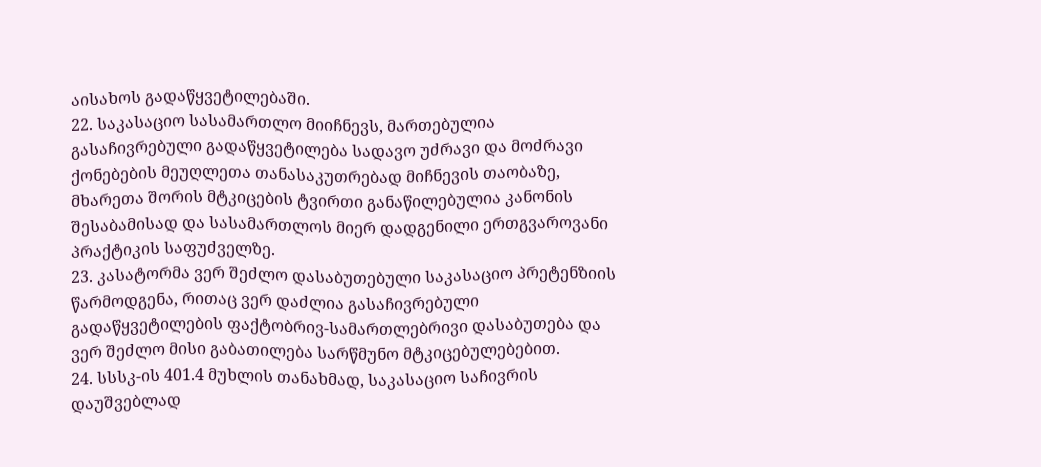აისახოს გადაწყვეტილებაში.
22. საკასაციო სასამართლო მიიჩნევს, მართებულია გასაჩივრებული გადაწყვეტილება სადავო უძრავი და მოძრავი ქონებების მეუღლეთა თანასაკუთრებად მიჩნევის თაობაზე, მხარეთა შორის მტკიცების ტვირთი განაწილებულია კანონის შესაბამისად და სასამართლოს მიერ დადგენილი ერთგვაროვანი პრაქტიკის საფუძველზე.
23. კასატორმა ვერ შეძლო დასაბუთებული საკასაციო პრეტენზიის წარმოდგენა, რითაც ვერ დაძლია გასაჩივრებული გადაწყვეტილების ფაქტობრივ-სამართლებრივი დასაბუთება და ვერ შეძლო მისი გაბათილება სარწმუნო მტკიცებულებებით.
24. სსსკ-ის 401.4 მუხლის თანახმად, საკასაციო საჩივრის დაუშვებლად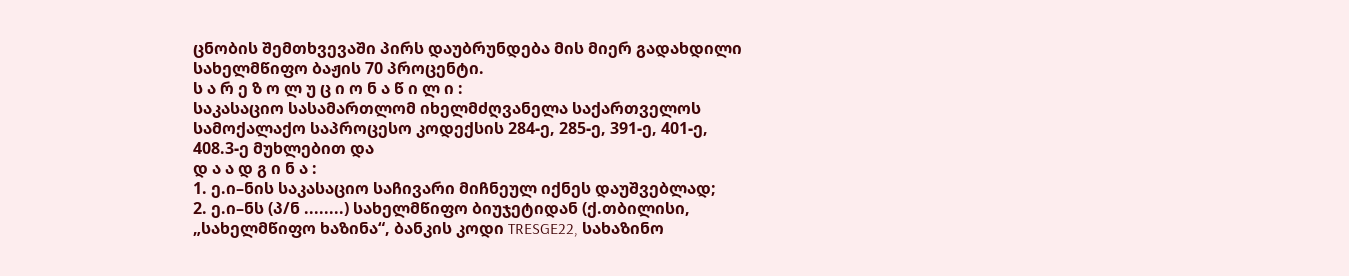ცნობის შემთხვევაში პირს დაუბრუნდება მის მიერ გადახდილი სახელმწიფო ბაჟის 70 პროცენტი.
ს ა რ ე ზ ო ლ უ ც ი ო ნ ა წ ი ლ ი :
საკასაციო სასამართლომ იხელმძღვანელა საქართველოს სამოქალაქო საპროცესო კოდექსის 284-ე, 285-ე, 391-ე, 401-ე, 408.3-ე მუხლებით და
დ ა ა დ გ ი ნ ა :
1. ე.ი–ნის საკასაციო საჩივარი მიჩნეულ იქნეს დაუშვებლად;
2. ე.ი–ნს (პ/ნ ........) სახელმწიფო ბიუჯეტიდან (ქ.თბილისი, „სახელმწიფო ხაზინა“, ბანკის კოდი TRESGE22, სახაზინო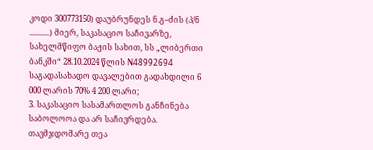კოდი 300773150) დაუბრუნდეს ნ.გ–ძის (პ/ნ ..........) მიერ, საკასაციო საჩივარზე, სახელმწიფო ბაჟის სახით, სს „ლიბერთი ბანკში“ 28.10.2024 წლის N48992694 საგადასახადო დავალებით გადახდილი 6 000 ლარის 70% 4 200 ლარი;
3. საკასაციო სასამართლოს განჩინება საბოლოოა და არ საჩივრდება.
თავმჯდომარე თეა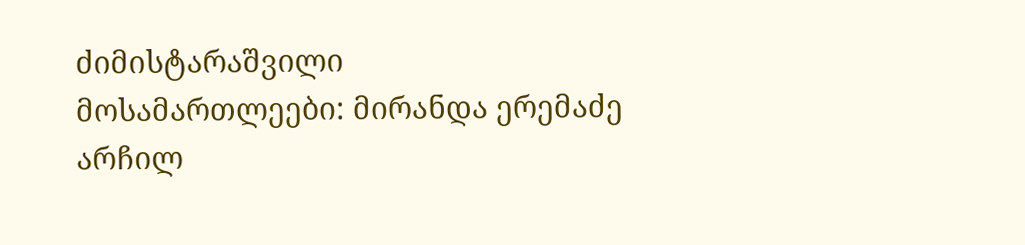ძიმისტარაშვილი
მოსამართლეები: მირანდა ერემაძე
არჩილ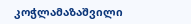კოჭლამაზაშვილი